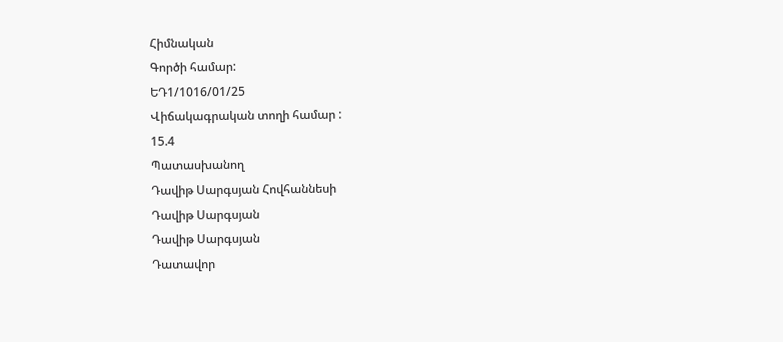Հիմնական
Գործի համար:
ԵԴ1/1016/01/25
Վիճակագրական տողի համար :
15.4
Պատասխանող
Դավիթ Սարգսյան Հովհաննեսի
Դավիթ Սարգսյան
Դավիթ Սարգսյան
Դատավոր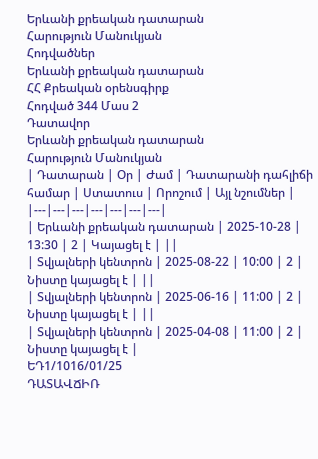Երևանի քրեական դատարան
Հարություն Մանուկյան
Հոդվածներ
Երևանի քրեական դատարան
ՀՀ Քրեական օրենսգիրք
Հոդված 344 Մաս 2
Դատավոր
Երևանի քրեական դատարան
Հարություն Մանուկյան
| Դատարան | Օր | Ժամ | Դատարանի դահլիճի համար | Ստատուս | Որոշում | Այլ նշումներ |
|---|---|---|---|---|---|---|
| Երևանի քրեական դատարան | 2025-10-28 | 13:30 | 2 | Կայացել է | ||
| Տվյալների կենտրոն | 2025-08-22 | 10:00 | 2 | Նիստը կայացել է | ||
| Տվյալների կենտրոն | 2025-06-16 | 11:00 | 2 | Նիստը կայացել է | ||
| Տվյալների կենտրոն | 2025-04-08 | 11:00 | 2 | Նիստը կայացել է |
ԵԴ1/1016/01/25
ԴԱՏԱՎՃԻՌ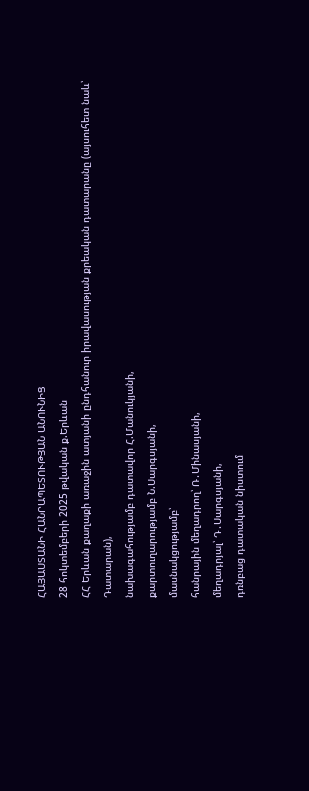ՀԱՅԱՍՏԱՆԻ ՀԱՆՐԱՊԵՏՈՒԹՅԱՆ ԱՆՈՒՆԻՑ
28 հոկտեմբերի 2025 թվական ք.Երևան
ՀՀ Երևան քաղաքի առաջին ատյանի ընդհանուր իրավասության քրեական դատարանը (այսուհետ նաև՝ Դատարան),
նախագահությամբ դատավոր Հ.Մանուկյանի,
քարտուղարությամբ Ն.Սարգսյանի,
մասնակցությամբ՝
հանրային մեղադրող՝ Ռ․Մինասյանի,
մեղադրյալ՝ Դ․Սարգսյանի,
դռնբաց դատական նիստում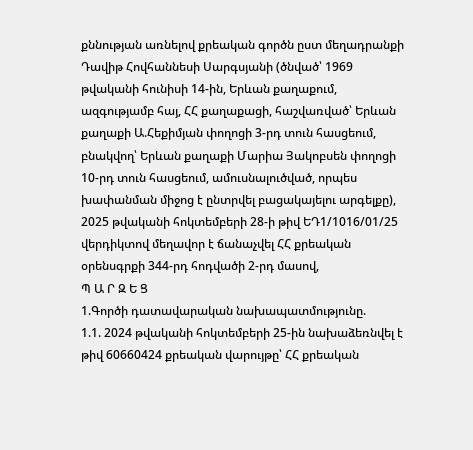քննության առնելով քրեական գործն ըստ մեղադրանքի Դավիթ Հովհաննեսի Սարգսյանի (ծնված՝ 1969 թվականի հունիսի 14-ին, Երևան քաղաքում, ազգությամբ հայ, ՀՀ քաղաքացի, հաշվառված՝ Երևան քաղաքի Ա.Հեքիմյան փողոցի 3-րդ տուն հասցեում, բնակվող՝ Երևան քաղաքի Մարիա Յակոբսեն փողոցի 10-րդ տուն հասցեում, ամուսնալուծված, որպես խափանման միջոց է ընտրվել բացակայելու արգելքը), 2025 թվականի հոկտեմբերի 28-ի թիվ ԵԴ1/1016/01/25 վերդիկտով մեղավոր է ճանաչվել ՀՀ քրեական օրենսգրքի 344-րդ հոդվածի 2-րդ մասով,
Պ Ա Ր Զ Ե Ց
1.Գործի դատավարական նախապատմությունը.
1.1. 2024 թվականի հոկտեմբերի 25-ին նախաձեռնվել է թիվ 60660424 քրեական վարույթը՝ ՀՀ քրեական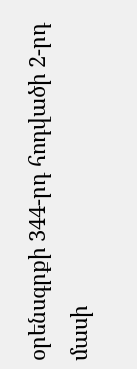օրենսգրքի 344-րդ հոդվածի 2-րդ մասի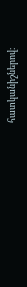հատկանիշներով։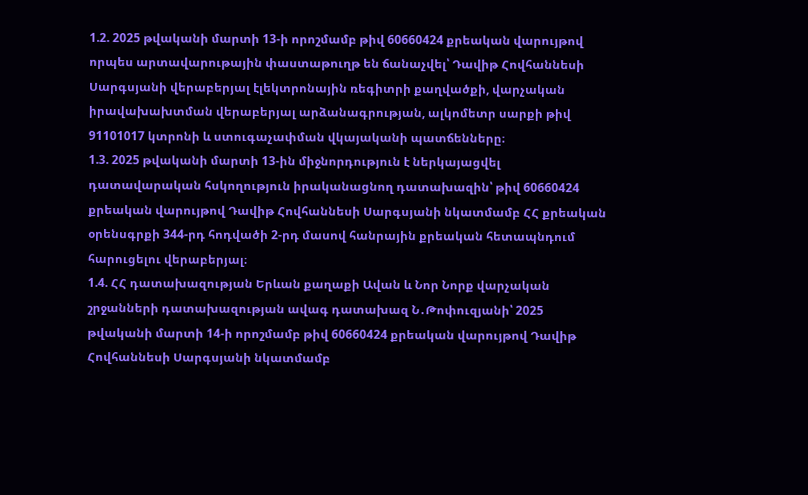1.2. 2025 թվականի մարտի 13-ի որոշմամբ թիվ 60660424 քրեական վարույթով որպես արտավարութային փաստաթուղթ են ճանաչվել՝ Դավիթ Հովհաննեսի Սարգսյանի վերաբերյալ էլեկտրոնային ռեգիտրի քաղվածքի, վարչական իրավախախտման վերաբերյալ արձանագրության, ալկոմետր սարքի թիվ 91101017 կտրոնի և ստուգաչափման վկայականի պատճենները։
1.3. 2025 թվականի մարտի 13-ին միջնորդություն է ներկայացվել դատավարական հսկողություն իրականացնող դատախազին՝ թիվ 60660424 քրեական վարույթով Դավիթ Հովհաննեսի Սարգսյանի նկատմամբ ՀՀ քրեական օրենսգրքի 344-րդ հոդվածի 2-րդ մասով հանրային քրեական հետապնդում հարուցելու վերաբերյալ։
1.4. ՀՀ դատախազության Երևան քաղաքի Ավան և Նոր Նորք վարչական շրջանների դատախազության ավագ դատախազ Ն․Թոփուզյանի՝ 2025 թվականի մարտի 14-ի որոշմամբ թիվ 60660424 քրեական վարույթով Դավիթ Հովհաննեսի Սարգսյանի նկատմամբ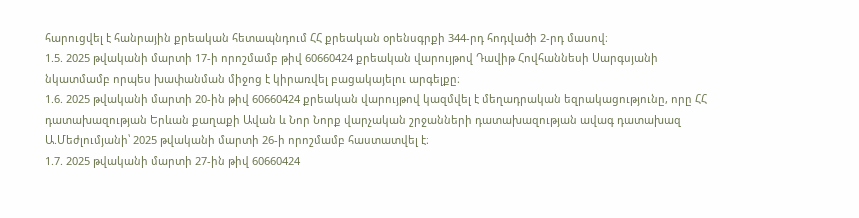հարուցվել է հանրային քրեական հետապնդում ՀՀ քրեական օրենսգրքի 344-րդ հոդվածի 2-րդ մասով։
1.5. 2025 թվականի մարտի 17-ի որոշմամբ թիվ 60660424 քրեական վարույթով Դավիթ Հովհաննեսի Սարգսյանի նկատմամբ որպես խափանման միջոց է կիրառվել բացակայելու արգելքը։
1.6. 2025 թվականի մարտի 20-ին թիվ 60660424 քրեական վարույթով կազմվել է մեղադրական եզրակացությունը, որը ՀՀ դատախազության Երևան քաղաքի Ավան և Նոր Նորք վարչական շրջանների դատախազության ավագ դատախազ Ա.Մեժլումյանի՝ 2025 թվականի մարտի 26-ի որոշմամբ հաստատվել է։
1.7. 2025 թվականի մարտի 27-ին թիվ 60660424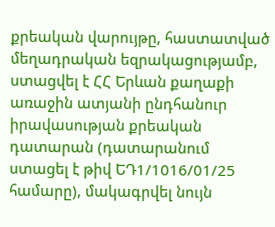քրեական վարույթը, հաստատված մեղադրական եզրակացությամբ, ստացվել է ՀՀ Երևան քաղաքի առաջին ատյանի ընդհանուր իրավասության քրեական դատարան (դատարանում ստացել է թիվ ԵԴ1/1016/01/25 համարը), մակագրվել նույն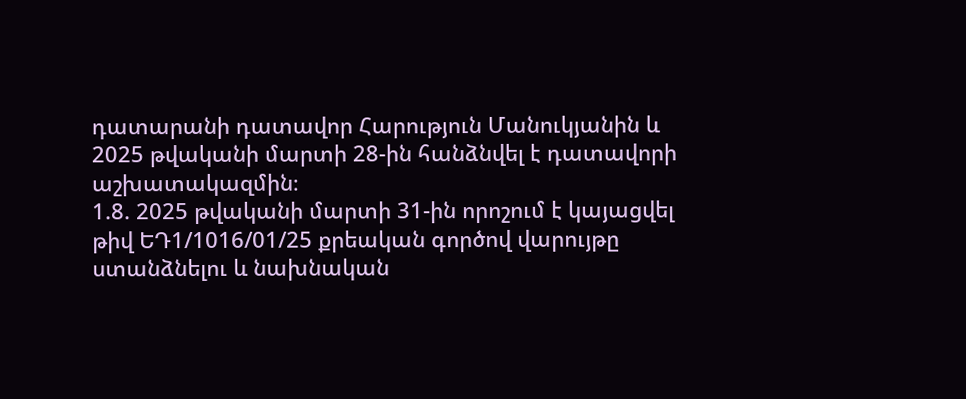դատարանի դատավոր Հարություն Մանուկյանին և 2025 թվականի մարտի 28-ին հանձնվել է դատավորի աշխատակազմին։
1.8. 2025 թվականի մարտի 31-ին որոշում է կայացվել թիվ ԵԴ1/1016/01/25 քրեական գործով վարույթը ստանձնելու և նախնական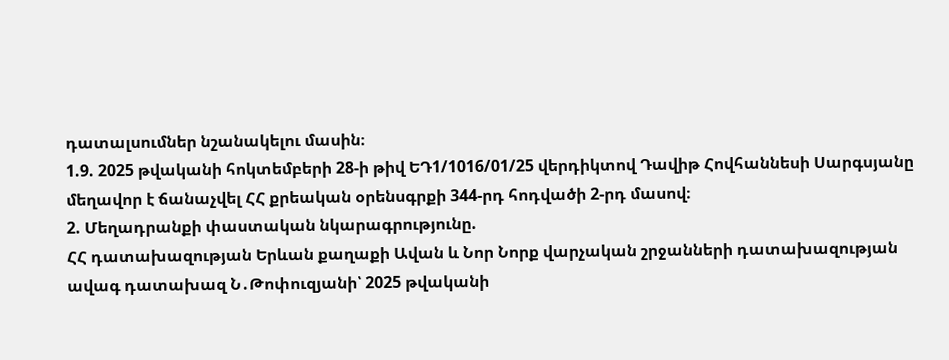դատալսումներ նշանակելու մասին։
1.9. 2025 թվականի հոկտեմբերի 28-ի թիվ ԵԴ1/1016/01/25 վերդիկտով Դավիթ Հովհաննեսի Սարգսյանը մեղավոր է ճանաչվել ՀՀ քրեական օրենսգրքի 344-րդ հոդվածի 2-րդ մասով։
2. Մեղադրանքի փաստական նկարագրությունը.
ՀՀ դատախազության Երևան քաղաքի Ավան և Նոր Նորք վարչական շրջանների դատախազության ավագ դատախազ Ն․Թոփուզյանի՝ 2025 թվականի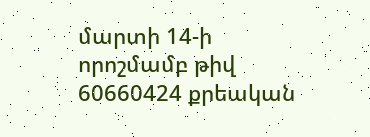մարտի 14-ի որոշմամբ թիվ 60660424 քրեական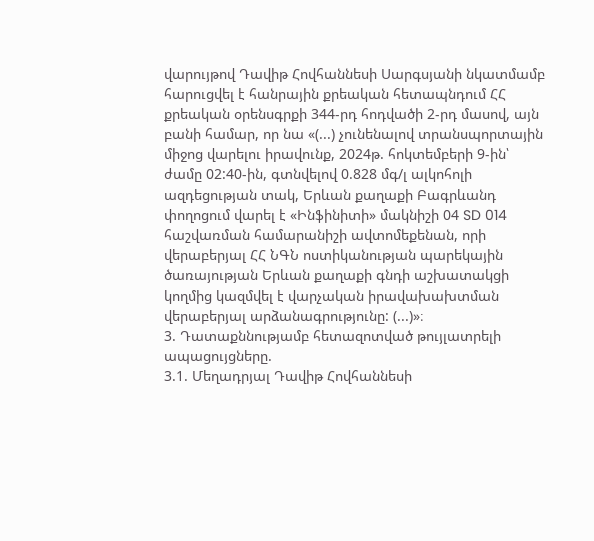վարույթով Դավիթ Հովհաննեսի Սարգսյանի նկատմամբ հարուցվել է հանրային քրեական հետապնդում ՀՀ քրեական օրենսգրքի 344-րդ հոդվածի 2-րդ մասով, այն բանի համար, որ նա «(...) չունենալով տրանսպորտային միջոց վարելու իրավունք, 2024թ. հոկտեմբերի 9-ին՝ ժամը 02:40-ին, գտնվելով 0.828 մգ/լ ալկոհոլի ազդեցության տակ, Երևան քաղաքի Բագրևանդ փողոցում վարել է «Ինֆինիտի» մակնիշի 04 SD 014 հաշվառման համարանիշի ավտոմեքենան, որի վերաբերյալ ՀՀ ՆԳՆ ոստիկանության պարեկային ծառայության Երևան քաղաքի գնդի աշխատակցի կողմից կազմվել է վարչական իրավախախտման վերաբերյալ արձանագրությունը: (...)»։
3. Դատաքննությամբ հետազոտված թույլատրելի ապացույցները.
3.1. Մեղադրյալ Դավիթ Հովհաննեսի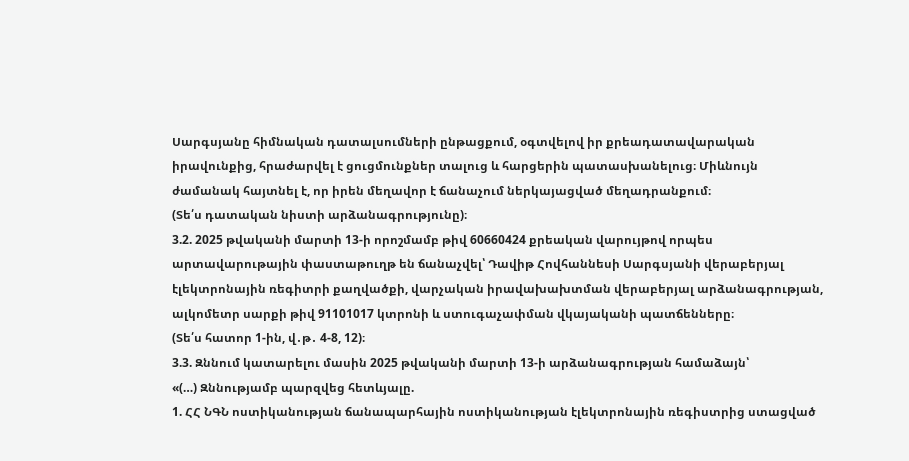Սարգսյանը հիմնական դատալսումների ընթացքում, օգտվելով իր քրեադատավարական իրավունքից, հրաժարվել է ցուցմունքներ տալուց և հարցերին պատասխանելուց։ Միևնույն ժամանակ հայտնել է, որ իրեն մեղավոր է ճանաչում ներկայացված մեղադրանքում։
(Տե՛ս դատական նիստի արձանագրությունը)։
3.2. 2025 թվականի մարտի 13-ի որոշմամբ թիվ 60660424 քրեական վարույթով որպես արտավարութային փաստաթուղթ են ճանաչվել՝ Դավիթ Հովհաննեսի Սարգսյանի վերաբերյալ էլեկտրոնային ռեգիտրի քաղվածքի, վարչական իրավախախտման վերաբերյալ արձանագրության, ալկոմետր սարքի թիվ 91101017 կտրոնի և ստուգաչափման վկայականի պատճենները։
(Տե՛ս հատոր 1-ին, վ․թ․ 4-8, 12)։
3.3. Զննում կատարելու մասին 2025 թվականի մարտի 13-ի արձանագրության համաձայն՝
«(…) Զննությամբ պարզվեց հետևյալը.
1. ՀՀ ՆԳՆ ոստիկանության ճանապարհային ոստիկանության էլեկտրոնային ռեգիստրից ստացված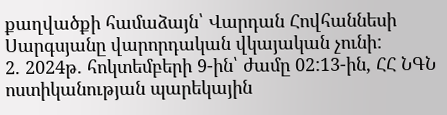քաղվածքի համաձայն՝ Վարդան Հովհաննեսի Սարգսյանը վարորդական վկայական չունի:
2. 2024թ. հոկտեմբերի 9-ին՝ ժամը 02:13-ին, ՀՀ ՆԳՆ ոստիկանության պարեկային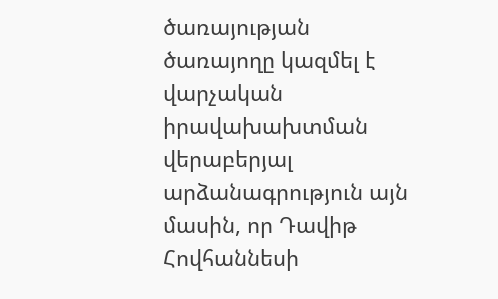ծառայության ծառայողը կազմել է վարչական իրավախախտման վերաբերյալ արձանագրություն այն մասին, որ Դավիթ Հովհաննեսի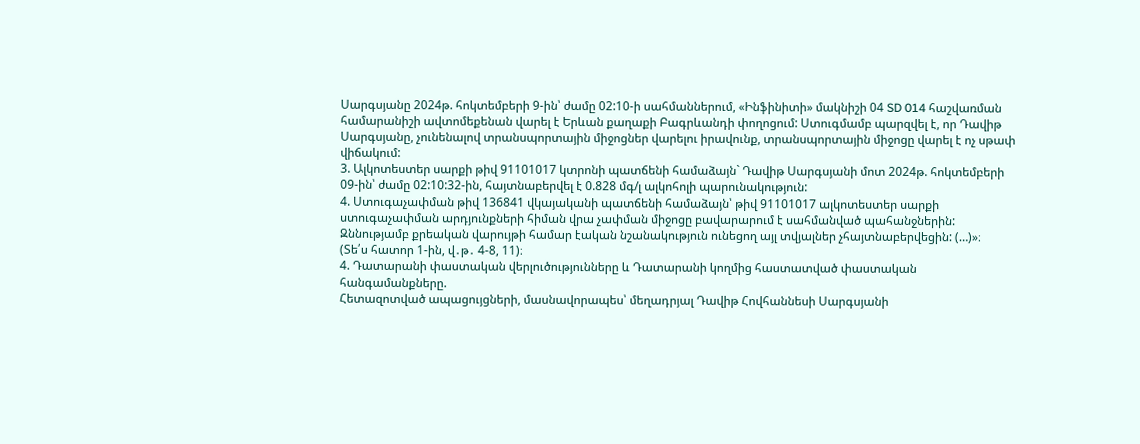Սարգսյանը 2024թ. հոկտեմբերի 9-ին՝ ժամը 02:10-ի սահմաններում, «Ինֆինիտի» մակնիշի 04 SD 014 հաշվառման համարանիշի ավտոմեքենան վարել է Երևան քաղաքի Բագրևանդի փողոցում: Ստուգմամբ պարզվել է, որ Դավիթ Սարգսյանը, չունենալով տրանսպորտային միջոցներ վարելու իրավունք, տրանսպորտային միջոցը վարել է ոչ սթափ վիճակում:
3. Ալկոտեստեր սարքի թիվ 91101017 կտրոնի պատճենի համաձայն` Դավիթ Սարգսյանի մոտ 2024թ. հոկտեմբերի 09-ին՝ ժամը 02:10:32-ին, հայտնաբերվել է 0.828 մգ/լ ալկոհոլի պարունակություն:
4. Ստուգաչափման թիվ 136841 վկայականի պատճենի համաձայն՝ թիվ 91101017 ալկոտեստեր սարքի ստուգաչափման արդյունքների հիման վրա չափման միջոցը բավարարում է սահմանված պահանջներին:
Զննությամբ քրեական վարույթի համար էական նշանակություն ունեցող այլ տվյալներ չհայտնաբերվեցին: (…)»։
(Տե՛ս հատոր 1-ին, վ․թ․ 4-8, 11)։
4. Դատարանի փաստական վերլուծությունները և Դատարանի կողմից հաստատված փաստական հանգամանքները.
Հետազոտված ապացույցների, մասնավորապես՝ մեղադրյալ Դավիթ Հովհաննեսի Սարգսյանի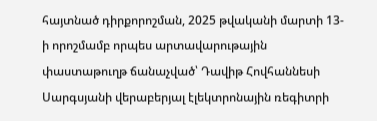հայտնած դիրքորոշման, 2025 թվականի մարտի 13-ի որոշմամբ որպես արտավարութային փաստաթուղթ ճանաչված՝ Դավիթ Հովհաննեսի Սարգսյանի վերաբերյալ էլեկտրոնային ռեգիտրի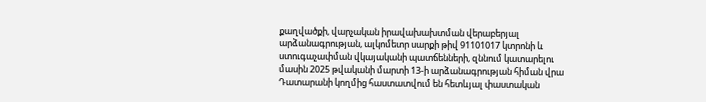քաղվածքի, վարչական իրավախախտման վերաբերյալ արձանագրության, ալկոմետր սարքի թիվ 91101017 կտրոնի և ստուգաչափման վկայականի պատճենների, զննում կատարելու մասին 2025 թվականի մարտի 13-ի արձանագրության հիման վրա Դատարանի կողմից հաստատվում են հետևյալ փաստական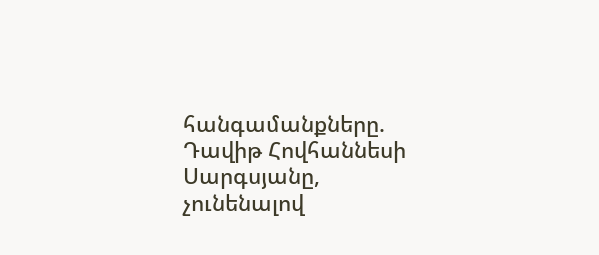հանգամանքները.
Դավիթ Հովհաննեսի Սարգսյանը, չունենալով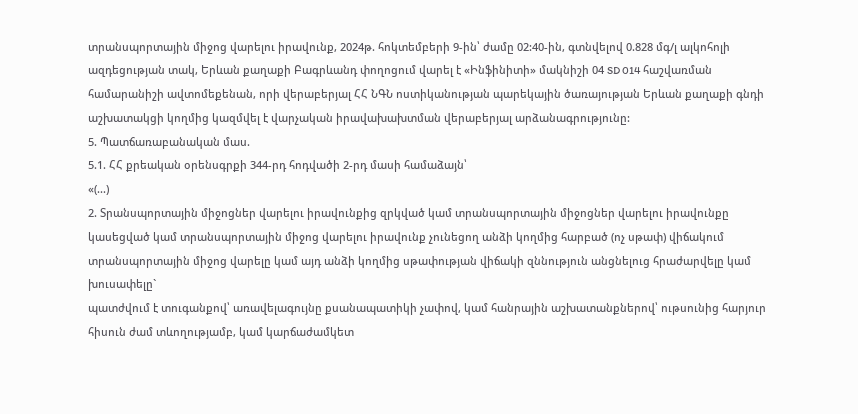տրանսպորտային միջոց վարելու իրավունք, 2024թ. հոկտեմբերի 9-ին՝ ժամը 02:40-ին, գտնվելով 0.828 մգ/լ ալկոհոլի ազդեցության տակ, Երևան քաղաքի Բագրևանդ փողոցում վարել է «Ինֆինիտի» մակնիշի 04 SD 014 հաշվառման համարանիշի ավտոմեքենան, որի վերաբերյալ ՀՀ ՆԳՆ ոստիկանության պարեկային ծառայության Երևան քաղաքի գնդի աշխատակցի կողմից կազմվել է վարչական իրավախախտման վերաբերյալ արձանագրությունը:
5. Պատճառաբանական մաս.
5.1. ՀՀ քրեական օրենսգրքի 344-րդ հոդվածի 2-րդ մասի համաձայն՝
«(...)
2. Տրանսպորտային միջոցներ վարելու իրավունքից զրկված կամ տրանսպորտային միջոցներ վարելու իրավունքը կասեցված կամ տրանսպորտային միջոց վարելու իրավունք չունեցող անձի կողմից հարբած (ոչ սթափ) վիճակում տրանսպորտային միջոց վարելը կամ այդ անձի կողմից սթափության վիճակի զննություն անցնելուց հրաժարվելը կամ խուսափելը`
պատժվում է տուգանքով՝ առավելագույնը քսանապատիկի չափով, կամ հանրային աշխատանքներով՝ ութսունից հարյուր հիսուն ժամ տևողությամբ, կամ կարճաժամկետ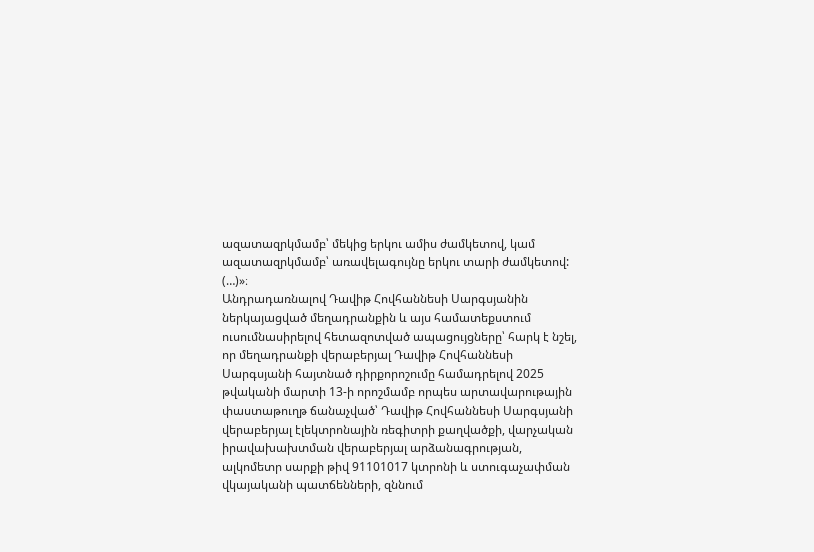ազատազրկմամբ՝ մեկից երկու ամիս ժամկետով, կամ ազատազրկմամբ՝ առավելագույնը երկու տարի ժամկետով:
(…)»։
Անդրադառնալով Դավիթ Հովհաննեսի Սարգսյանին ներկայացված մեղադրանքին և այս համատեքստում ուսումնասիրելով հետազոտված ապացույցները՝ հարկ է նշել, որ մեղադրանքի վերաբերյալ Դավիթ Հովհաննեսի Սարգսյանի հայտնած դիրքորոշումը համադրելով 2025 թվականի մարտի 13-ի որոշմամբ որպես արտավարութային փաստաթուղթ ճանաչված՝ Դավիթ Հովհաննեսի Սարգսյանի վերաբերյալ էլեկտրոնային ռեգիտրի քաղվածքի, վարչական իրավախախտման վերաբերյալ արձանագրության, ալկոմետր սարքի թիվ 91101017 կտրոնի և ստուգաչափման վկայականի պատճենների, զննում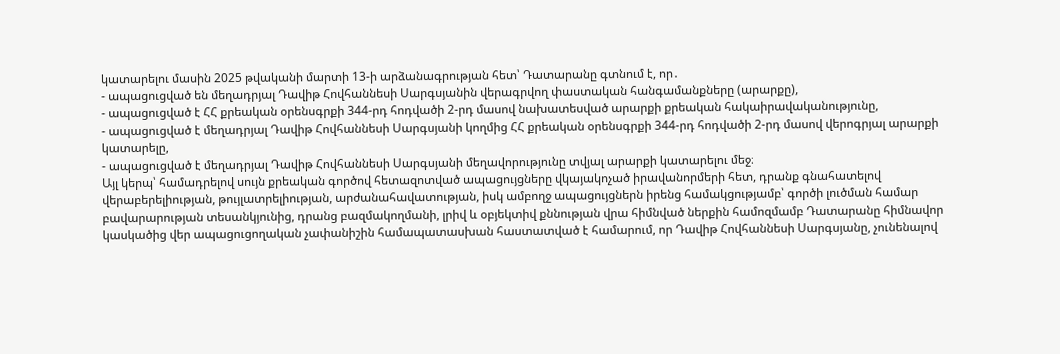կատարելու մասին 2025 թվականի մարտի 13-ի արձանագրության հետ՝ Դատարանը գտնում է, որ․
- ապացուցված են մեղադրյալ Դավիթ Հովհաննեսի Սարգսյանին վերագրվող փաստական հանգամանքները (արարքը),
- ապացուցված է ՀՀ քրեական օրենսգրքի 344-րդ հոդվածի 2-րդ մասով նախատեսված արարքի քրեական հակաիրավականությունը,
- ապացուցված է մեղադրյալ Դավիթ Հովհաննեսի Սարգսյանի կողմից ՀՀ քրեական օրենսգրքի 344-րդ հոդվածի 2-րդ մասով վերոգրյալ արարքի կատարելը,
- ապացուցված է մեղադրյալ Դավիթ Հովհաննեսի Սարգսյանի մեղավորությունը տվյալ արարքի կատարելու մեջ։
Այլ կերպ՝ համադրելով սույն քրեական գործով հետազոտված ապացույցները վկայակոչած իրավանորմերի հետ, դրանք գնահատելով վերաբերելիության, թույլատրելիության, արժանահավատության, իսկ ամբողջ ապացույցներն իրենց համակցությամբ՝ գործի լուծման համար բավարարության տեսանկյունից, դրանց բազմակողմանի, լրիվ և օբյեկտիվ քննության վրա հիմնված ներքին համոզմամբ Դատարանը հիմնավոր կասկածից վեր ապացուցողական չափանիշին համապատասխան հաստատված է համարում, որ Դավիթ Հովհաննեսի Սարգսյանը, չունենալով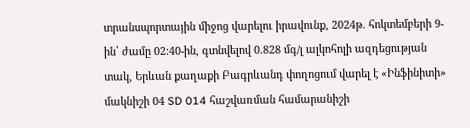տրանսպորտային միջոց վարելու իրավունք, 2024թ. հոկտեմբերի 9-ին՝ ժամը 02:40-ին, գտնվելով 0.828 մգ/լ ալկոհոլի ազդեցության տակ, Երևան քաղաքի Բագրևանդ փողոցում վարել է «Ինֆինիտի» մակնիշի 04 SD 014 հաշվառման համարանիշի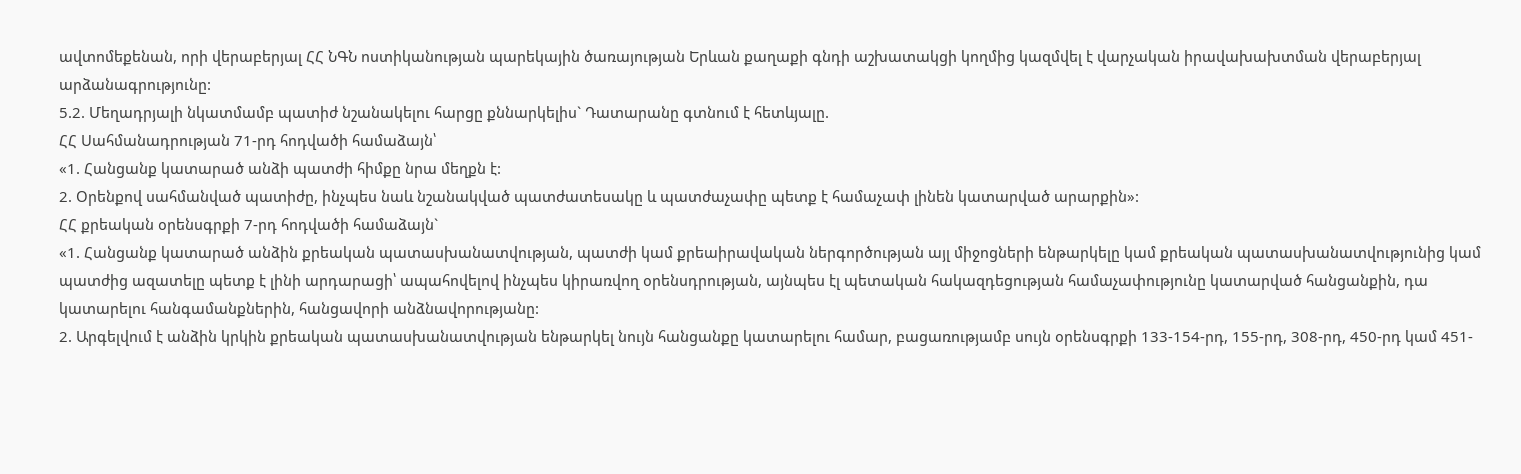ավտոմեքենան, որի վերաբերյալ ՀՀ ՆԳՆ ոստիկանության պարեկային ծառայության Երևան քաղաքի գնդի աշխատակցի կողմից կազմվել է վարչական իրավախախտման վերաբերյալ արձանագրությունը:
5.2. Մեղադրյալի նկատմամբ պատիժ նշանակելու հարցը քննարկելիս` Դատարանը գտնում է հետևյալը.
ՀՀ Սահմանադրության 71-րդ հոդվածի համաձայն՝
«1. Հանցանք կատարած անձի պատժի հիմքը նրա մեղքն է:
2. Օրենքով սահմանված պատիժը, ինչպես նաև նշանակված պատժատեսակը և պատժաչափը պետք է համաչափ լինեն կատարված արարքին»:
ՀՀ քրեական օրենսգրքի 7-րդ հոդվածի համաձայն`
«1. Հանցանք կատարած անձին քրեական պատասխանատվության, պատժի կամ քրեաիրավական ներգործության այլ միջոցների ենթարկելը կամ քրեական պատասխանատվությունից կամ պատժից ազատելը պետք է լինի արդարացի՝ ապահովելով ինչպես կիրառվող օրենսդրության, այնպես էլ պետական հակազդեցության համաչափությունը կատարված հանցանքին, դա կատարելու հանգամանքներին, հանցավորի անձնավորությանը:
2. Արգելվում է անձին կրկին քրեական պատասխանատվության ենթարկել նույն հանցանքը կատարելու համար, բացառությամբ սույն օրենսգրքի 133-154-րդ, 155-րդ, 308-րդ, 450-րդ կամ 451-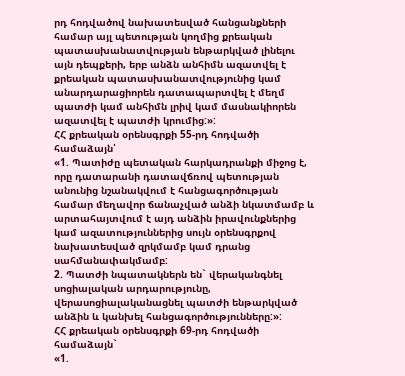րդ հոդվածով նախատեսված հանցանքների համար այլ պետության կողմից քրեական պատասխանատվության ենթարկված լինելու այն դեպքերի, երբ անձն անհիմն ազատվել է քրեական պատասխանատվությունից կամ անարդարացիորեն դատապարտվել է մեղմ պատժի կամ անհիմն լրիվ կամ մասնակիորեն ազատվել է պատժի կրումից:»:
ՀՀ քրեական օրենսգրքի 55-րդ հոդվածի համաձայն՝
«1. Պատիժը պետական հարկադրանքի միջոց է, որը դատարանի դատավճռով պետության անունից նշանակվում է հանցագործության համար մեղավոր ճանաչված անձի նկատմամբ և արտահայտվում է այդ անձին իրավունքներից կամ ազատություններից սույն օրենսգրքով նախատեսված զրկմամբ կամ դրանց սահմանափակմամբ:
2. Պատժի նպատակներն են` վերականգնել սոցիալական արդարությունը, վերասոցիալականացնել պատժի ենթարկված անձին և կանխել հանցագործությունները:»:
ՀՀ քրեական օրենսգրքի 69-րդ հոդվածի համաձայն`
«1.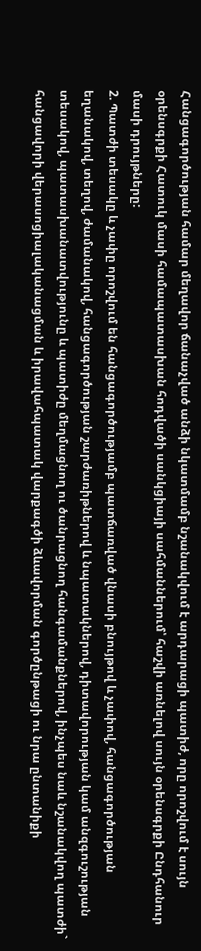Հանցագործության համար մեղավոր ճանաչված անձի նկատմամբ նշանակվում է արդարացի պատիժ, որը որոշվում է սույն օրենսգրքի Հատուկ մասի համապատասխան հոդվածի սանկցիայի սահմաններում՝ հաշվի առնելով սույն օրենսգրքի Ընդհանուր մասի դրույթները:
2. Պատժի տեսակը և չափը որոշվում են հանցագործությամբ պատճառված վնասի բնույթով և չափով, հանցագործության եղանակով, տեղով, ժամանակով, հանցագործության շարժառիթներով և նպատակներով, դիտավորության կամ անզգուշության տեսակով, պատասխանատվությունը և պատիժը մեղմացնող ու ծանրացնող հանգամանքներով, ինչպես նաև նշանակվող պատժի` հանցավորի վերասոցիալականացման և իրավահպատակ վարքագծի ձևավորման գործընթացի ու նրա ընտանիքի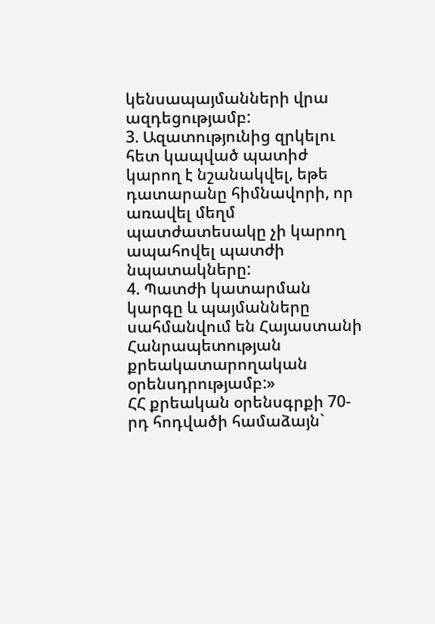կենսապայմանների վրա ազդեցությամբ:
3. Ազատությունից զրկելու հետ կապված պատիժ կարող է նշանակվել, եթե դատարանը հիմնավորի, որ առավել մեղմ պատժատեսակը չի կարող ապահովել պատժի նպատակները:
4. Պատժի կատարման կարգը և պայմանները սահմանվում են Հայաստանի Հանրապետության քրեակատարողական օրենսդրությամբ:»
ՀՀ քրեական օրենսգրքի 70-րդ հոդվածի համաձայն`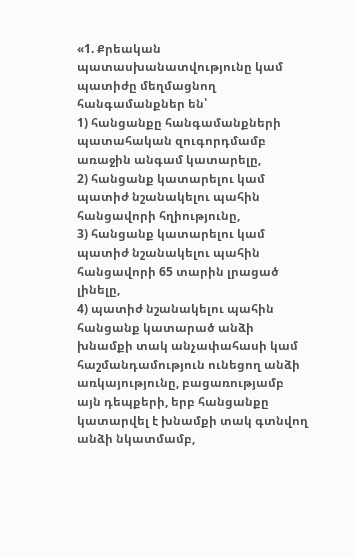«1. Քրեական պատասխանատվությունը կամ պատիժը մեղմացնող հանգամանքներ են՝
1) հանցանքը հանգամանքների պատահական զուգորդմամբ առաջին անգամ կատարելը,
2) հանցանք կատարելու կամ պատիժ նշանակելու պահին հանցավորի հղիությունը,
3) հանցանք կատարելու կամ պատիժ նշանակելու պահին հանցավորի 65 տարին լրացած լինելը,
4) պատիժ նշանակելու պահին հանցանք կատարած անձի խնամքի տակ անչափահասի կամ հաշմանդամություն ունեցող անձի առկայությունը, բացառությամբ այն դեպքերի, երբ հանցանքը կատարվել է խնամքի տակ գտնվող անձի նկատմամբ,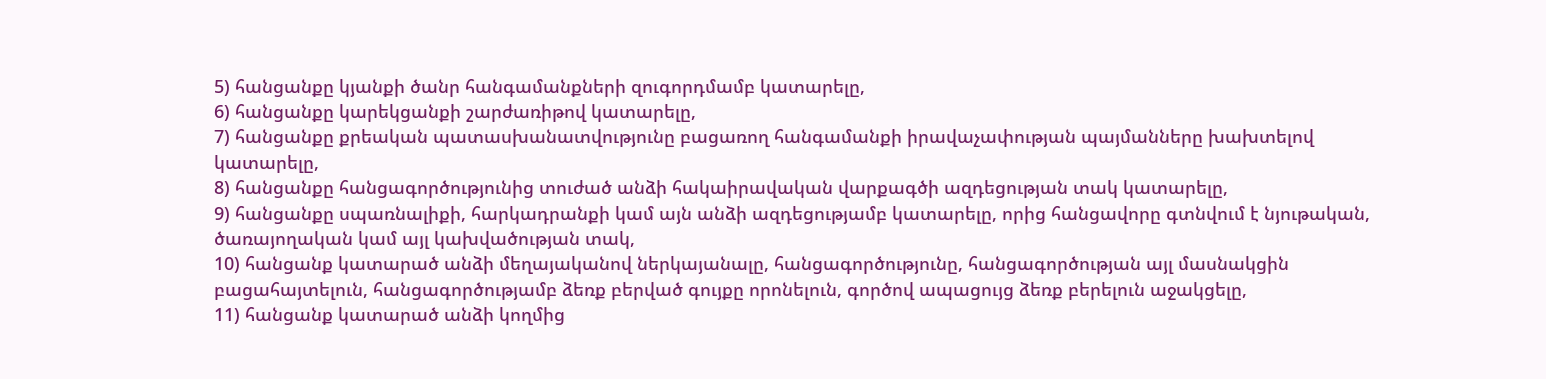5) հանցանքը կյանքի ծանր հանգամանքների զուգորդմամբ կատարելը,
6) հանցանքը կարեկցանքի շարժառիթով կատարելը,
7) հանցանքը քրեական պատասխանատվությունը բացառող հանգամանքի իրավաչափության պայմանները խախտելով կատարելը,
8) հանցանքը հանցագործությունից տուժած անձի հակաիրավական վարքագծի ազդեցության տակ կատարելը,
9) հանցանքը սպառնալիքի, հարկադրանքի կամ այն անձի ազդեցությամբ կատարելը, որից հանցավորը գտնվում է նյութական, ծառայողական կամ այլ կախվածության տակ,
10) հանցանք կատարած անձի մեղայականով ներկայանալը, հանցագործությունը, հանցագործության այլ մասնակցին բացահայտելուն, հանցագործությամբ ձեռք բերված գույքը որոնելուն, գործով ապացույց ձեռք բերելուն աջակցելը,
11) հանցանք կատարած անձի կողմից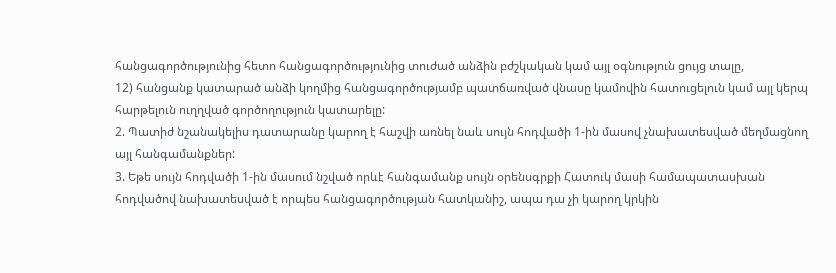հանցագործությունից հետո հանցագործությունից տուժած անձին բժշկական կամ այլ օգնություն ցույց տալը,
12) հանցանք կատարած անձի կողմից հանցագործությամբ պատճառված վնասը կամովին հատուցելուն կամ այլ կերպ հարթելուն ուղղված գործողություն կատարելը:
2. Պատիժ նշանակելիս դատարանը կարող է հաշվի առնել նաև սույն հոդվածի 1-ին մասով չնախատեսված մեղմացնող այլ հանգամանքներ:
3. Եթե սույն հոդվածի 1-ին մասում նշված որևէ հանգամանք սույն օրենսգրքի Հատուկ մասի համապատասխան հոդվածով նախատեսված է որպես հանցագործության հատկանիշ, ապա դա չի կարող կրկին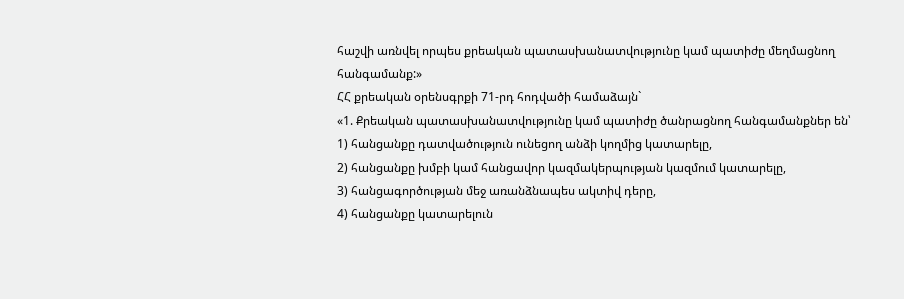հաշվի առնվել որպես քրեական պատասխանատվությունը կամ պատիժը մեղմացնող հանգամանք:»
ՀՀ քրեական օրենսգրքի 71-րդ հոդվածի համաձայն`
«1. Քրեական պատասխանատվությունը կամ պատիժը ծանրացնող հանգամանքներ են՝
1) հանցանքը դատվածություն ունեցող անձի կողմից կատարելը,
2) հանցանքը խմբի կամ հանցավոր կազմակերպության կազմում կատարելը,
3) հանցագործության մեջ առանձնապես ակտիվ դերը,
4) հանցանքը կատարելուն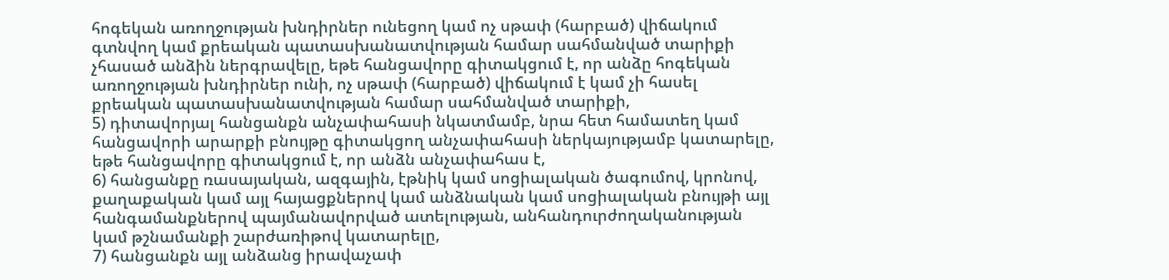հոգեկան առողջության խնդիրներ ունեցող կամ ոչ սթափ (հարբած) վիճակում գտնվող կամ քրեական պատասխանատվության համար սահմանված տարիքի չհասած անձին ներգրավելը, եթե հանցավորը գիտակցում է, որ անձը հոգեկան առողջության խնդիրներ ունի, ոչ սթափ (հարբած) վիճակում է կամ չի հասել քրեական պատասխանատվության համար սահմանված տարիքի,
5) դիտավորյալ հանցանքն անչափահասի նկատմամբ, նրա հետ համատեղ կամ հանցավորի արարքի բնույթը գիտակցող անչափահասի ներկայությամբ կատարելը, եթե հանցավորը գիտակցում է, որ անձն անչափահաս է,
6) հանցանքը ռասայական, ազգային, էթնիկ կամ սոցիալական ծագումով, կրոնով, քաղաքական կամ այլ հայացքներով կամ անձնական կամ սոցիալական բնույթի այլ հանգամանքներով պայմանավորված ատելության, անհանդուրժողականության կամ թշնամանքի շարժառիթով կատարելը,
7) հանցանքն այլ անձանց իրավաչափ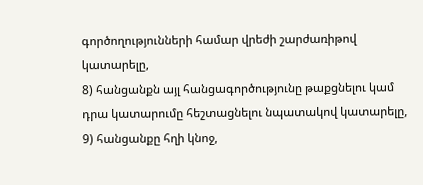գործողությունների համար վրեժի շարժառիթով կատարելը,
8) հանցանքն այլ հանցագործությունը թաքցնելու կամ դրա կատարումը հեշտացնելու նպատակով կատարելը,
9) հանցանքը հղի կնոջ,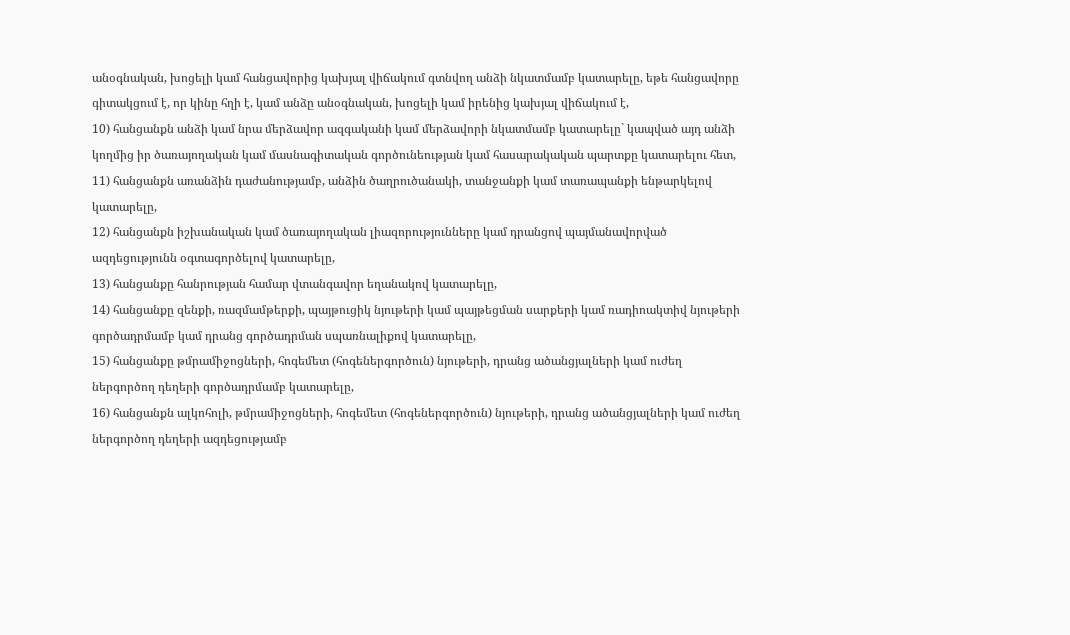անօգնական, խոցելի կամ հանցավորից կախյալ վիճակում գտնվող անձի նկատմամբ կատարելը, եթե հանցավորը գիտակցում է, որ կինը հղի է, կամ անձը անօգնական, խոցելի կամ իրենից կախյալ վիճակում է,
10) հանցանքն անձի կամ նրա մերձավոր ազգականի կամ մերձավորի նկատմամբ կատարելը` կապված այդ անձի կողմից իր ծառայողական կամ մասնագիտական գործունեության կամ հասարակական պարտքը կատարելու հետ,
11) հանցանքն առանձին դաժանությամբ, անձին ծաղրուծանակի, տանջանքի կամ տառապանքի ենթարկելով կատարելը,
12) հանցանքն իշխանական կամ ծառայողական լիազորությունները կամ դրանցով պայմանավորված ազդեցությունն օգտագործելով կատարելը,
13) հանցանքը հանրության համար վտանգավոր եղանակով կատարելը,
14) հանցանքը զենքի, ռազմամթերքի, պայթուցիկ նյութերի կամ պայթեցման սարքերի կամ ռադիոակտիվ նյութերի գործադրմամբ կամ դրանց գործադրման սպառնալիքով կատարելը,
15) հանցանքը թմրամիջոցների, հոգեմետ (հոգեներգործուն) նյութերի, դրանց ածանցյալների կամ ուժեղ ներգործող դեղերի գործադրմամբ կատարելը,
16) հանցանքն ալկոհոլի, թմրամիջոցների, հոգեմետ (հոգեներգործուն) նյութերի, դրանց ածանցյալների կամ ուժեղ ներգործող դեղերի ազդեցությամբ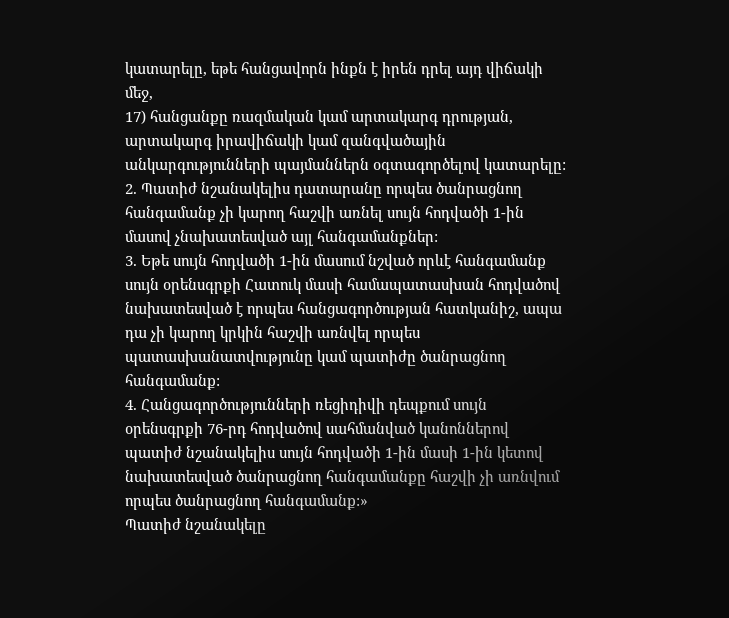կատարելը, եթե հանցավորն ինքն է իրեն դրել այդ վիճակի մեջ,
17) հանցանքը ռազմական կամ արտակարգ դրության, արտակարգ իրավիճակի կամ զանգվածային անկարգությունների պայմաններն օգտագործելով կատարելը:
2. Պատիժ նշանակելիս դատարանը որպես ծանրացնող հանգամանք չի կարող հաշվի առնել սույն հոդվածի 1-ին մասով չնախատեսված այլ հանգամանքներ:
3. Եթե սույն հոդվածի 1-ին մասում նշված որևէ հանգամանք սույն օրենսգրքի Հատուկ մասի համապատասխան հոդվածով նախատեսված է որպես հանցագործության հատկանիշ, ապա դա չի կարող կրկին հաշվի առնվել որպես պատասխանատվությունը կամ պատիժը ծանրացնող հանգամանք:
4. Հանցագործությունների ռեցիդիվի դեպքում սույն օրենսգրքի 76-րդ հոդվածով սահմանված կանոններով պատիժ նշանակելիս սույն հոդվածի 1-ին մասի 1-ին կետով նախատեսված ծանրացնող հանգամանքը հաշվի չի առնվում որպես ծանրացնող հանգամանք:»
Պատիժ նշանակելը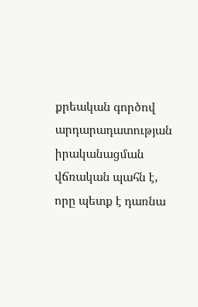քրեական գործով արդարադատության իրականացման վճռական պահն է, որը պետք է դառնա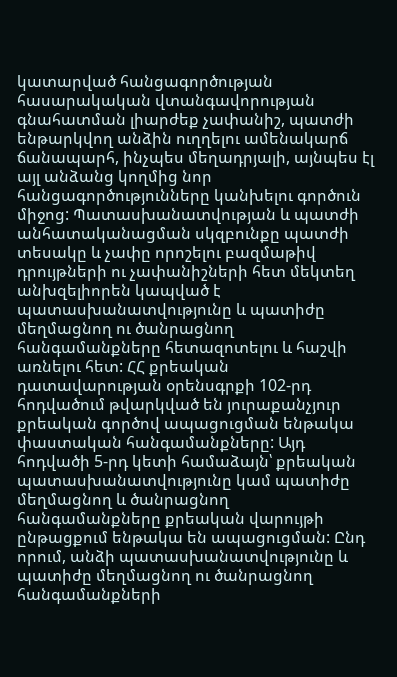կատարված հանցագործության հասարակական վտանգավորության գնահատման լիարժեք չափանիշ, պատժի ենթարկվող անձին ուղղելու ամենակարճ ճանապարհ, ինչպես մեղադրյալի, այնպես էլ այլ անձանց կողմից նոր հանցագործությունները կանխելու գործուն միջոց: Պատասխանատվության և պատժի անհատականացման սկզբունքը պատժի տեսակը և չափը որոշելու բազմաթիվ դրույթների ու չափանիշների հետ մեկտեղ անխզելիորեն կապված է պատասխանատվությունը և պատիժը մեղմացնող ու ծանրացնող հանգամանքները հետազոտելու և հաշվի առնելու հետ: ՀՀ քրեական դատավարության օրենսգրքի 102-րդ հոդվածում թվարկված են յուրաքանչյուր քրեական գործով ապացուցման ենթակա փաստական հանգամանքները: Այդ հոդվածի 5-րդ կետի համաձայն՝ քրեական պատասխանատվությունը կամ պատիժը մեղմացնող և ծանրացնող հանգամանքները քրեական վարույթի ընթացքում ենթակա են ապացուցման: Ընդ որում, անձի պատասխանատվությունը և պատիժը մեղմացնող ու ծանրացնող հանգամանքների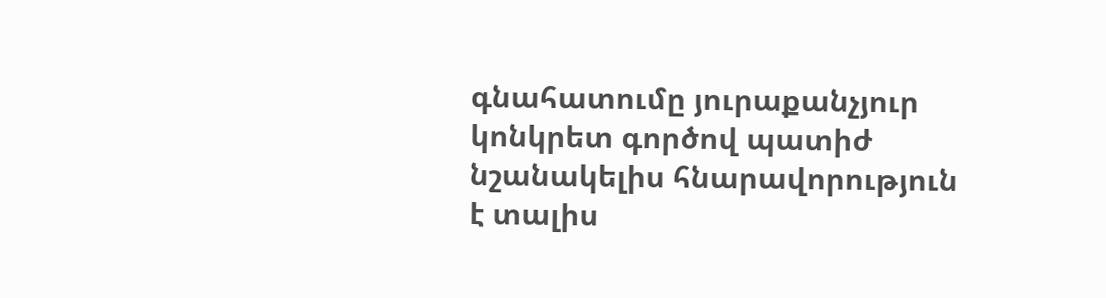գնահատումը յուրաքանչյուր կոնկրետ գործով պատիժ նշանակելիս հնարավորություն է տալիս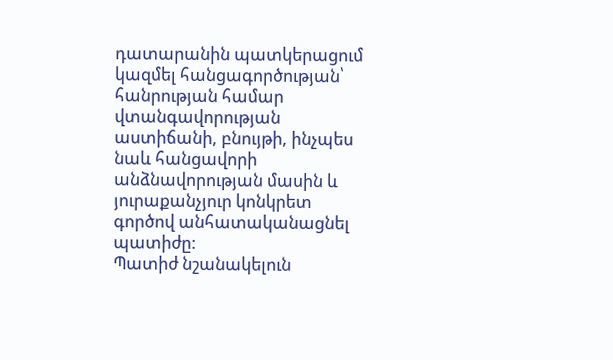դատարանին պատկերացում կազմել հանցագործության՝ հանրության համար վտանգավորության աստիճանի, բնույթի, ինչպես նաև հանցավորի անձնավորության մասին և յուրաքանչյուր կոնկրետ գործով անհատականացնել պատիժը:
Պատիժ նշանակելուն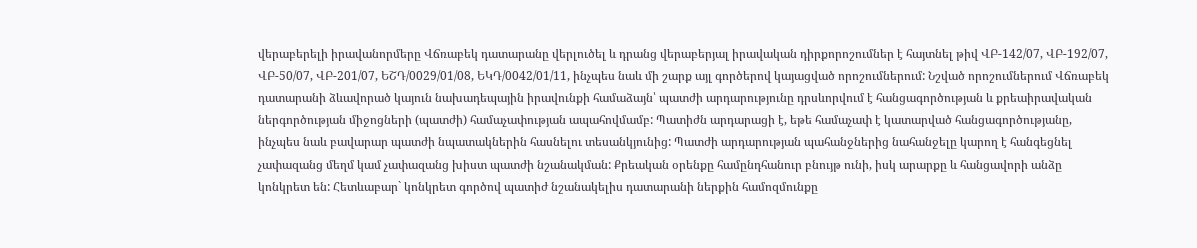վերաբերելի իրավանորմերը Վճռաբեկ դատարանը վերլուծել և դրանց վերաբերյալ իրավական դիրքորոշումներ է հայտնել թիվ ՎԲ-142/07, ՎԲ-192/07, ՎԲ-50/07, ՎԲ-201/07, ԵՇԴ/0029/01/08, ԵԿԴ/0042/01/11, ինչպես նաև մի շարք այլ գործերով կայացված որոշումներում: Նշված որոշումներում Վճռաբեկ դատարանի ձևավորած կայուն նախադեպային իրավունքի համաձայն՝ պատժի արդարությունը դրսևորվում է հանցագործության և քրեաիրավական ներգործության միջոցների (պատժի) համաչափության ապահովմամբ: Պատիժն արդարացի է, եթե համաչափ է կատարված հանցագործությանը, ինչպես նաև բավարար պատժի նպատակներին հասնելու տեսանկյունից: Պատժի արդարության պահանջներից նահանջելը կարող է հանգեցնել չափազանց մեղմ կամ չափազանց խիստ պատժի նշանակման: Քրեական օրենքը համընդհանուր բնույթ ունի, իսկ արարքը և հանցավորի անձը կոնկրետ են: Հետևաբար` կոնկրետ գործով պատիժ նշանակելիս դատարանի ներքին համոզմունքը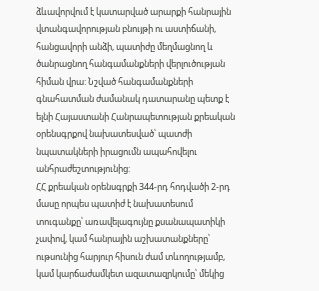ձևավորվում է կատարված արարքի հանրային վտանգավորության բնույթի ու աստիճանի, հանցավորի անձի, պատիժը մեղմացնող և ծանրացնող հանգամանքների վերլուծության հիման վրա: Նշված հանգամանքների գնահատման ժամանակ դատարանը պետք է ելնի Հայաստանի Հանրապետության քրեական օրենսգրքով նախատեսված՝ պատժի նպատակների իրացումն ապահովելու անհրաժեշտությունից:
ՀՀ քրեական օրենսգրքի 344-րդ հոդվածի 2-րդ մասը որպես պատիժ է նախատեսում տուգանքը՝ առավելագույնը քսանապատիկի չափով, կամ հանրային աշխատանքները՝ ութսունից հարյուր հիսուն ժամ տևողությամբ, կամ կարճաժամկետ ազատազրկումը՝ մեկից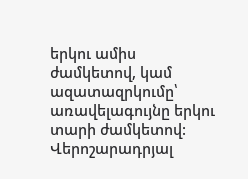երկու ամիս ժամկետով, կամ ազատազրկումը՝ առավելագույնը երկու տարի ժամկետով:
Վերոշարադրյալ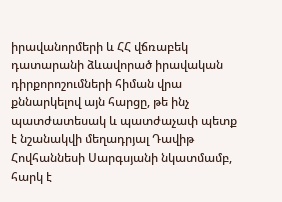իրավանորմերի և ՀՀ վճռաբեկ դատարանի ձևավորած իրավական դիրքորոշումների հիման վրա քննարկելով այն հարցը, թե ինչ պատժատեսակ և պատժաչափ պետք է նշանակվի մեղադրյալ Դավիթ Հովհաննեսի Սարգսյանի նկատմամբ, հարկ է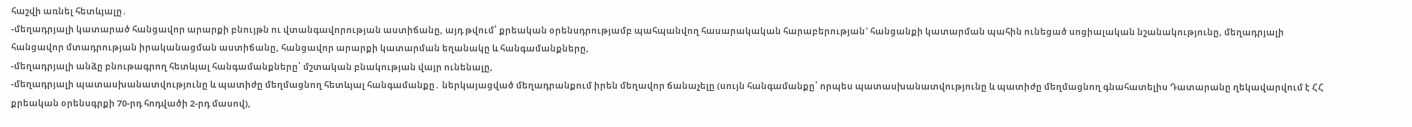հաշվի առնել հետևյալը․
-մեղադրյալի կատարած հանցավոր արարքի բնույթն ու վտանգավորության աստիճանը, այդ թվում՝ քրեական օրենսդրությամբ պահպանվող հասարակական հարաբերության` հանցանքի կատարման պահին ունեցած սոցիալական նշանակությունը, մեղադրյալի հանցավոր մտադրության իրականացման աստիճանը, հանցավոր արարքի կատարման եղանակը և հանգամանքները,
-մեղադրյալի անձը բնութագրող հետևյալ հանգամանքները՝ մշտական բնակության վայր ունենալը,
-մեղադրյալի պատասխանատվությունը և պատիժը մեղմացնող հետևյալ հանգամանքը․ ներկայացված մեղադրանքում իրեն մեղավոր ճանաչելը (սույն հանգամանքը՝ որպես պատասխանատվությունը և պատիժը մեղմացնող գնահատելիս Դատարանը ղեկավարվում է ՀՀ քրեական օրենսգրքի 70-րդ հոդվածի 2-րդ մասով),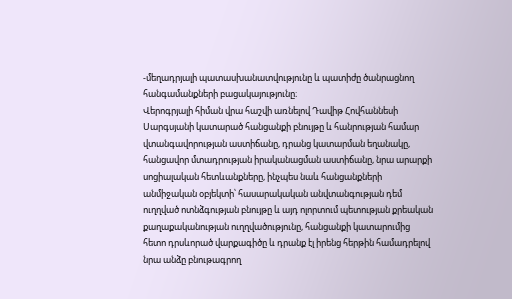-մեղադրյալի պատասխանատվությունը և պատիժը ծանրացնող հանգամանքների բացակայությունը։
Վերոգրյալի հիման վրա հաշվի առնելով Դավիթ Հովհաննեսի Սարգսյանի կատարած հանցանքի բնույթը և հանրության համար վտանգավորության աստիճանը, դրանց կատարման եղանակը, հանցավոր մտադրության իրականացման աստիճանը, նրա արարքի սոցիալական հետևանքները, ինչպես նաև հանցանքների անմիջական օբյեկտի՝ հասարակական անվտանգության դեմ ուղղված ոտնձգության բնույթը և այդ ոլորտում պետության քրեական քաղաքականության ուղղվածությունը, հանցանքի կատարումից հետո դրսևորած վարքագիծը և դրանք էլ իրենց հերթին համադրելով նրա անձը բնութագրող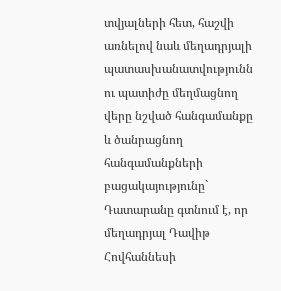տվյալների հետ, հաշվի առնելով նաև մեղադրյալի պատասխանատվությունն ու պատիժը մեղմացնող վերը նշված հանգամանքը և ծանրացնող հանգամանքների բացակայությունը` Դատարանը գտնում է, որ մեղադրյալ Դավիթ Հովհաննեսի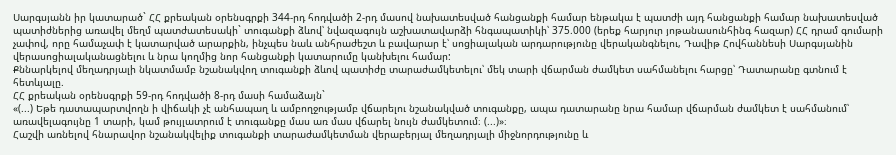Սարգսյանն իր կատարած` ՀՀ քրեական օրենսգրքի 344-րդ հոդվածի 2-րդ մասով նախատեսված հանցանքի համար ենթակա է պատժի այդ հանցանքի համար նախատեսված պատիժներից առավել մեղմ պատժատեսակի` տուգանքի ձևով՝ նվազագույն աշխատավարձի հնգապատիկի՝ 375.000 (երեք հարյուր յոթանասունհինգ հազար) ՀՀ դրամ գումարի չափով, որը համաչափ է կատարված արարքին, ինչպես նաև անհրաժեշտ և բավարար է՝ սոցիալական արդարությունը վերականգնելու, Դավիթ Հովհաննեսի Սարգսյանին վերասոցիալականացնելու և նրա կողմից նոր հանցանքի կատարումը կանխելու համար:
Քննարկելով մեղադրյալի նկատմամբ նշանակվող տուգանքի ձևով պատիժը տարաժամկետելու՝ մեկ տարի վճարման ժամկետ սահմանելու հարցը՝ Դատարանը գտնում է հետևյալը.
ՀՀ քրեական օրենսգրքի 59-րդ հոդվածի 8-րդ մասի համաձայն`
«(...) Եթե դատապարտվողն ի վիճակի չէ անհապաղ և ամբողջությամբ վճարելու նշանակված տուգանքը, ապա դատարանը նրա համար վճարման ժամկետ է սահմանում՝ առավելագույնը 1 տարի, կամ թույլատրում է տուգանքը մաս առ մաս վճարել նույն ժամկետում։ (...)»։
Հաշվի առնելով հնարավոր նշանակվելիք տուգանքի տարաժամկետման վերաբերյալ մեղադրյալի միջնորդությունը և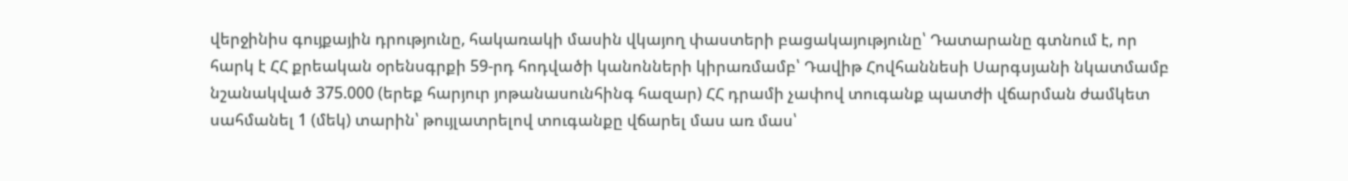վերջինիս գույքային դրությունը, հակառակի մասին վկայող փաստերի բացակայությունը՝ Դատարանը գտնում է, որ հարկ է ՀՀ քրեական օրենսգրքի 59-րդ հոդվածի կանոնների կիրառմամբ՝ Դավիթ Հովհաննեսի Սարգսյանի նկատմամբ նշանակված 375.000 (երեք հարյուր յոթանասունհինգ հազար) ՀՀ դրամի չափով տուգանք պատժի վճարման ժամկետ սահմանել 1 (մեկ) տարին՝ թույլատրելով տուգանքը վճարել մաս առ մաս՝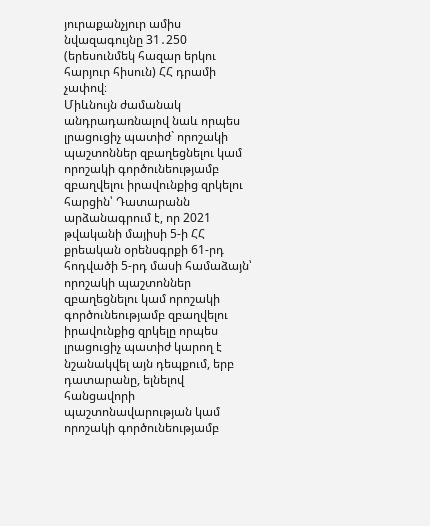յուրաքանչյուր ամիս նվազագույնը 31․250 (երեսունմեկ հազար երկու հարյուր հիսուն) ՀՀ դրամի չափով։
Միևնույն ժամանակ անդրադառնալով նաև որպես լրացուցիչ պատիժ` որոշակի պաշտոններ զբաղեցնելու կամ որոշակի գործունեությամբ զբաղվելու իրավունքից զրկելու հարցին՝ Դատարանն արձանագրում է, որ 2021 թվականի մայիսի 5-ի ՀՀ քրեական օրենսգրքի 61-րդ հոդվածի 5-րդ մասի համաձայն՝ որոշակի պաշտոններ զբաղեցնելու կամ որոշակի գործունեությամբ զբաղվելու իրավունքից զրկելը որպես լրացուցիչ պատիժ կարող է նշանակվել այն դեպքում, երբ դատարանը, ելնելով հանցավորի պաշտոնավարության կամ որոշակի գործունեությամբ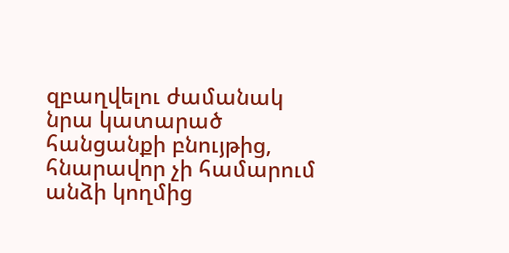զբաղվելու ժամանակ նրա կատարած հանցանքի բնույթից, հնարավոր չի համարում անձի կողմից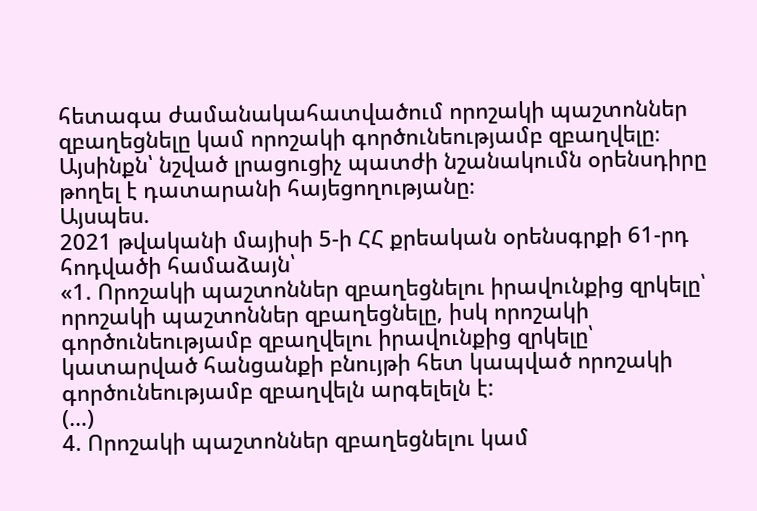հետագա ժամանակահատվածում որոշակի պաշտոններ զբաղեցնելը կամ որոշակի գործունեությամբ զբաղվելը։ Այսինքն՝ նշված լրացուցիչ պատժի նշանակումն օրենսդիրը թողել է դատարանի հայեցողությանը։
Այսպես.
2021 թվականի մայիսի 5-ի ՀՀ քրեական օրենսգրքի 61-րդ հոդվածի համաձայն՝
«1. Որոշակի պաշտոններ զբաղեցնելու իրավունքից զրկելը՝ որոշակի պաշտոններ զբաղեցնելը, իսկ որոշակի գործունեությամբ զբաղվելու իրավունքից զրկելը՝ կատարված հանցանքի բնույթի հետ կապված որոշակի գործունեությամբ զբաղվելն արգելելն է:
(…)
4. Որոշակի պաշտոններ զբաղեցնելու կամ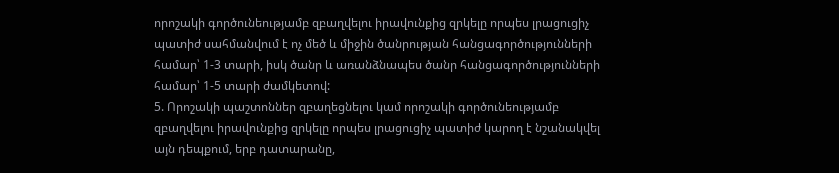որոշակի գործունեությամբ զբաղվելու իրավունքից զրկելը որպես լրացուցիչ պատիժ սահմանվում է ոչ մեծ և միջին ծանրության հանցագործությունների համար՝ 1-3 տարի, իսկ ծանր և առանձնապես ծանր հանցագործությունների համար՝ 1-5 տարի ժամկետով:
5. Որոշակի պաշտոններ զբաղեցնելու կամ որոշակի գործունեությամբ զբաղվելու իրավունքից զրկելը որպես լրացուցիչ պատիժ կարող է նշանակվել այն դեպքում, երբ դատարանը,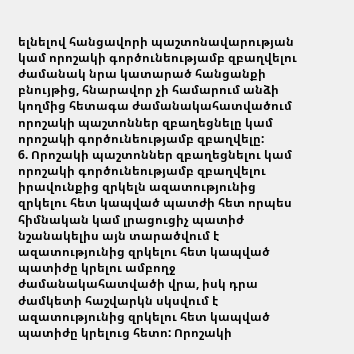ելնելով հանցավորի պաշտոնավարության կամ որոշակի գործունեությամբ զբաղվելու ժամանակ նրա կատարած հանցանքի բնույթից, հնարավոր չի համարում անձի կողմից հետագա ժամանակահատվածում որոշակի պաշտոններ զբաղեցնելը կամ որոշակի գործունեությամբ զբաղվելը:
6. Որոշակի պաշտոններ զբաղեցնելու կամ որոշակի գործունեությամբ զբաղվելու իրավունքից զրկելն ազատությունից զրկելու հետ կապված պատժի հետ որպես հիմնական կամ լրացուցիչ պատիժ նշանակելիս այն տարածվում է ազատությունից զրկելու հետ կապված պատիժը կրելու ամբողջ ժամանակահատվածի վրա, իսկ դրա ժամկետի հաշվարկն սկսվում է ազատությունից զրկելու հետ կապված պատիժը կրելուց հետո: Որոշակի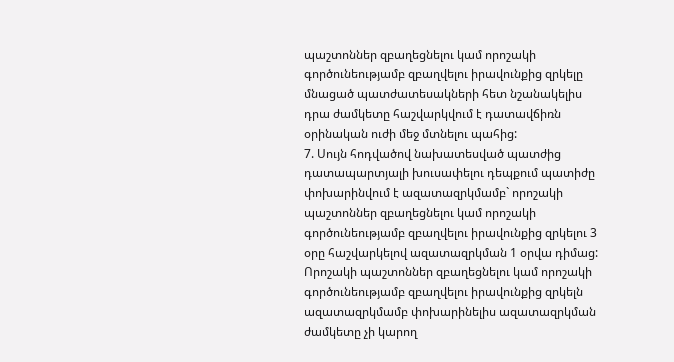պաշտոններ զբաղեցնելու կամ որոշակի գործունեությամբ զբաղվելու իրավունքից զրկելը մնացած պատժատեսակների հետ նշանակելիս դրա ժամկետը հաշվարկվում է դատավճիռն օրինական ուժի մեջ մտնելու պահից:
7. Սույն հոդվածով նախատեսված պատժից դատապարտյալի խուսափելու դեպքում պատիժը փոխարինվում է ազատազրկմամբ` որոշակի պաշտոններ զբաղեցնելու կամ որոշակի գործունեությամբ զբաղվելու իրավունքից զրկելու 3 օրը հաշվարկելով ազատազրկման 1 օրվա դիմաց: Որոշակի պաշտոններ զբաղեցնելու կամ որոշակի գործունեությամբ զբաղվելու իրավունքից զրկելն ազատազրկմամբ փոխարինելիս ազատազրկման ժամկետը չի կարող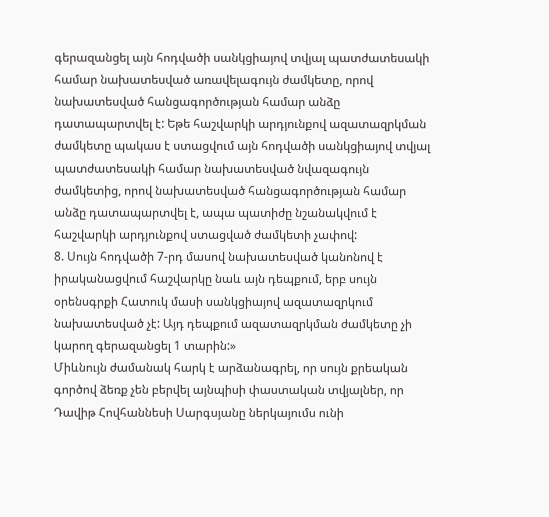գերազանցել այն հոդվածի սանկցիայով տվյալ պատժատեսակի համար նախատեսված առավելագույն ժամկետը, որով նախատեսված հանցագործության համար անձը դատապարտվել է: Եթե հաշվարկի արդյունքով ազատազրկման ժամկետը պակաս է ստացվում այն հոդվածի սանկցիայով տվյալ պատժատեսակի համար նախատեսված նվազագույն ժամկետից, որով նախատեսված հանցագործության համար անձը դատապարտվել է, ապա պատիժը նշանակվում է հաշվարկի արդյունքով ստացված ժամկետի չափով:
8. Սույն հոդվածի 7-րդ մասով նախատեսված կանոնով է իրականացվում հաշվարկը նաև այն դեպքում, երբ սույն օրենսգրքի Հատուկ մասի սանկցիայով ազատազրկում նախատեսված չէ: Այդ դեպքում ազատազրկման ժամկետը չի կարող գերազանցել 1 տարին:»
Միևնույն ժամանակ հարկ է արձանագրել, որ սույն քրեական գործով ձեռք չեն բերվել այնպիսի փաստական տվյալներ, որ Դավիթ Հովհաննեսի Սարգսյանը ներկայումս ունի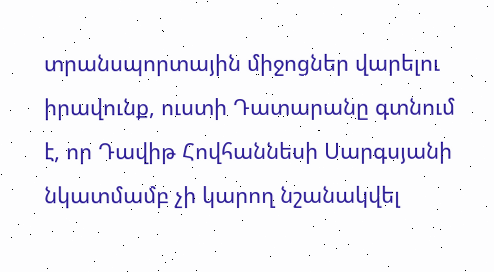տրանսպորտային միջոցներ վարելու իրավունք, ուստի Դատարանը գտնում է, որ Դավիթ Հովհաննեսի Սարգսյանի նկատմամբ չի կարող նշանակվել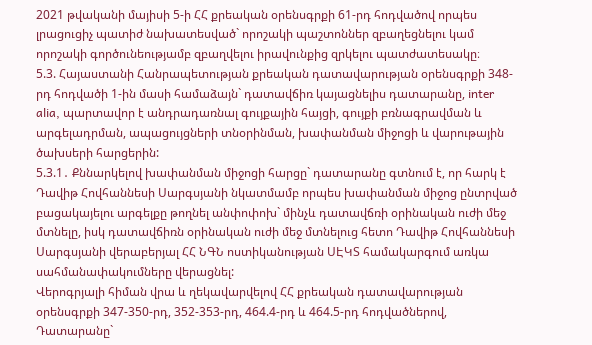2021 թվականի մայիսի 5-ի ՀՀ քրեական օրենսգրքի 61-րդ հոդվածով որպես լրացուցիչ պատիժ նախատեսված` որոշակի պաշտոններ զբաղեցնելու կամ որոշակի գործունեությամբ զբաղվելու իրավունքից զրկելու պատժատեսակը։
5.3. Հայաստանի Հանրապետության քրեական դատավարության օրենսգրքի 348-րդ հոդվածի 1-ին մասի համաձայն` դատավճիռ կայացնելիս դատարանը, inter alia, պարտավոր է անդրադառնալ գույքային հայցի, գույքի բռնագրավման և արգելադրման, ապացույցների տնօրինման, խափանման միջոցի և վարութային ծախսերի հարցերին:
5.3.1․ Քննարկելով խափանման միջոցի հարցը` դատարանը գտնում է, որ հարկ է Դավիթ Հովհաննեսի Սարգսյանի նկատմամբ որպես խափանման միջոց ընտրված բացակայելու արգելքը թողնել անփոփոխ` մինչև դատավճռի օրինական ուժի մեջ մտնելը, իսկ դատավճիռն օրինական ուժի մեջ մտնելուց հետո Դավիթ Հովհաննեսի Սարգսյանի վերաբերյալ ՀՀ ՆԳՆ ոստիկանության ՍԷԿՏ համակարգում առկա սահմանափակումները վերացնել:
Վերոգրյալի հիման վրա և ղեկավարվելով ՀՀ քրեական դատավարության օրենսգրքի 347-350-րդ, 352-353-րդ, 464.4-րդ և 464.5-րդ հոդվածներով, Դատարանը`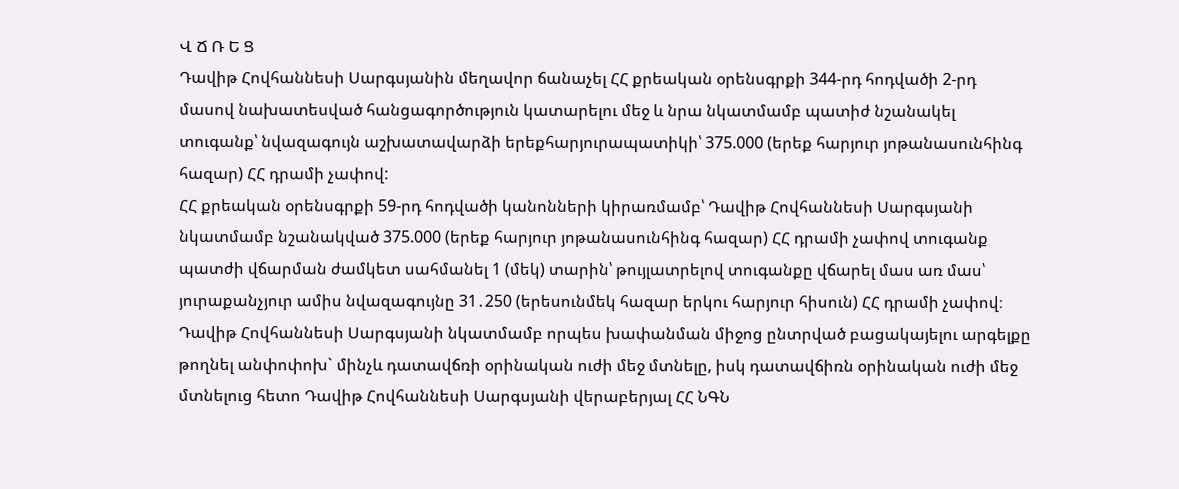Վ Ճ Ռ Ե Ց
Դավիթ Հովհաննեսի Սարգսյանին մեղավոր ճանաչել ՀՀ քրեական օրենսգրքի 344-րդ հոդվածի 2-րդ մասով նախատեսված հանցագործություն կատարելու մեջ և նրա նկատմամբ պատիժ նշանակել տուգանք՝ նվազագույն աշխատավարձի երեքհարյուրապատիկի՝ 375.000 (երեք հարյուր յոթանասունհինգ հազար) ՀՀ դրամի չափով:
ՀՀ քրեական օրենսգրքի 59-րդ հոդվածի կանոնների կիրառմամբ՝ Դավիթ Հովհաննեսի Սարգսյանի նկատմամբ նշանակված 375.000 (երեք հարյուր յոթանասունհինգ հազար) ՀՀ դրամի չափով տուգանք պատժի վճարման ժամկետ սահմանել 1 (մեկ) տարին՝ թույլատրելով տուգանքը վճարել մաս առ մաս՝ յուրաքանչյուր ամիս նվազագույնը 31․250 (երեսունմեկ հազար երկու հարյուր հիսուն) ՀՀ դրամի չափով։
Դավիթ Հովհաննեսի Սարգսյանի նկատմամբ որպես խափանման միջոց ընտրված բացակայելու արգելքը թողնել անփոփոխ` մինչև դատավճռի օրինական ուժի մեջ մտնելը, իսկ դատավճիռն օրինական ուժի մեջ մտնելուց հետո Դավիթ Հովհաննեսի Սարգսյանի վերաբերյալ ՀՀ ՆԳՆ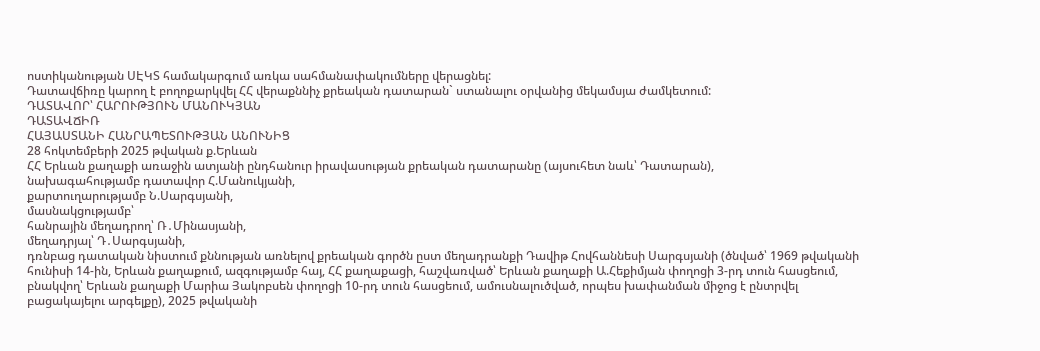ոստիկանության ՍԷԿՏ համակարգում առկա սահմանափակումները վերացնել:
Դատավճիռը կարող է բողոքարկվել ՀՀ վերաքննիչ քրեական դատարան` ստանալու օրվանից մեկամսյա ժամկետում:
ԴԱՏԱՎՈՐ՝ ՀԱՐՈՒԹՅՈՒՆ ՄԱՆՈՒԿՅԱՆ
ԴԱՏԱՎՃԻՌ
ՀԱՅԱՍՏԱՆԻ ՀԱՆՐԱՊԵՏՈՒԹՅԱՆ ԱՆՈՒՆԻՑ
28 հոկտեմբերի 2025 թվական ք.Երևան
ՀՀ Երևան քաղաքի առաջին ատյանի ընդհանուր իրավասության քրեական դատարանը (այսուհետ նաև՝ Դատարան),
նախագահությամբ դատավոր Հ.Մանուկյանի,
քարտուղարությամբ Ն.Սարգսյանի,
մասնակցությամբ՝
հանրային մեղադրող՝ Ռ․Մինասյանի,
մեղադրյալ՝ Դ․Սարգսյանի,
դռնբաց դատական նիստում քննության առնելով քրեական գործն ըստ մեղադրանքի Դավիթ Հովհաննեսի Սարգսյանի (ծնված՝ 1969 թվականի հունիսի 14-ին, Երևան քաղաքում, ազգությամբ հայ, ՀՀ քաղաքացի, հաշվառված՝ Երևան քաղաքի Ա.Հեքիմյան փողոցի 3-րդ տուն հասցեում, բնակվող՝ Երևան քաղաքի Մարիա Յակոբսեն փողոցի 10-րդ տուն հասցեում, ամուսնալուծված, որպես խափանման միջոց է ընտրվել բացակայելու արգելքը), 2025 թվականի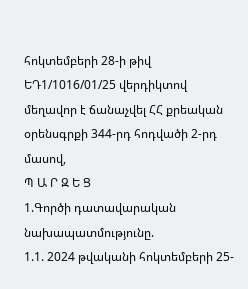հոկտեմբերի 28-ի թիվ ԵԴ1/1016/01/25 վերդիկտով մեղավոր է ճանաչվել ՀՀ քրեական օրենսգրքի 344-րդ հոդվածի 2-րդ մասով,
Պ Ա Ր Զ Ե Ց
1.Գործի դատավարական նախապատմությունը.
1.1. 2024 թվականի հոկտեմբերի 25-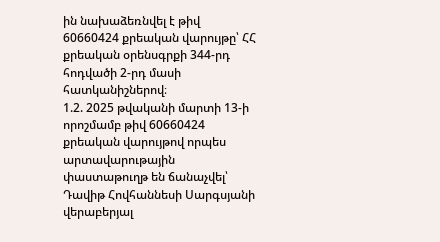ին նախաձեռնվել է թիվ 60660424 քրեական վարույթը՝ ՀՀ քրեական օրենսգրքի 344-րդ հոդվածի 2-րդ մասի հատկանիշներով։
1.2. 2025 թվականի մարտի 13-ի որոշմամբ թիվ 60660424 քրեական վարույթով որպես արտավարութային փաստաթուղթ են ճանաչվել՝ Դավիթ Հովհաննեսի Սարգսյանի վերաբերյալ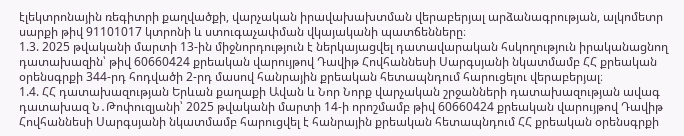էլեկտրոնային ռեգիտրի քաղվածքի, վարչական իրավախախտման վերաբերյալ արձանագրության, ալկոմետր սարքի թիվ 91101017 կտրոնի և ստուգաչափման վկայականի պատճենները։
1.3. 2025 թվականի մարտի 13-ին միջնորդություն է ներկայացվել դատավարական հսկողություն իրականացնող դատախազին՝ թիվ 60660424 քրեական վարույթով Դավիթ Հովհաննեսի Սարգսյանի նկատմամբ ՀՀ քրեական օրենսգրքի 344-րդ հոդվածի 2-րդ մասով հանրային քրեական հետապնդում հարուցելու վերաբերյալ։
1.4. ՀՀ դատախազության Երևան քաղաքի Ավան և Նոր Նորք վարչական շրջանների դատախազության ավագ դատախազ Ն․Թոփուզյանի՝ 2025 թվականի մարտի 14-ի որոշմամբ թիվ 60660424 քրեական վարույթով Դավիթ Հովհաննեսի Սարգսյանի նկատմամբ հարուցվել է հանրային քրեական հետապնդում ՀՀ քրեական օրենսգրքի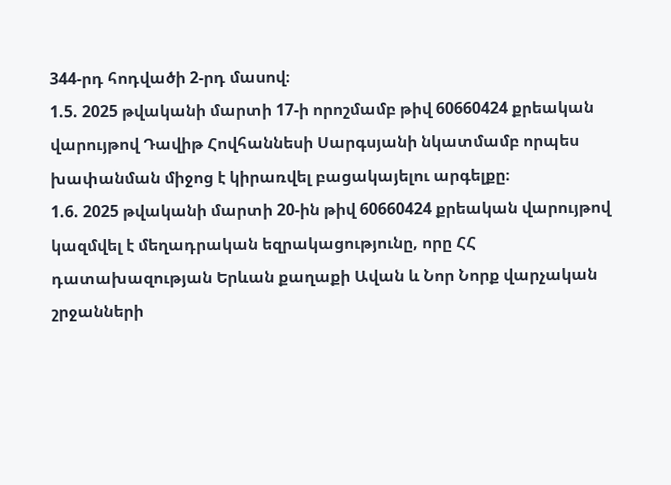344-րդ հոդվածի 2-րդ մասով։
1.5. 2025 թվականի մարտի 17-ի որոշմամբ թիվ 60660424 քրեական վարույթով Դավիթ Հովհաննեսի Սարգսյանի նկատմամբ որպես խափանման միջոց է կիրառվել բացակայելու արգելքը։
1.6. 2025 թվականի մարտի 20-ին թիվ 60660424 քրեական վարույթով կազմվել է մեղադրական եզրակացությունը, որը ՀՀ դատախազության Երևան քաղաքի Ավան և Նոր Նորք վարչական շրջանների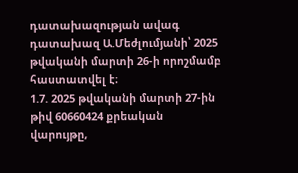դատախազության ավագ դատախազ Ա.Մեժլումյանի՝ 2025 թվականի մարտի 26-ի որոշմամբ հաստատվել է։
1.7. 2025 թվականի մարտի 27-ին թիվ 60660424 քրեական վարույթը,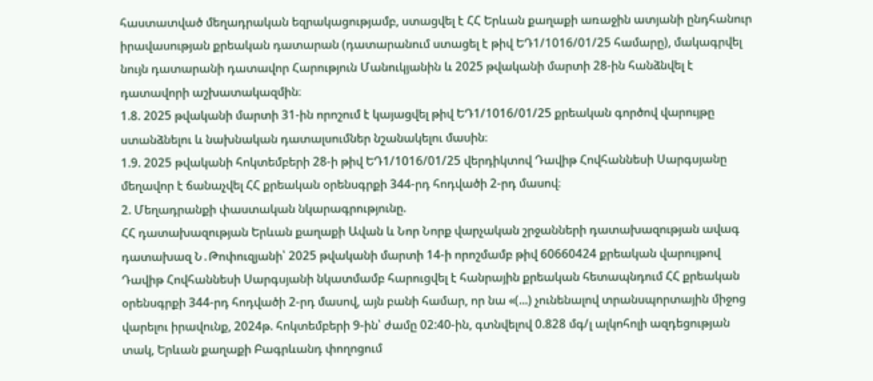հաստատված մեղադրական եզրակացությամբ, ստացվել է ՀՀ Երևան քաղաքի առաջին ատյանի ընդհանուր իրավասության քրեական դատարան (դատարանում ստացել է թիվ ԵԴ1/1016/01/25 համարը), մակագրվել նույն դատարանի դատավոր Հարություն Մանուկյանին և 2025 թվականի մարտի 28-ին հանձնվել է դատավորի աշխատակազմին։
1.8. 2025 թվականի մարտի 31-ին որոշում է կայացվել թիվ ԵԴ1/1016/01/25 քրեական գործով վարույթը ստանձնելու և նախնական դատալսումներ նշանակելու մասին։
1.9. 2025 թվականի հոկտեմբերի 28-ի թիվ ԵԴ1/1016/01/25 վերդիկտով Դավիթ Հովհաննեսի Սարգսյանը մեղավոր է ճանաչվել ՀՀ քրեական օրենսգրքի 344-րդ հոդվածի 2-րդ մասով։
2. Մեղադրանքի փաստական նկարագրությունը.
ՀՀ դատախազության Երևան քաղաքի Ավան և Նոր Նորք վարչական շրջանների դատախազության ավագ դատախազ Ն․Թոփուզյանի՝ 2025 թվականի մարտի 14-ի որոշմամբ թիվ 60660424 քրեական վարույթով Դավիթ Հովհաննեսի Սարգսյանի նկատմամբ հարուցվել է հանրային քրեական հետապնդում ՀՀ քրեական օրենսգրքի 344-րդ հոդվածի 2-րդ մասով, այն բանի համար, որ նա «(...) չունենալով տրանսպորտային միջոց վարելու իրավունք, 2024թ. հոկտեմբերի 9-ին՝ ժամը 02:40-ին, գտնվելով 0.828 մգ/լ ալկոհոլի ազդեցության տակ, Երևան քաղաքի Բագրևանդ փողոցում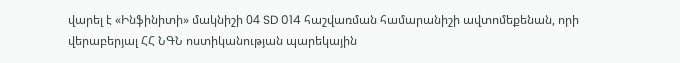վարել է «Ինֆինիտի» մակնիշի 04 SD 014 հաշվառման համարանիշի ավտոմեքենան, որի վերաբերյալ ՀՀ ՆԳՆ ոստիկանության պարեկային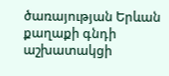ծառայության Երևան քաղաքի գնդի աշխատակցի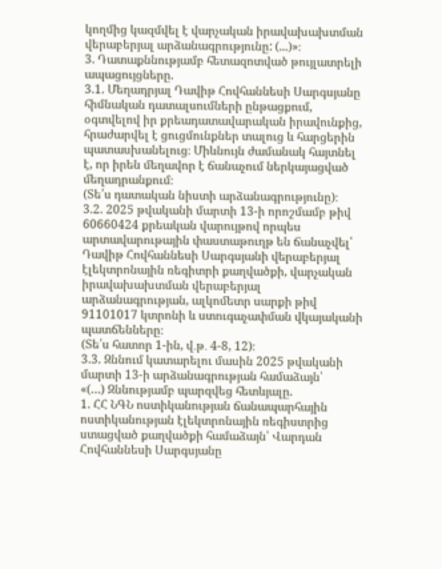կողմից կազմվել է վարչական իրավախախտման վերաբերյալ արձանագրությունը: (...)»։
3. Դատաքննությամբ հետազոտված թույլատրելի ապացույցները.
3.1. Մեղադրյալ Դավիթ Հովհաննեսի Սարգսյանը հիմնական դատալսումների ընթացքում, օգտվելով իր քրեադատավարական իրավունքից, հրաժարվել է ցուցմունքներ տալուց և հարցերին պատասխանելուց։ Միևնույն ժամանակ հայտնել է, որ իրեն մեղավոր է ճանաչում ներկայացված մեղադրանքում։
(Տե՛ս դատական նիստի արձանագրությունը)։
3.2. 2025 թվականի մարտի 13-ի որոշմամբ թիվ 60660424 քրեական վարույթով որպես արտավարութային փաստաթուղթ են ճանաչվել՝ Դավիթ Հովհաննեսի Սարգսյանի վերաբերյալ էլեկտրոնային ռեգիտրի քաղվածքի, վարչական իրավախախտման վերաբերյալ արձանագրության, ալկոմետր սարքի թիվ 91101017 կտրոնի և ստուգաչափման վկայականի պատճենները։
(Տե՛ս հատոր 1-ին, վ․թ․ 4-8, 12)։
3.3. Զննում կատարելու մասին 2025 թվականի մարտի 13-ի արձանագրության համաձայն՝
«(…) Զննությամբ պարզվեց հետևյալը.
1. ՀՀ ՆԳՆ ոստիկանության ճանապարհային ոստիկանության էլեկտրոնային ռեգիստրից ստացված քաղվածքի համաձայն՝ Վարդան Հովհաննեսի Սարգսյանը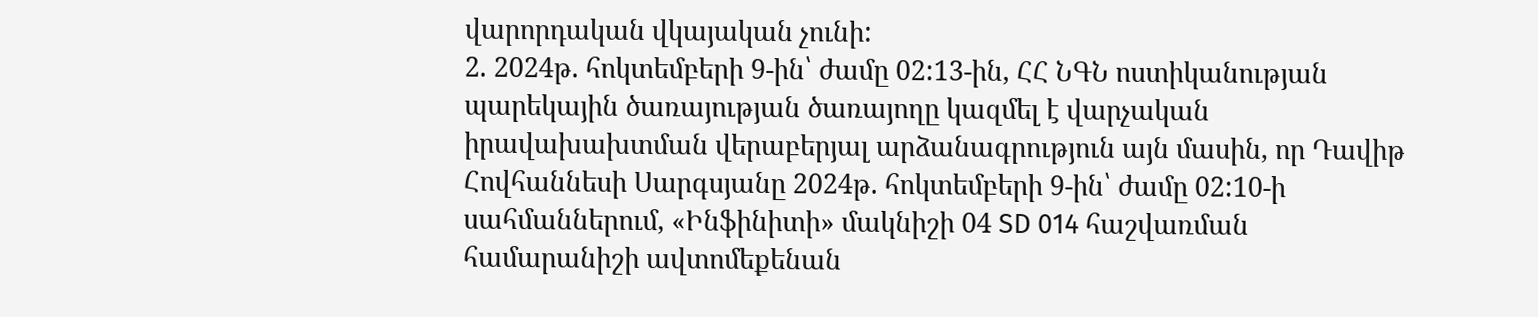վարորդական վկայական չունի:
2. 2024թ. հոկտեմբերի 9-ին՝ ժամը 02:13-ին, ՀՀ ՆԳՆ ոստիկանության պարեկային ծառայության ծառայողը կազմել է վարչական իրավախախտման վերաբերյալ արձանագրություն այն մասին, որ Դավիթ Հովհաննեսի Սարգսյանը 2024թ. հոկտեմբերի 9-ին՝ ժամը 02:10-ի սահմաններում, «Ինֆինիտի» մակնիշի 04 SD 014 հաշվառման համարանիշի ավտոմեքենան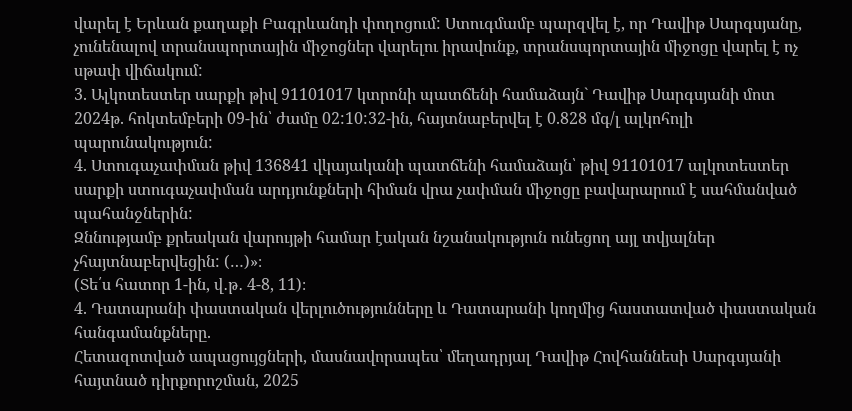վարել է Երևան քաղաքի Բագրևանդի փողոցում: Ստուգմամբ պարզվել է, որ Դավիթ Սարգսյանը, չունենալով տրանսպորտային միջոցներ վարելու իրավունք, տրանսպորտային միջոցը վարել է ոչ սթափ վիճակում:
3. Ալկոտեստեր սարքի թիվ 91101017 կտրոնի պատճենի համաձայն` Դավիթ Սարգսյանի մոտ 2024թ. հոկտեմբերի 09-ին՝ ժամը 02:10:32-ին, հայտնաբերվել է 0.828 մգ/լ ալկոհոլի պարունակություն:
4. Ստուգաչափման թիվ 136841 վկայականի պատճենի համաձայն՝ թիվ 91101017 ալկոտեստեր սարքի ստուգաչափման արդյունքների հիման վրա չափման միջոցը բավարարում է սահմանված պահանջներին:
Զննությամբ քրեական վարույթի համար էական նշանակություն ունեցող այլ տվյալներ չհայտնաբերվեցին: (…)»։
(Տե՛ս հատոր 1-ին, վ․թ․ 4-8, 11)։
4. Դատարանի փաստական վերլուծությունները և Դատարանի կողմից հաստատված փաստական հանգամանքները.
Հետազոտված ապացույցների, մասնավորապես՝ մեղադրյալ Դավիթ Հովհաննեսի Սարգսյանի հայտնած դիրքորոշման, 2025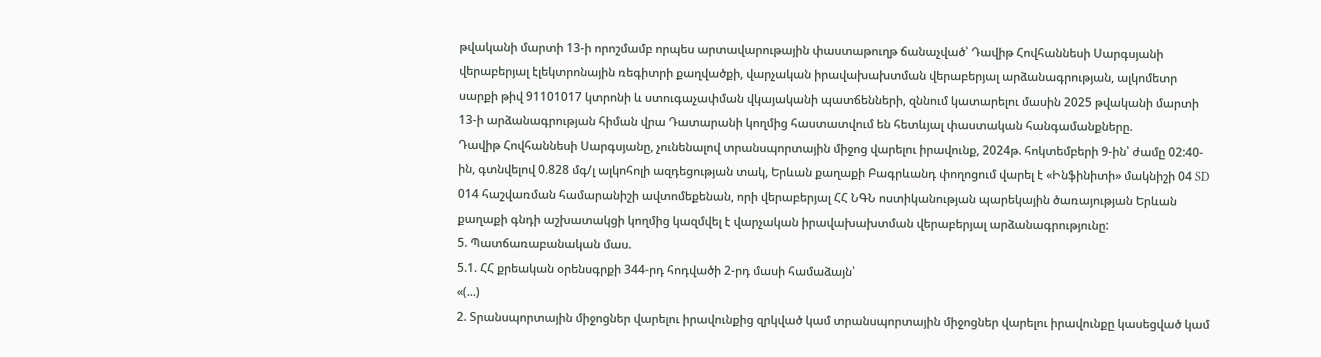թվականի մարտի 13-ի որոշմամբ որպես արտավարութային փաստաթուղթ ճանաչված՝ Դավիթ Հովհաննեսի Սարգսյանի վերաբերյալ էլեկտրոնային ռեգիտրի քաղվածքի, վարչական իրավախախտման վերաբերյալ արձանագրության, ալկոմետր սարքի թիվ 91101017 կտրոնի և ստուգաչափման վկայականի պատճենների, զննում կատարելու մասին 2025 թվականի մարտի 13-ի արձանագրության հիման վրա Դատարանի կողմից հաստատվում են հետևյալ փաստական հանգամանքները.
Դավիթ Հովհաննեսի Սարգսյանը, չունենալով տրանսպորտային միջոց վարելու իրավունք, 2024թ. հոկտեմբերի 9-ին՝ ժամը 02:40-ին, գտնվելով 0.828 մգ/լ ալկոհոլի ազդեցության տակ, Երևան քաղաքի Բագրևանդ փողոցում վարել է «Ինֆինիտի» մակնիշի 04 SD 014 հաշվառման համարանիշի ավտոմեքենան, որի վերաբերյալ ՀՀ ՆԳՆ ոստիկանության պարեկային ծառայության Երևան քաղաքի գնդի աշխատակցի կողմից կազմվել է վարչական իրավախախտման վերաբերյալ արձանագրությունը:
5. Պատճառաբանական մաս.
5.1. ՀՀ քրեական օրենսգրքի 344-րդ հոդվածի 2-րդ մասի համաձայն՝
«(...)
2. Տրանսպորտային միջոցներ վարելու իրավունքից զրկված կամ տրանսպորտային միջոցներ վարելու իրավունքը կասեցված կամ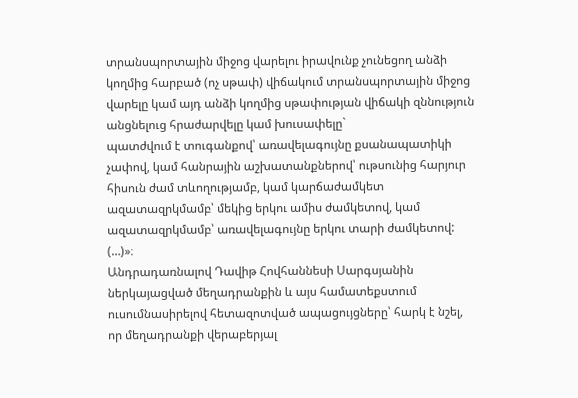տրանսպորտային միջոց վարելու իրավունք չունեցող անձի կողմից հարբած (ոչ սթափ) վիճակում տրանսպորտային միջոց վարելը կամ այդ անձի կողմից սթափության վիճակի զննություն անցնելուց հրաժարվելը կամ խուսափելը`
պատժվում է տուգանքով՝ առավելագույնը քսանապատիկի չափով, կամ հանրային աշխատանքներով՝ ութսունից հարյուր հիսուն ժամ տևողությամբ, կամ կարճաժամկետ ազատազրկմամբ՝ մեկից երկու ամիս ժամկետով, կամ ազատազրկմամբ՝ առավելագույնը երկու տարի ժամկետով:
(…)»։
Անդրադառնալով Դավիթ Հովհաննեսի Սարգսյանին ներկայացված մեղադրանքին և այս համատեքստում ուսումնասիրելով հետազոտված ապացույցները՝ հարկ է նշել, որ մեղադրանքի վերաբերյալ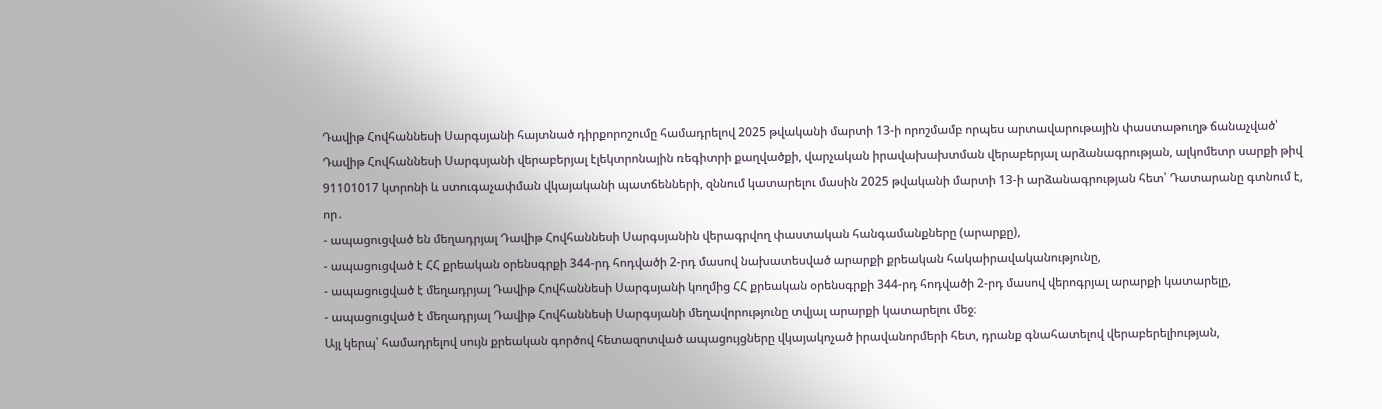Դավիթ Հովհաննեսի Սարգսյանի հայտնած դիրքորոշումը համադրելով 2025 թվականի մարտի 13-ի որոշմամբ որպես արտավարութային փաստաթուղթ ճանաչված՝ Դավիթ Հովհաննեսի Սարգսյանի վերաբերյալ էլեկտրոնային ռեգիտրի քաղվածքի, վարչական իրավախախտման վերաբերյալ արձանագրության, ալկոմետր սարքի թիվ 91101017 կտրոնի և ստուգաչափման վկայականի պատճենների, զննում կատարելու մասին 2025 թվականի մարտի 13-ի արձանագրության հետ՝ Դատարանը գտնում է, որ․
- ապացուցված են մեղադրյալ Դավիթ Հովհաննեսի Սարգսյանին վերագրվող փաստական հանգամանքները (արարքը),
- ապացուցված է ՀՀ քրեական օրենսգրքի 344-րդ հոդվածի 2-րդ մասով նախատեսված արարքի քրեական հակաիրավականությունը,
- ապացուցված է մեղադրյալ Դավիթ Հովհաննեսի Սարգսյանի կողմից ՀՀ քրեական օրենսգրքի 344-րդ հոդվածի 2-րդ մասով վերոգրյալ արարքի կատարելը,
- ապացուցված է մեղադրյալ Դավիթ Հովհաննեսի Սարգսյանի մեղավորությունը տվյալ արարքի կատարելու մեջ։
Այլ կերպ՝ համադրելով սույն քրեական գործով հետազոտված ապացույցները վկայակոչած իրավանորմերի հետ, դրանք գնահատելով վերաբերելիության,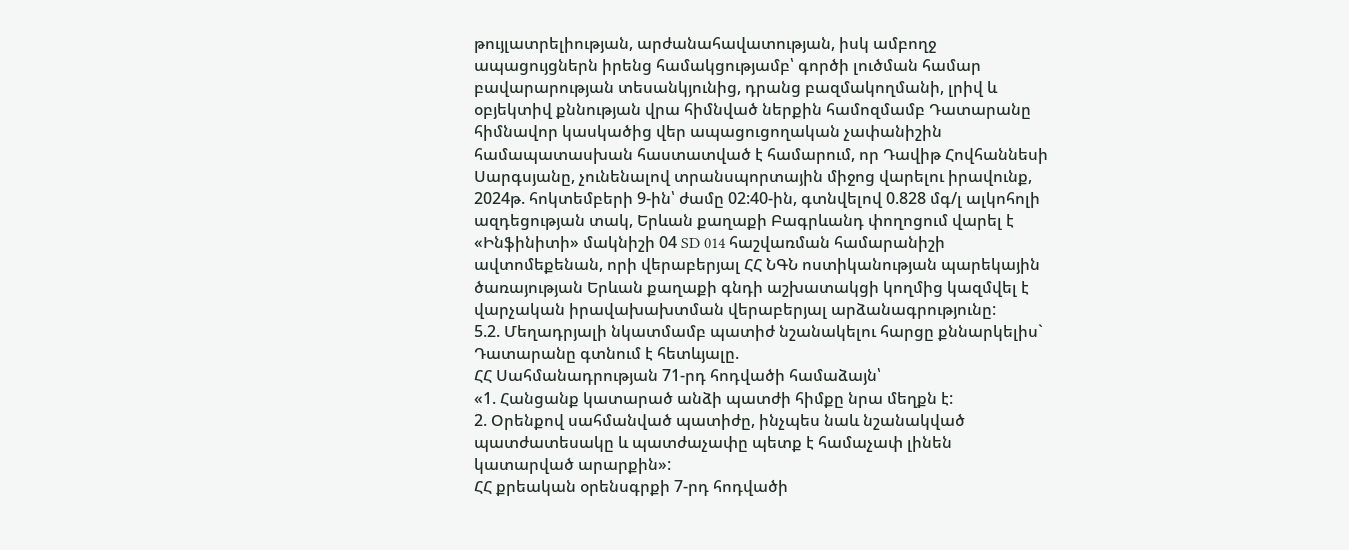թույլատրելիության, արժանահավատության, իսկ ամբողջ ապացույցներն իրենց համակցությամբ՝ գործի լուծման համար բավարարության տեսանկյունից, դրանց բազմակողմանի, լրիվ և օբյեկտիվ քննության վրա հիմնված ներքին համոզմամբ Դատարանը հիմնավոր կասկածից վեր ապացուցողական չափանիշին համապատասխան հաստատված է համարում, որ Դավիթ Հովհաննեսի Սարգսյանը, չունենալով տրանսպորտային միջոց վարելու իրավունք, 2024թ. հոկտեմբերի 9-ին՝ ժամը 02:40-ին, գտնվելով 0.828 մգ/լ ալկոհոլի ազդեցության տակ, Երևան քաղաքի Բագրևանդ փողոցում վարել է «Ինֆինիտի» մակնիշի 04 SD 014 հաշվառման համարանիշի ավտոմեքենան, որի վերաբերյալ ՀՀ ՆԳՆ ոստիկանության պարեկային ծառայության Երևան քաղաքի գնդի աշխատակցի կողմից կազմվել է վարչական իրավախախտման վերաբերյալ արձանագրությունը:
5.2. Մեղադրյալի նկատմամբ պատիժ նշանակելու հարցը քննարկելիս` Դատարանը գտնում է հետևյալը.
ՀՀ Սահմանադրության 71-րդ հոդվածի համաձայն՝
«1. Հանցանք կատարած անձի պատժի հիմքը նրա մեղքն է:
2. Օրենքով սահմանված պատիժը, ինչպես նաև նշանակված պատժատեսակը և պատժաչափը պետք է համաչափ լինեն կատարված արարքին»:
ՀՀ քրեական օրենսգրքի 7-րդ հոդվածի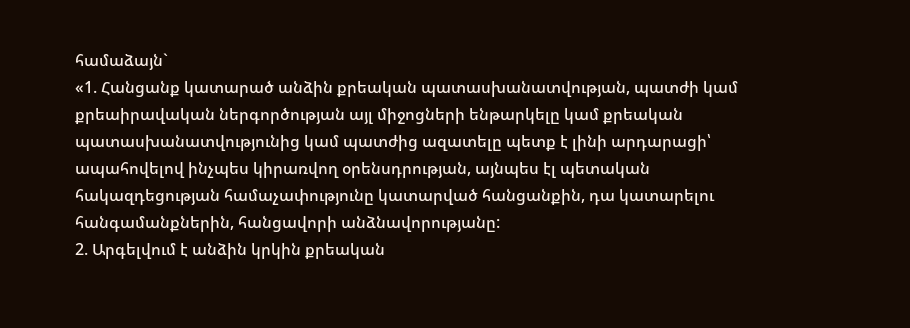համաձայն`
«1. Հանցանք կատարած անձին քրեական պատասխանատվության, պատժի կամ քրեաիրավական ներգործության այլ միջոցների ենթարկելը կամ քրեական պատասխանատվությունից կամ պատժից ազատելը պետք է լինի արդարացի՝ ապահովելով ինչպես կիրառվող օրենսդրության, այնպես էլ պետական հակազդեցության համաչափությունը կատարված հանցանքին, դա կատարելու հանգամանքներին, հանցավորի անձնավորությանը:
2. Արգելվում է անձին կրկին քրեական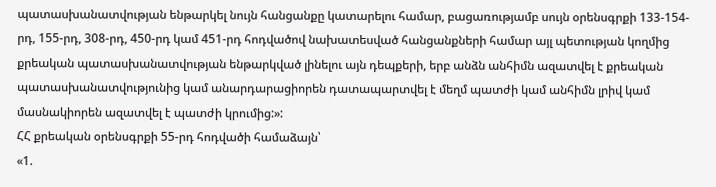պատասխանատվության ենթարկել նույն հանցանքը կատարելու համար, բացառությամբ սույն օրենսգրքի 133-154-րդ, 155-րդ, 308-րդ, 450-րդ կամ 451-րդ հոդվածով նախատեսված հանցանքների համար այլ պետության կողմից քրեական պատասխանատվության ենթարկված լինելու այն դեպքերի, երբ անձն անհիմն ազատվել է քրեական պատասխանատվությունից կամ անարդարացիորեն դատապարտվել է մեղմ պատժի կամ անհիմն լրիվ կամ մասնակիորեն ազատվել է պատժի կրումից:»:
ՀՀ քրեական օրենսգրքի 55-րդ հոդվածի համաձայն՝
«1.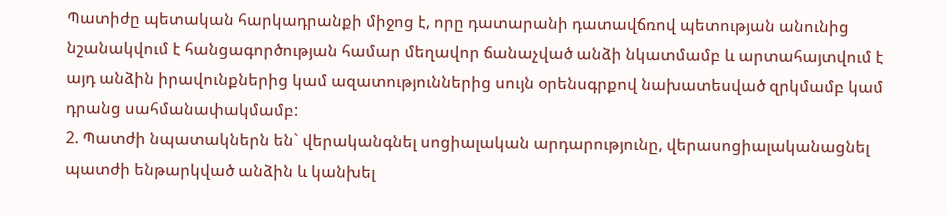Պատիժը պետական հարկադրանքի միջոց է, որը դատարանի դատավճռով պետության անունից նշանակվում է հանցագործության համար մեղավոր ճանաչված անձի նկատմամբ և արտահայտվում է այդ անձին իրավունքներից կամ ազատություններից սույն օրենսգրքով նախատեսված զրկմամբ կամ դրանց սահմանափակմամբ:
2. Պատժի նպատակներն են` վերականգնել սոցիալական արդարությունը, վերասոցիալականացնել պատժի ենթարկված անձին և կանխել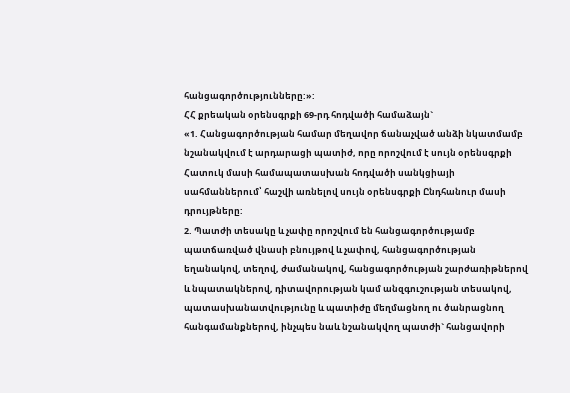հանցագործությունները:»:
ՀՀ քրեական օրենսգրքի 69-րդ հոդվածի համաձայն`
«1. Հանցագործության համար մեղավոր ճանաչված անձի նկատմամբ նշանակվում է արդարացի պատիժ, որը որոշվում է սույն օրենսգրքի Հատուկ մասի համապատասխան հոդվածի սանկցիայի սահմաններում՝ հաշվի առնելով սույն օրենսգրքի Ընդհանուր մասի դրույթները:
2. Պատժի տեսակը և չափը որոշվում են հանցագործությամբ պատճառված վնասի բնույթով և չափով, հանցագործության եղանակով, տեղով, ժամանակով, հանցագործության շարժառիթներով և նպատակներով, դիտավորության կամ անզգուշության տեսակով, պատասխանատվությունը և պատիժը մեղմացնող ու ծանրացնող հանգամանքներով, ինչպես նաև նշանակվող պատժի` հանցավորի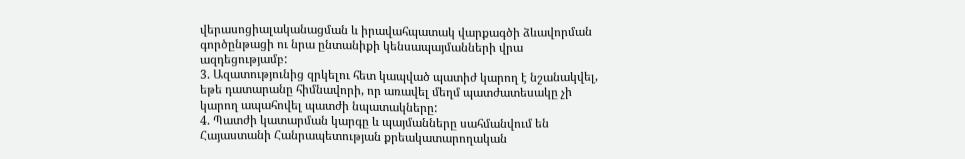վերասոցիալականացման և իրավահպատակ վարքագծի ձևավորման գործընթացի ու նրա ընտանիքի կենսապայմանների վրա ազդեցությամբ:
3. Ազատությունից զրկելու հետ կապված պատիժ կարող է նշանակվել, եթե դատարանը հիմնավորի, որ առավել մեղմ պատժատեսակը չի կարող ապահովել պատժի նպատակները:
4. Պատժի կատարման կարգը և պայմանները սահմանվում են Հայաստանի Հանրապետության քրեակատարողական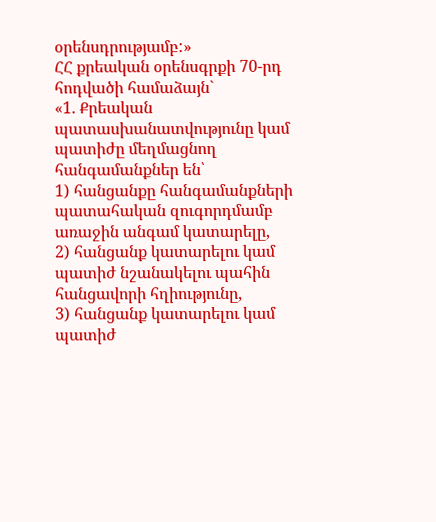օրենսդրությամբ:»
ՀՀ քրեական օրենսգրքի 70-րդ հոդվածի համաձայն`
«1. Քրեական պատասխանատվությունը կամ պատիժը մեղմացնող հանգամանքներ են՝
1) հանցանքը հանգամանքների պատահական զուգորդմամբ առաջին անգամ կատարելը,
2) հանցանք կատարելու կամ պատիժ նշանակելու պահին հանցավորի հղիությունը,
3) հանցանք կատարելու կամ պատիժ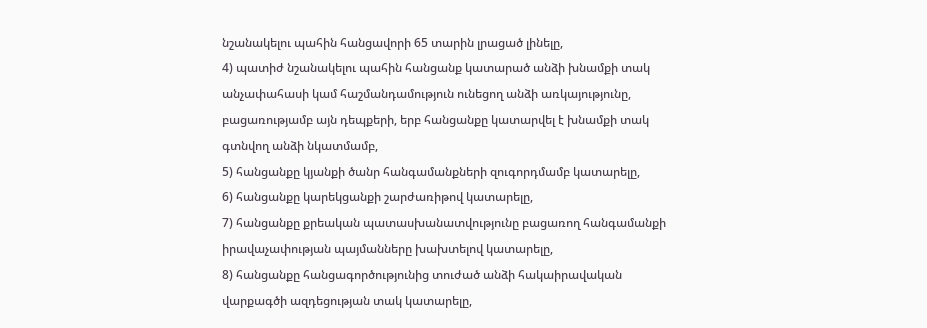նշանակելու պահին հանցավորի 65 տարին լրացած լինելը,
4) պատիժ նշանակելու պահին հանցանք կատարած անձի խնամքի տակ անչափահասի կամ հաշմանդամություն ունեցող անձի առկայությունը, բացառությամբ այն դեպքերի, երբ հանցանքը կատարվել է խնամքի տակ գտնվող անձի նկատմամբ,
5) հանցանքը կյանքի ծանր հանգամանքների զուգորդմամբ կատարելը,
6) հանցանքը կարեկցանքի շարժառիթով կատարելը,
7) հանցանքը քրեական պատասխանատվությունը բացառող հանգամանքի իրավաչափության պայմանները խախտելով կատարելը,
8) հանցանքը հանցագործությունից տուժած անձի հակաիրավական վարքագծի ազդեցության տակ կատարելը,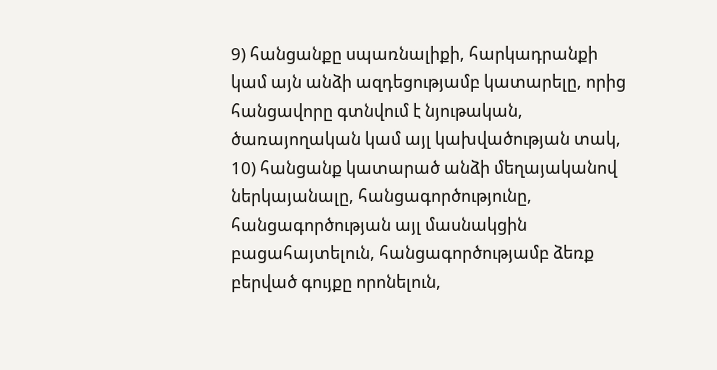9) հանցանքը սպառնալիքի, հարկադրանքի կամ այն անձի ազդեցությամբ կատարելը, որից հանցավորը գտնվում է նյութական, ծառայողական կամ այլ կախվածության տակ,
10) հանցանք կատարած անձի մեղայականով ներկայանալը, հանցագործությունը, հանցագործության այլ մասնակցին բացահայտելուն, հանցագործությամբ ձեռք բերված գույքը որոնելուն,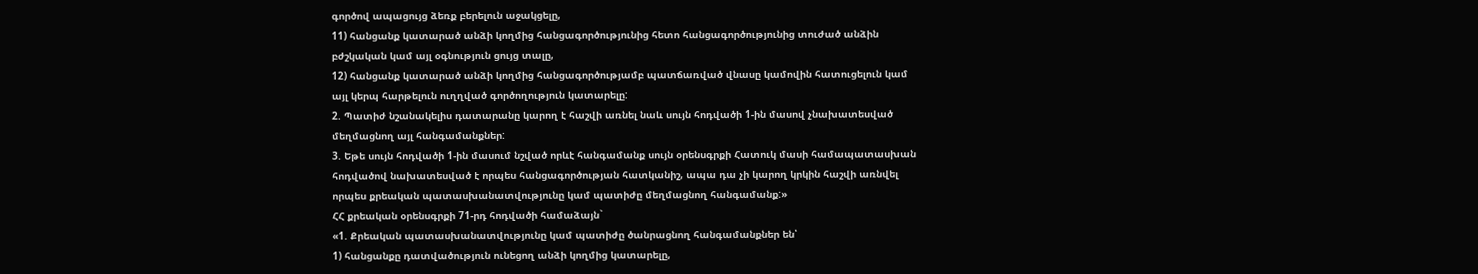գործով ապացույց ձեռք բերելուն աջակցելը,
11) հանցանք կատարած անձի կողմից հանցագործությունից հետո հանցագործությունից տուժած անձին բժշկական կամ այլ օգնություն ցույց տալը,
12) հանցանք կատարած անձի կողմից հանցագործությամբ պատճառված վնասը կամովին հատուցելուն կամ այլ կերպ հարթելուն ուղղված գործողություն կատարելը:
2. Պատիժ նշանակելիս դատարանը կարող է հաշվի առնել նաև սույն հոդվածի 1-ին մասով չնախատեսված մեղմացնող այլ հանգամանքներ:
3. Եթե սույն հոդվածի 1-ին մասում նշված որևէ հանգամանք սույն օրենսգրքի Հատուկ մասի համապատասխան հոդվածով նախատեսված է որպես հանցագործության հատկանիշ, ապա դա չի կարող կրկին հաշվի առնվել որպես քրեական պատասխանատվությունը կամ պատիժը մեղմացնող հանգամանք:»
ՀՀ քրեական օրենսգրքի 71-րդ հոդվածի համաձայն`
«1. Քրեական պատասխանատվությունը կամ պատիժը ծանրացնող հանգամանքներ են՝
1) հանցանքը դատվածություն ունեցող անձի կողմից կատարելը,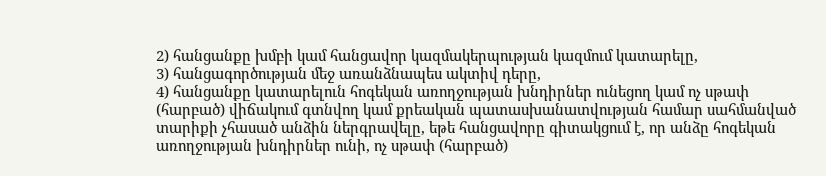2) հանցանքը խմբի կամ հանցավոր կազմակերպության կազմում կատարելը,
3) հանցագործության մեջ առանձնապես ակտիվ դերը,
4) հանցանքը կատարելուն հոգեկան առողջության խնդիրներ ունեցող կամ ոչ սթափ (հարբած) վիճակում գտնվող կամ քրեական պատասխանատվության համար սահմանված տարիքի չհասած անձին ներգրավելը, եթե հանցավորը գիտակցում է, որ անձը հոգեկան առողջության խնդիրներ ունի, ոչ սթափ (հարբած)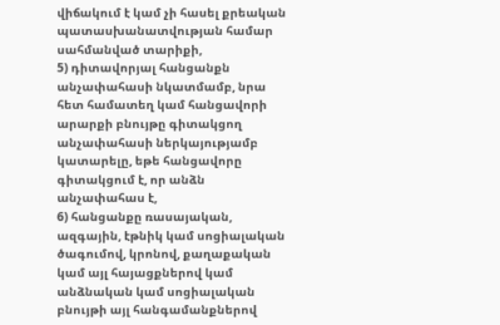վիճակում է կամ չի հասել քրեական պատասխանատվության համար սահմանված տարիքի,
5) դիտավորյալ հանցանքն անչափահասի նկատմամբ, նրա հետ համատեղ կամ հանցավորի արարքի բնույթը գիտակցող անչափահասի ներկայությամբ կատարելը, եթե հանցավորը գիտակցում է, որ անձն անչափահաս է,
6) հանցանքը ռասայական, ազգային, էթնիկ կամ սոցիալական ծագումով, կրոնով, քաղաքական կամ այլ հայացքներով կամ անձնական կամ սոցիալական բնույթի այլ հանգամանքներով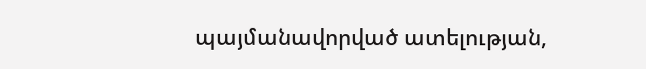պայմանավորված ատելության,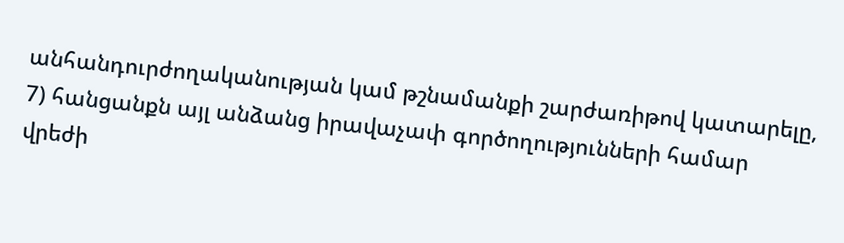անհանդուրժողականության կամ թշնամանքի շարժառիթով կատարելը,
7) հանցանքն այլ անձանց իրավաչափ գործողությունների համար վրեժի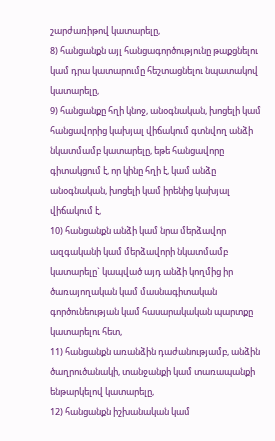շարժառիթով կատարելը,
8) հանցանքն այլ հանցագործությունը թաքցնելու կամ դրա կատարումը հեշտացնելու նպատակով կատարելը,
9) հանցանքը հղի կնոջ, անօգնական, խոցելի կամ հանցավորից կախյալ վիճակում գտնվող անձի նկատմամբ կատարելը, եթե հանցավորը գիտակցում է, որ կինը հղի է, կամ անձը անօգնական, խոցելի կամ իրենից կախյալ վիճակում է,
10) հանցանքն անձի կամ նրա մերձավոր ազգականի կամ մերձավորի նկատմամբ կատարելը` կապված այդ անձի կողմից իր ծառայողական կամ մասնագիտական գործունեության կամ հասարակական պարտքը կատարելու հետ,
11) հանցանքն առանձին դաժանությամբ, անձին ծաղրուծանակի, տանջանքի կամ տառապանքի ենթարկելով կատարելը,
12) հանցանքն իշխանական կամ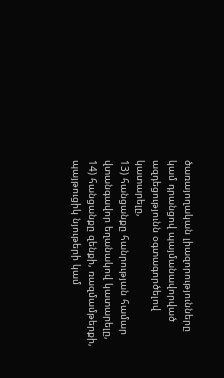ծառայողական լիազորությունները կամ դրանցով պայմանավորված ազդեցությունն օգտագործելով կատարելը,
13) հանցանքը հանրության համար վտանգավոր եղանակով կատարելը,
14) հանցանքը զենքի, ռազմամթերքի, պայթուցիկ նյութերի կամ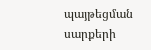պայթեցման սարքերի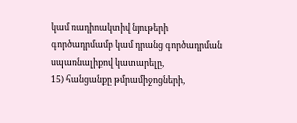կամ ռադիոակտիվ նյութերի գործադրմամբ կամ դրանց գործադրման սպառնալիքով կատարելը,
15) հանցանքը թմրամիջոցների,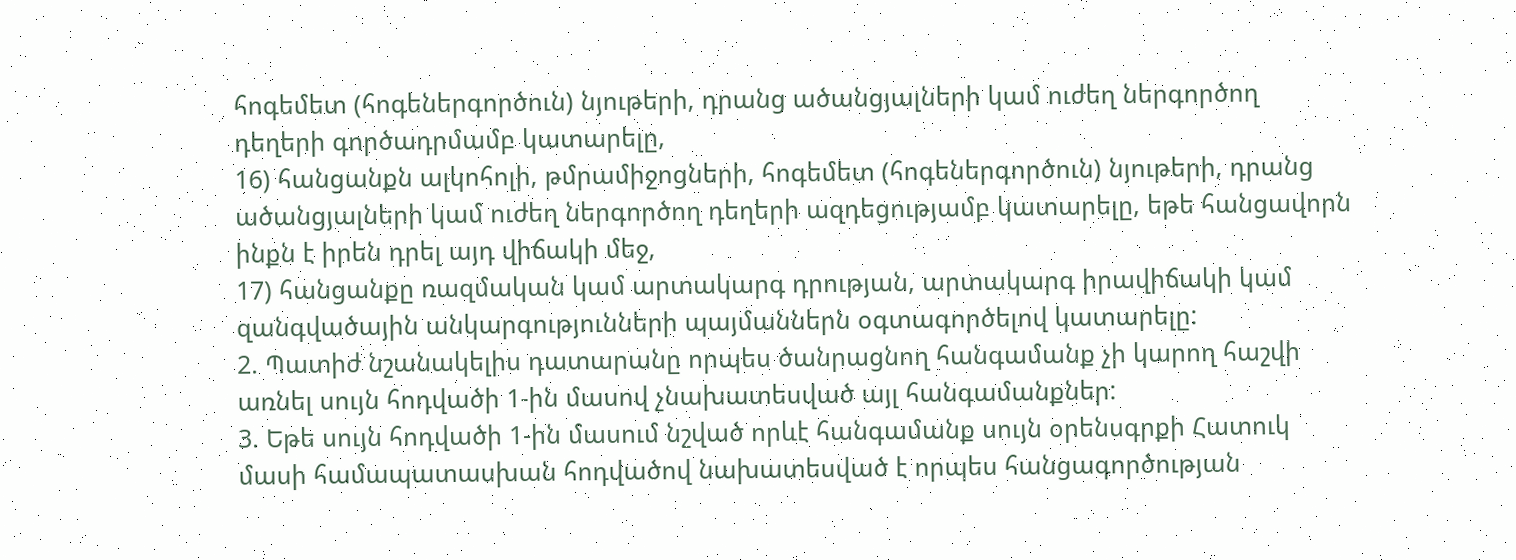հոգեմետ (հոգեներգործուն) նյութերի, դրանց ածանցյալների կամ ուժեղ ներգործող դեղերի գործադրմամբ կատարելը,
16) հանցանքն ալկոհոլի, թմրամիջոցների, հոգեմետ (հոգեներգործուն) նյութերի, դրանց ածանցյալների կամ ուժեղ ներգործող դեղերի ազդեցությամբ կատարելը, եթե հանցավորն ինքն է իրեն դրել այդ վիճակի մեջ,
17) հանցանքը ռազմական կամ արտակարգ դրության, արտակարգ իրավիճակի կամ զանգվածային անկարգությունների պայմաններն օգտագործելով կատարելը:
2. Պատիժ նշանակելիս դատարանը որպես ծանրացնող հանգամանք չի կարող հաշվի առնել սույն հոդվածի 1-ին մասով չնախատեսված այլ հանգամանքներ:
3. Եթե սույն հոդվածի 1-ին մասում նշված որևէ հանգամանք սույն օրենսգրքի Հատուկ մասի համապատասխան հոդվածով նախատեսված է որպես հանցագործության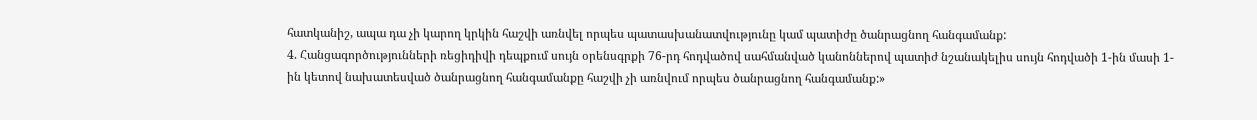հատկանիշ, ապա դա չի կարող կրկին հաշվի առնվել որպես պատասխանատվությունը կամ պատիժը ծանրացնող հանգամանք:
4. Հանցագործությունների ռեցիդիվի դեպքում սույն օրենսգրքի 76-րդ հոդվածով սահմանված կանոններով պատիժ նշանակելիս սույն հոդվածի 1-ին մասի 1-ին կետով նախատեսված ծանրացնող հանգամանքը հաշվի չի առնվում որպես ծանրացնող հանգամանք:»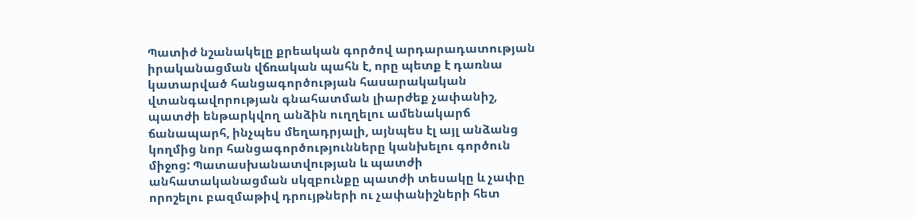Պատիժ նշանակելը քրեական գործով արդարադատության իրականացման վճռական պահն է, որը պետք է դառնա կատարված հանցագործության հասարակական վտանգավորության գնահատման լիարժեք չափանիշ, պատժի ենթարկվող անձին ուղղելու ամենակարճ ճանապարհ, ինչպես մեղադրյալի, այնպես էլ այլ անձանց կողմից նոր հանցագործությունները կանխելու գործուն միջոց: Պատասխանատվության և պատժի անհատականացման սկզբունքը պատժի տեսակը և չափը որոշելու բազմաթիվ դրույթների ու չափանիշների հետ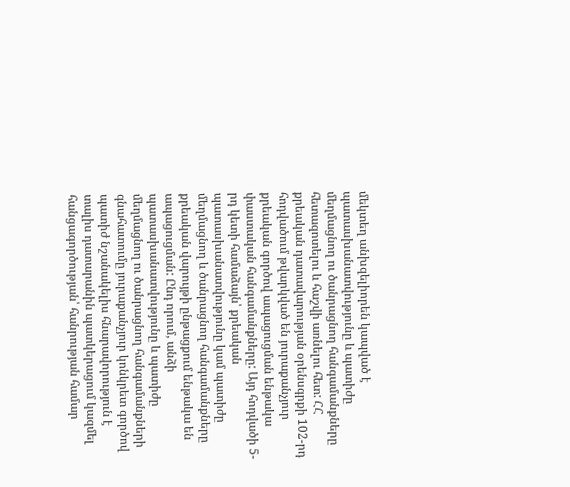մեկտեղ անխզելիորեն կապված է պատասխանատվությունը և պատիժը մեղմացնող ու ծանրացնող հանգամանքները հետազոտելու և հաշվի առնելու հետ: ՀՀ քրեական դատավարության օրենսգրքի 102-րդ հոդվածում թվարկված են յուրաքանչյուր քրեական գործով ապացուցման ենթակա փաստական հանգամանքները: Այդ հոդվածի 5-րդ կետի համաձայն՝ քրեական պատասխանատվությունը կամ պատիժը մեղմացնող և ծանրացնող հանգամանքները քրեական վարույթի ընթացքում ենթակա են ապացուցման: Ընդ որում, անձի պատասխանատվությունը և պատիժը մեղմացնող ու ծանրացնող հանգամանքների գնահատումը յուրաքանչյուր կոնկրետ գործով պատիժ նշանակելիս հնարավորություն է տալիս դատարանին պատկերացում կազմել հանցագործության՝ հանրության համար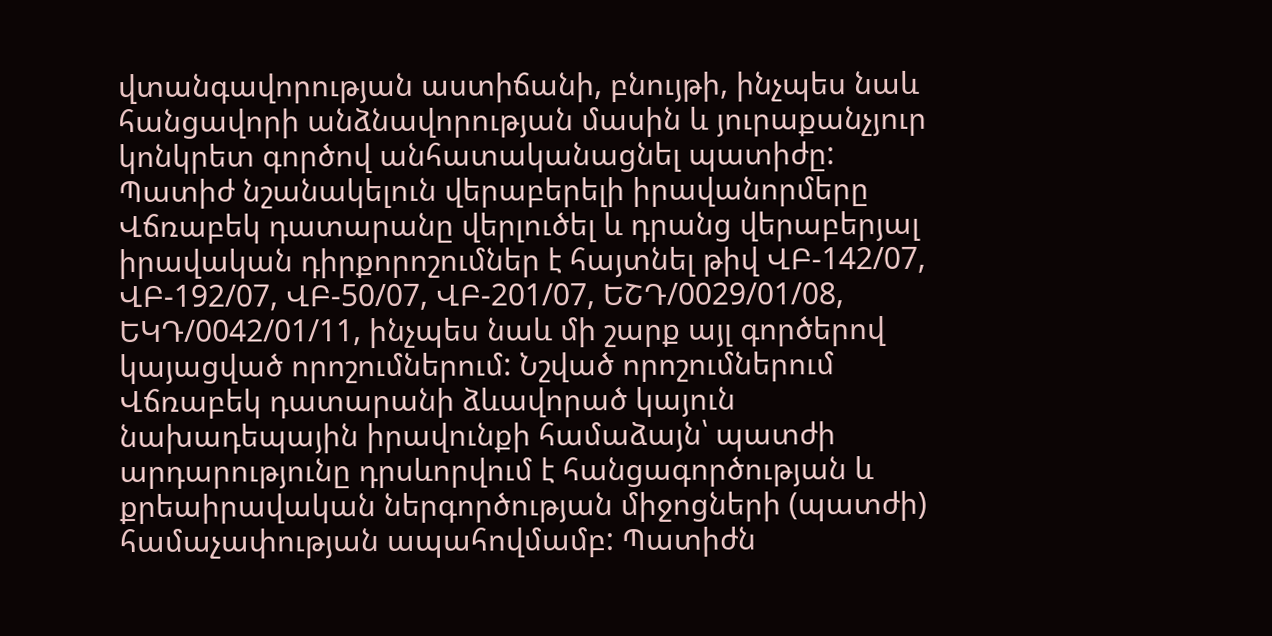վտանգավորության աստիճանի, բնույթի, ինչպես նաև հանցավորի անձնավորության մասին և յուրաքանչյուր կոնկրետ գործով անհատականացնել պատիժը:
Պատիժ նշանակելուն վերաբերելի իրավանորմերը Վճռաբեկ դատարանը վերլուծել և դրանց վերաբերյալ իրավական դիրքորոշումներ է հայտնել թիվ ՎԲ-142/07, ՎԲ-192/07, ՎԲ-50/07, ՎԲ-201/07, ԵՇԴ/0029/01/08, ԵԿԴ/0042/01/11, ինչպես նաև մի շարք այլ գործերով կայացված որոշումներում: Նշված որոշումներում Վճռաբեկ դատարանի ձևավորած կայուն նախադեպային իրավունքի համաձայն՝ պատժի արդարությունը դրսևորվում է հանցագործության և քրեաիրավական ներգործության միջոցների (պատժի) համաչափության ապահովմամբ: Պատիժն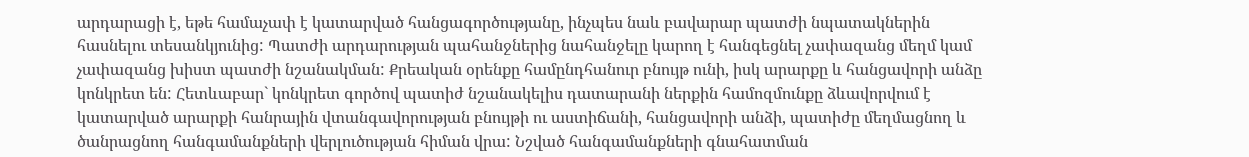արդարացի է, եթե համաչափ է կատարված հանցագործությանը, ինչպես նաև բավարար պատժի նպատակներին հասնելու տեսանկյունից: Պատժի արդարության պահանջներից նահանջելը կարող է հանգեցնել չափազանց մեղմ կամ չափազանց խիստ պատժի նշանակման: Քրեական օրենքը համընդհանուր բնույթ ունի, իսկ արարքը և հանցավորի անձը կոնկրետ են: Հետևաբար` կոնկրետ գործով պատիժ նշանակելիս դատարանի ներքին համոզմունքը ձևավորվում է կատարված արարքի հանրային վտանգավորության բնույթի ու աստիճանի, հանցավորի անձի, պատիժը մեղմացնող և ծանրացնող հանգամանքների վերլուծության հիման վրա: Նշված հանգամանքների գնահատման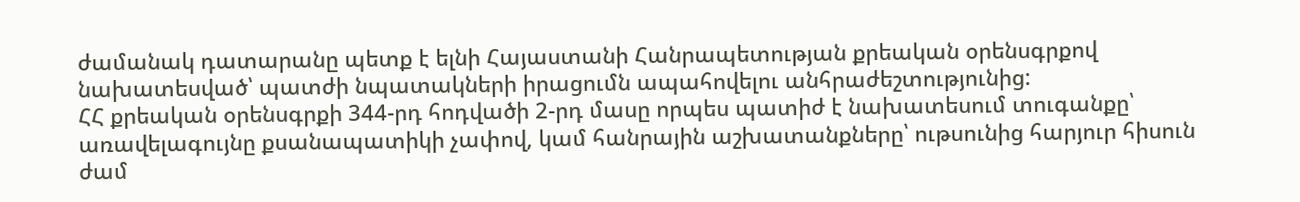ժամանակ դատարանը պետք է ելնի Հայաստանի Հանրապետության քրեական օրենսգրքով նախատեսված՝ պատժի նպատակների իրացումն ապահովելու անհրաժեշտությունից:
ՀՀ քրեական օրենսգրքի 344-րդ հոդվածի 2-րդ մասը որպես պատիժ է նախատեսում տուգանքը՝ առավելագույնը քսանապատիկի չափով, կամ հանրային աշխատանքները՝ ութսունից հարյուր հիսուն ժամ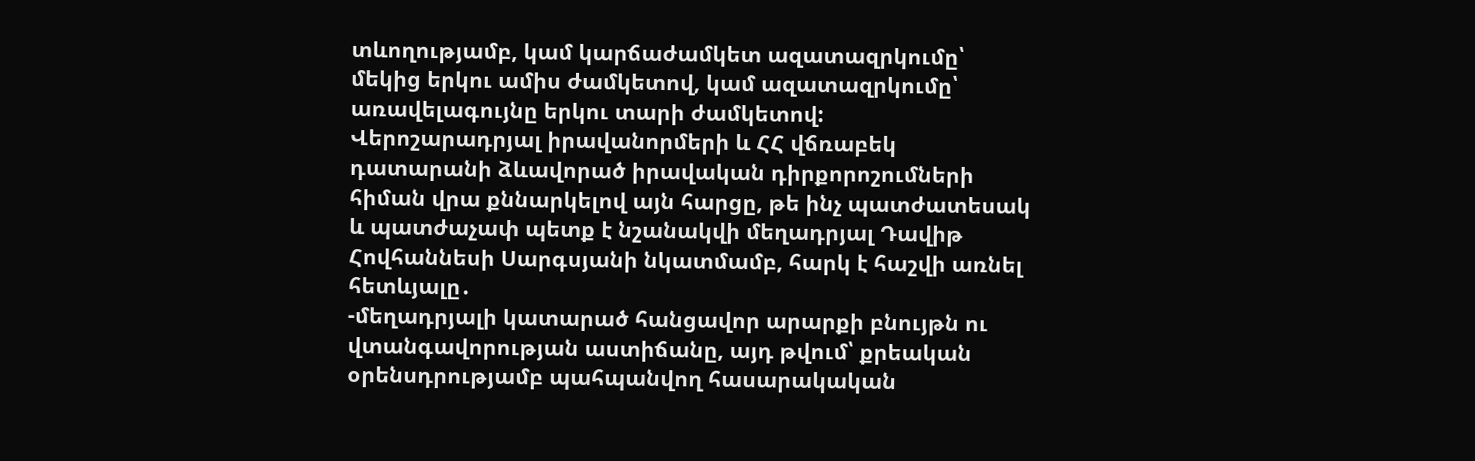տևողությամբ, կամ կարճաժամկետ ազատազրկումը՝ մեկից երկու ամիս ժամկետով, կամ ազատազրկումը՝ առավելագույնը երկու տարի ժամկետով:
Վերոշարադրյալ իրավանորմերի և ՀՀ վճռաբեկ դատարանի ձևավորած իրավական դիրքորոշումների հիման վրա քննարկելով այն հարցը, թե ինչ պատժատեսակ և պատժաչափ պետք է նշանակվի մեղադրյալ Դավիթ Հովհաննեսի Սարգսյանի նկատմամբ, հարկ է հաշվի առնել հետևյալը․
-մեղադրյալի կատարած հանցավոր արարքի բնույթն ու վտանգավորության աստիճանը, այդ թվում՝ քրեական օրենսդրությամբ պահպանվող հասարակական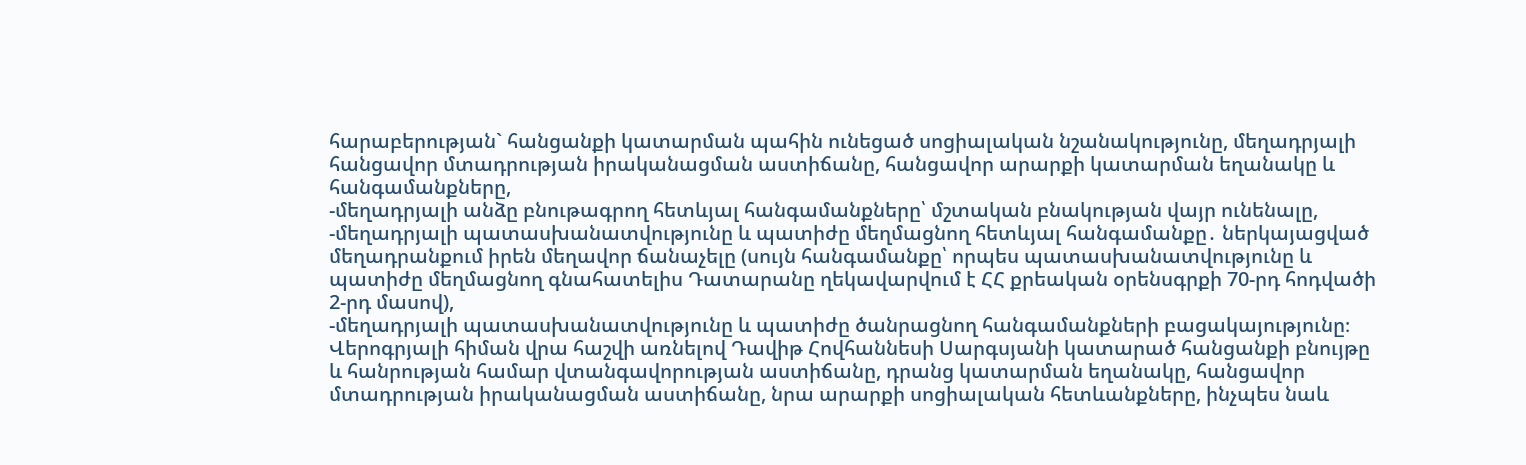հարաբերության` հանցանքի կատարման պահին ունեցած սոցիալական նշանակությունը, մեղադրյալի հանցավոր մտադրության իրականացման աստիճանը, հանցավոր արարքի կատարման եղանակը և հանգամանքները,
-մեղադրյալի անձը բնութագրող հետևյալ հանգամանքները՝ մշտական բնակության վայր ունենալը,
-մեղադրյալի պատասխանատվությունը և պատիժը մեղմացնող հետևյալ հանգամանքը․ ներկայացված մեղադրանքում իրեն մեղավոր ճանաչելը (սույն հանգամանքը՝ որպես պատասխանատվությունը և պատիժը մեղմացնող գնահատելիս Դատարանը ղեկավարվում է ՀՀ քրեական օրենսգրքի 70-րդ հոդվածի 2-րդ մասով),
-մեղադրյալի պատասխանատվությունը և պատիժը ծանրացնող հանգամանքների բացակայությունը։
Վերոգրյալի հիման վրա հաշվի առնելով Դավիթ Հովհաննեսի Սարգսյանի կատարած հանցանքի բնույթը և հանրության համար վտանգավորության աստիճանը, դրանց կատարման եղանակը, հանցավոր մտադրության իրականացման աստիճանը, նրա արարքի սոցիալական հետևանքները, ինչպես նաև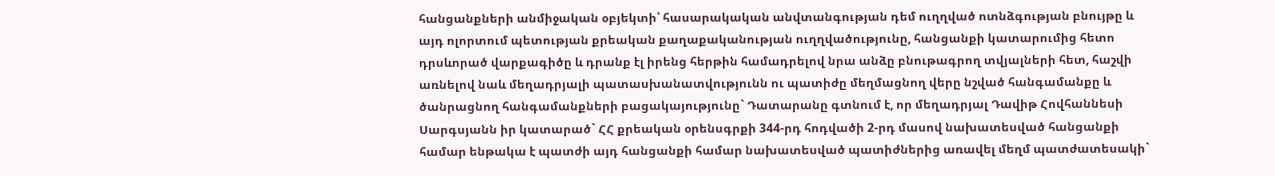հանցանքների անմիջական օբյեկտի՝ հասարակական անվտանգության դեմ ուղղված ոտնձգության բնույթը և այդ ոլորտում պետության քրեական քաղաքականության ուղղվածությունը, հանցանքի կատարումից հետո դրսևորած վարքագիծը և դրանք էլ իրենց հերթին համադրելով նրա անձը բնութագրող տվյալների հետ, հաշվի առնելով նաև մեղադրյալի պատասխանատվությունն ու պատիժը մեղմացնող վերը նշված հանգամանքը և ծանրացնող հանգամանքների բացակայությունը` Դատարանը գտնում է, որ մեղադրյալ Դավիթ Հովհաննեսի Սարգսյանն իր կատարած` ՀՀ քրեական օրենսգրքի 344-րդ հոդվածի 2-րդ մասով նախատեսված հանցանքի համար ենթակա է պատժի այդ հանցանքի համար նախատեսված պատիժներից առավել մեղմ պատժատեսակի`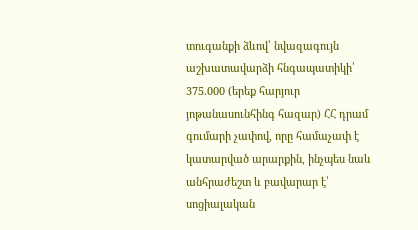տուգանքի ձևով՝ նվազագույն աշխատավարձի հնգապատիկի՝ 375.000 (երեք հարյուր յոթանասունհինգ հազար) ՀՀ դրամ գումարի չափով, որը համաչափ է կատարված արարքին, ինչպես նաև անհրաժեշտ և բավարար է՝ սոցիալական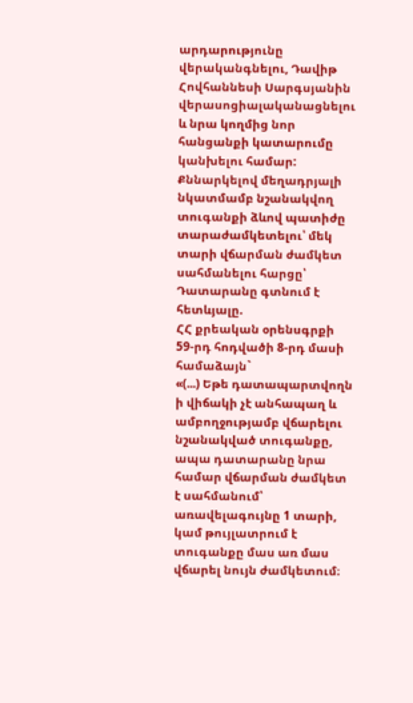արդարությունը վերականգնելու, Դավիթ Հովհաննեսի Սարգսյանին վերասոցիալականացնելու և նրա կողմից նոր հանցանքի կատարումը կանխելու համար:
Քննարկելով մեղադրյալի նկատմամբ նշանակվող տուգանքի ձևով պատիժը տարաժամկետելու՝ մեկ տարի վճարման ժամկետ սահմանելու հարցը՝ Դատարանը գտնում է հետևյալը.
ՀՀ քրեական օրենսգրքի 59-րդ հոդվածի 8-րդ մասի համաձայն`
«(...) Եթե դատապարտվողն ի վիճակի չէ անհապաղ և ամբողջությամբ վճարելու նշանակված տուգանքը, ապա դատարանը նրա համար վճարման ժամկետ է սահմանում՝ առավելագույնը 1 տարի, կամ թույլատրում է տուգանքը մաս առ մաս վճարել նույն ժամկետում։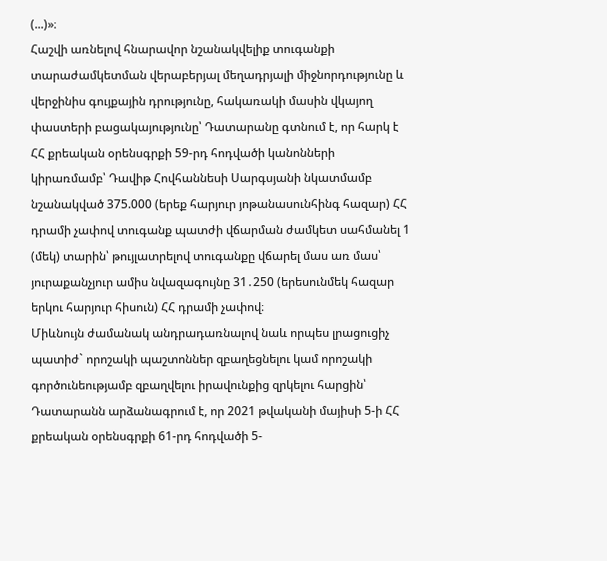(...)»։
Հաշվի առնելով հնարավոր նշանակվելիք տուգանքի տարաժամկետման վերաբերյալ մեղադրյալի միջնորդությունը և վերջինիս գույքային դրությունը, հակառակի մասին վկայող փաստերի բացակայությունը՝ Դատարանը գտնում է, որ հարկ է ՀՀ քրեական օրենսգրքի 59-րդ հոդվածի կանոնների կիրառմամբ՝ Դավիթ Հովհաննեսի Սարգսյանի նկատմամբ նշանակված 375.000 (երեք հարյուր յոթանասունհինգ հազար) ՀՀ դրամի չափով տուգանք պատժի վճարման ժամկետ սահմանել 1 (մեկ) տարին՝ թույլատրելով տուգանքը վճարել մաս առ մաս՝ յուրաքանչյուր ամիս նվազագույնը 31․250 (երեսունմեկ հազար երկու հարյուր հիսուն) ՀՀ դրամի չափով։
Միևնույն ժամանակ անդրադառնալով նաև որպես լրացուցիչ պատիժ` որոշակի պաշտոններ զբաղեցնելու կամ որոշակի գործունեությամբ զբաղվելու իրավունքից զրկելու հարցին՝ Դատարանն արձանագրում է, որ 2021 թվականի մայիսի 5-ի ՀՀ քրեական օրենսգրքի 61-րդ հոդվածի 5-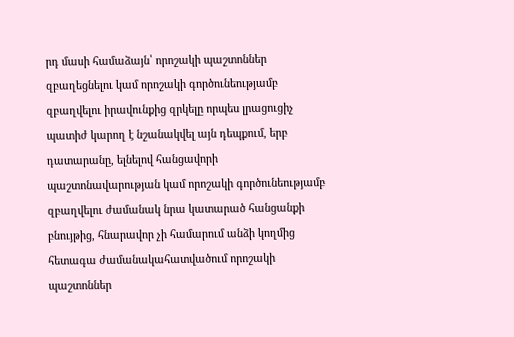րդ մասի համաձայն՝ որոշակի պաշտոններ զբաղեցնելու կամ որոշակի գործունեությամբ զբաղվելու իրավունքից զրկելը որպես լրացուցիչ պատիժ կարող է նշանակվել այն դեպքում, երբ դատարանը, ելնելով հանցավորի պաշտոնավարության կամ որոշակի գործունեությամբ զբաղվելու ժամանակ նրա կատարած հանցանքի բնույթից, հնարավոր չի համարում անձի կողմից հետագա ժամանակահատվածում որոշակի պաշտոններ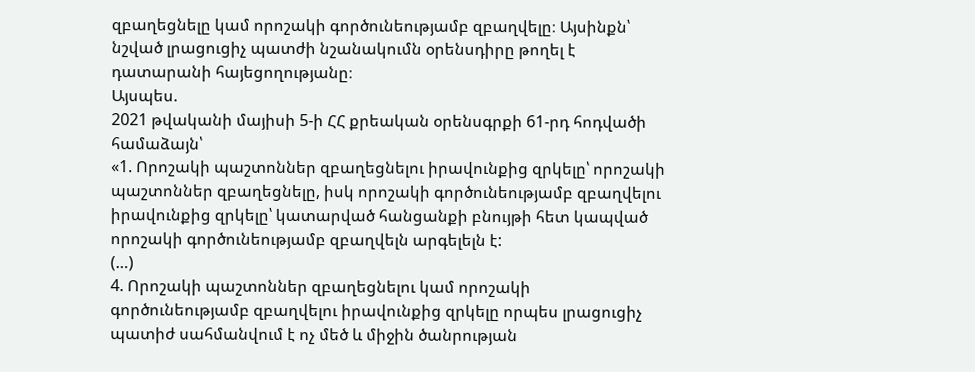զբաղեցնելը կամ որոշակի գործունեությամբ զբաղվելը։ Այսինքն՝ նշված լրացուցիչ պատժի նշանակումն օրենսդիրը թողել է դատարանի հայեցողությանը։
Այսպես.
2021 թվականի մայիսի 5-ի ՀՀ քրեական օրենսգրքի 61-րդ հոդվածի համաձայն՝
«1. Որոշակի պաշտոններ զբաղեցնելու իրավունքից զրկելը՝ որոշակի պաշտոններ զբաղեցնելը, իսկ որոշակի գործունեությամբ զբաղվելու իրավունքից զրկելը՝ կատարված հանցանքի բնույթի հետ կապված որոշակի գործունեությամբ զբաղվելն արգելելն է:
(…)
4. Որոշակի պաշտոններ զբաղեցնելու կամ որոշակի գործունեությամբ զբաղվելու իրավունքից զրկելը որպես լրացուցիչ պատիժ սահմանվում է ոչ մեծ և միջին ծանրության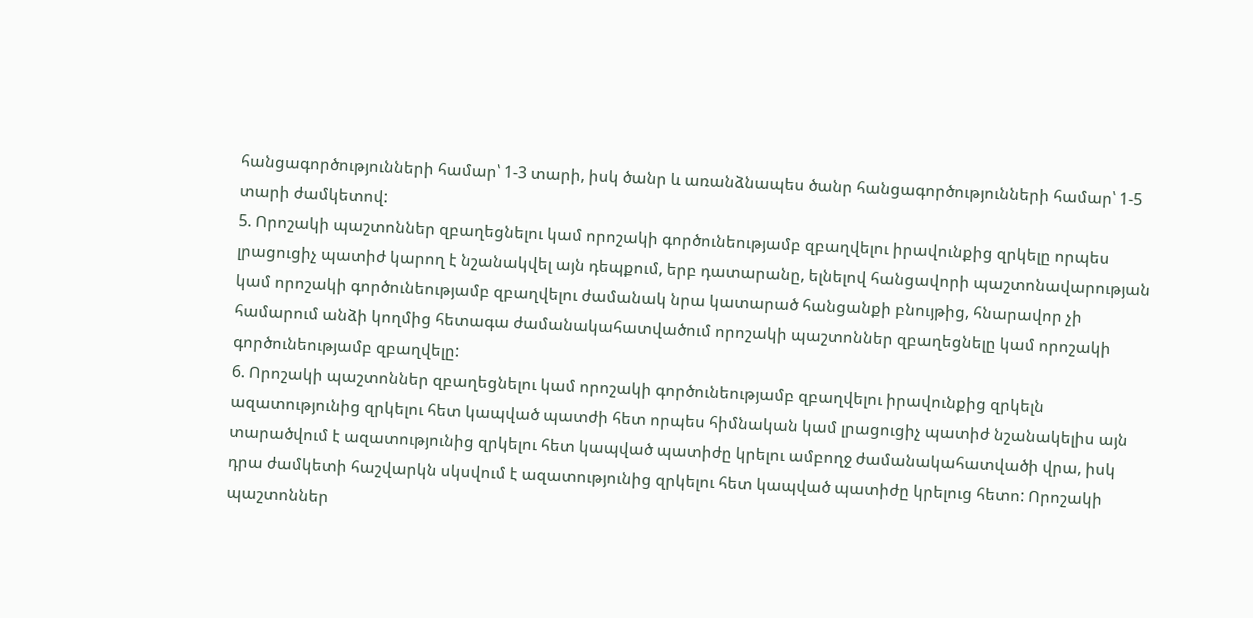հանցագործությունների համար՝ 1-3 տարի, իսկ ծանր և առանձնապես ծանր հանցագործությունների համար՝ 1-5 տարի ժամկետով:
5. Որոշակի պաշտոններ զբաղեցնելու կամ որոշակի գործունեությամբ զբաղվելու իրավունքից զրկելը որպես լրացուցիչ պատիժ կարող է նշանակվել այն դեպքում, երբ դատարանը, ելնելով հանցավորի պաշտոնավարության կամ որոշակի գործունեությամբ զբաղվելու ժամանակ նրա կատարած հանցանքի բնույթից, հնարավոր չի համարում անձի կողմից հետագա ժամանակահատվածում որոշակի պաշտոններ զբաղեցնելը կամ որոշակի գործունեությամբ զբաղվելը:
6. Որոշակի պաշտոններ զբաղեցնելու կամ որոշակի գործունեությամբ զբաղվելու իրավունքից զրկելն ազատությունից զրկելու հետ կապված պատժի հետ որպես հիմնական կամ լրացուցիչ պատիժ նշանակելիս այն տարածվում է ազատությունից զրկելու հետ կապված պատիժը կրելու ամբողջ ժամանակահատվածի վրա, իսկ դրա ժամկետի հաշվարկն սկսվում է ազատությունից զրկելու հետ կապված պատիժը կրելուց հետո: Որոշակի պաշտոններ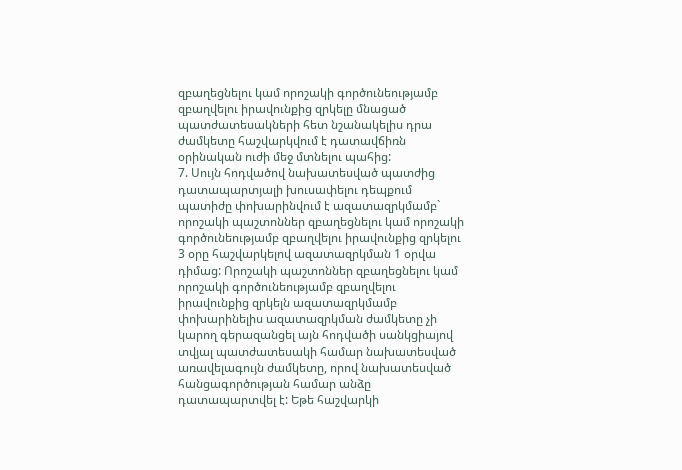զբաղեցնելու կամ որոշակի գործունեությամբ զբաղվելու իրավունքից զրկելը մնացած պատժատեսակների հետ նշանակելիս դրա ժամկետը հաշվարկվում է դատավճիռն օրինական ուժի մեջ մտնելու պահից:
7. Սույն հոդվածով նախատեսված պատժից դատապարտյալի խուսափելու դեպքում պատիժը փոխարինվում է ազատազրկմամբ` որոշակի պաշտոններ զբաղեցնելու կամ որոշակի գործունեությամբ զբաղվելու իրավունքից զրկելու 3 օրը հաշվարկելով ազատազրկման 1 օրվա դիմաց: Որոշակի պաշտոններ զբաղեցնելու կամ որոշակի գործունեությամբ զբաղվելու իրավունքից զրկելն ազատազրկմամբ փոխարինելիս ազատազրկման ժամկետը չի կարող գերազանցել այն հոդվածի սանկցիայով տվյալ պատժատեսակի համար նախատեսված առավելագույն ժամկետը, որով նախատեսված հանցագործության համար անձը դատապարտվել է: Եթե հաշվարկի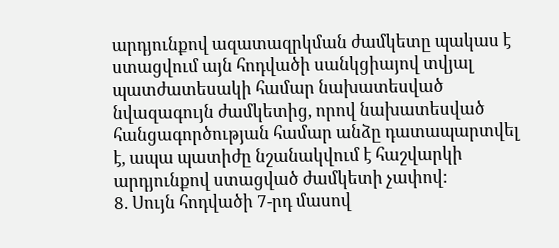արդյունքով ազատազրկման ժամկետը պակաս է ստացվում այն հոդվածի սանկցիայով տվյալ պատժատեսակի համար նախատեսված նվազագույն ժամկետից, որով նախատեսված հանցագործության համար անձը դատապարտվել է, ապա պատիժը նշանակվում է հաշվարկի արդյունքով ստացված ժամկետի չափով:
8. Սույն հոդվածի 7-րդ մասով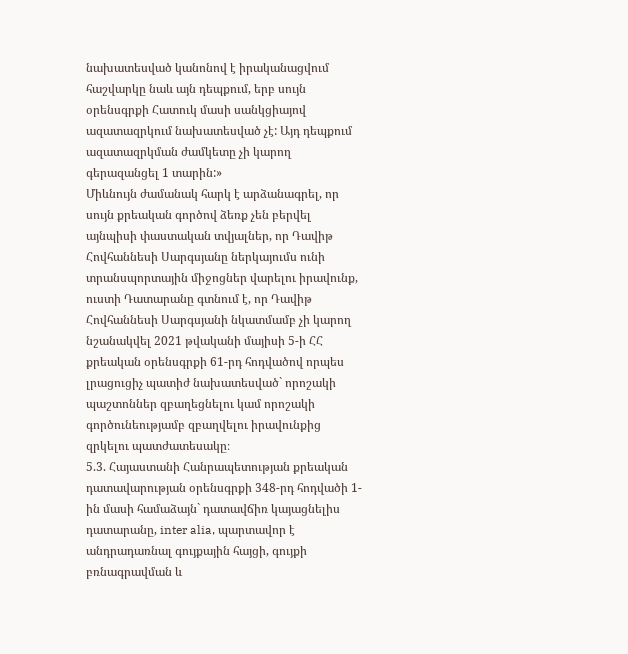նախատեսված կանոնով է իրականացվում հաշվարկը նաև այն դեպքում, երբ սույն օրենսգրքի Հատուկ մասի սանկցիայով ազատազրկում նախատեսված չէ: Այդ դեպքում ազատազրկման ժամկետը չի կարող գերազանցել 1 տարին:»
Միևնույն ժամանակ հարկ է արձանագրել, որ սույն քրեական գործով ձեռք չեն բերվել այնպիսի փաստական տվյալներ, որ Դավիթ Հովհաննեսի Սարգսյանը ներկայումս ունի տրանսպորտային միջոցներ վարելու իրավունք, ուստի Դատարանը գտնում է, որ Դավիթ Հովհաննեսի Սարգսյանի նկատմամբ չի կարող նշանակվել 2021 թվականի մայիսի 5-ի ՀՀ քրեական օրենսգրքի 61-րդ հոդվածով որպես լրացուցիչ պատիժ նախատեսված` որոշակի պաշտոններ զբաղեցնելու կամ որոշակի գործունեությամբ զբաղվելու իրավունքից զրկելու պատժատեսակը։
5.3. Հայաստանի Հանրապետության քրեական դատավարության օրենսգրքի 348-րդ հոդվածի 1-ին մասի համաձայն` դատավճիռ կայացնելիս դատարանը, inter alia, պարտավոր է անդրադառնալ գույքային հայցի, գույքի բռնագրավման և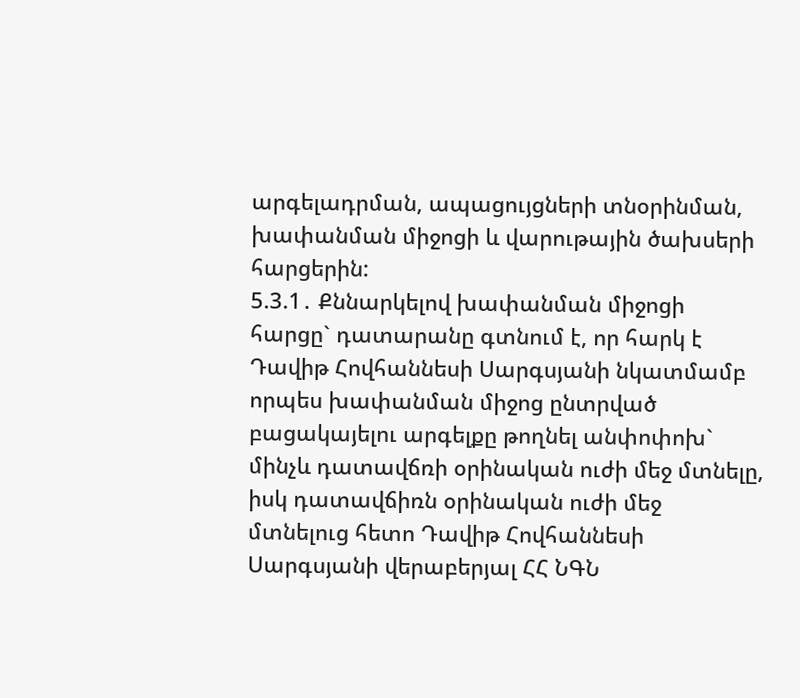արգելադրման, ապացույցների տնօրինման, խափանման միջոցի և վարութային ծախսերի հարցերին:
5.3.1․ Քննարկելով խափանման միջոցի հարցը` դատարանը գտնում է, որ հարկ է Դավիթ Հովհաննեսի Սարգսյանի նկատմամբ որպես խափանման միջոց ընտրված բացակայելու արգելքը թողնել անփոփոխ` մինչև դատավճռի օրինական ուժի մեջ մտնելը, իսկ դատավճիռն օրինական ուժի մեջ մտնելուց հետո Դավիթ Հովհաննեսի Սարգսյանի վերաբերյալ ՀՀ ՆԳՆ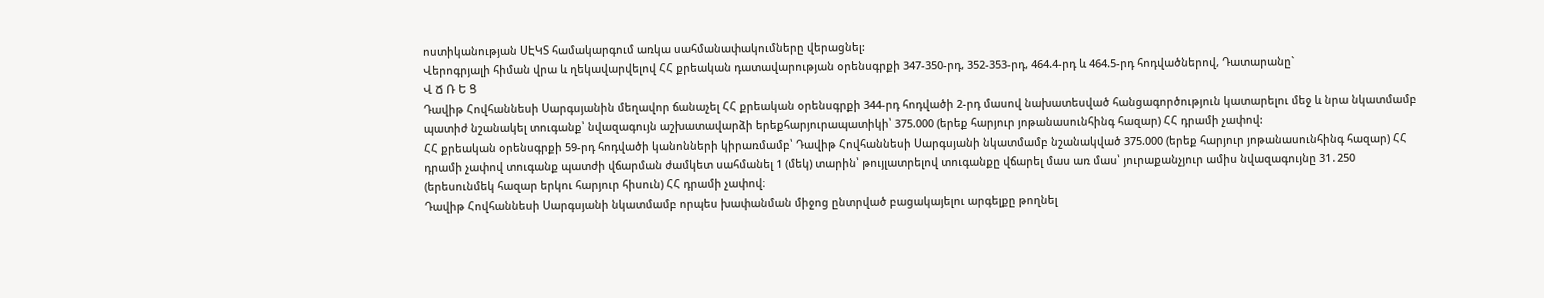ոստիկանության ՍԷԿՏ համակարգում առկա սահմանափակումները վերացնել:
Վերոգրյալի հիման վրա և ղեկավարվելով ՀՀ քրեական դատավարության օրենսգրքի 347-350-րդ, 352-353-րդ, 464.4-րդ և 464.5-րդ հոդվածներով, Դատարանը`
Վ Ճ Ռ Ե Ց
Դավիթ Հովհաննեսի Սարգսյանին մեղավոր ճանաչել ՀՀ քրեական օրենսգրքի 344-րդ հոդվածի 2-րդ մասով նախատեսված հանցագործություն կատարելու մեջ և նրա նկատմամբ պատիժ նշանակել տուգանք՝ նվազագույն աշխատավարձի երեքհարյուրապատիկի՝ 375.000 (երեք հարյուր յոթանասունհինգ հազար) ՀՀ դրամի չափով:
ՀՀ քրեական օրենսգրքի 59-րդ հոդվածի կանոնների կիրառմամբ՝ Դավիթ Հովհաննեսի Սարգսյանի նկատմամբ նշանակված 375.000 (երեք հարյուր յոթանասունհինգ հազար) ՀՀ դրամի չափով տուգանք պատժի վճարման ժամկետ սահմանել 1 (մեկ) տարին՝ թույլատրելով տուգանքը վճարել մաս առ մաս՝ յուրաքանչյուր ամիս նվազագույնը 31․250 (երեսունմեկ հազար երկու հարյուր հիսուն) ՀՀ դրամի չափով։
Դավիթ Հովհաննեսի Սարգսյանի նկատմամբ որպես խափանման միջոց ընտրված բացակայելու արգելքը թողնել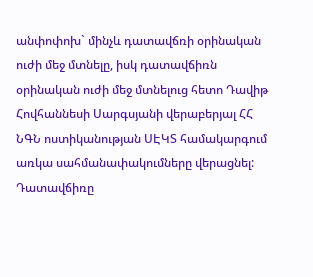անփոփոխ` մինչև դատավճռի օրինական ուժի մեջ մտնելը, իսկ դատավճիռն օրինական ուժի մեջ մտնելուց հետո Դավիթ Հովհաննեսի Սարգսյանի վերաբերյալ ՀՀ ՆԳՆ ոստիկանության ՍԷԿՏ համակարգում առկա սահմանափակումները վերացնել:
Դատավճիռը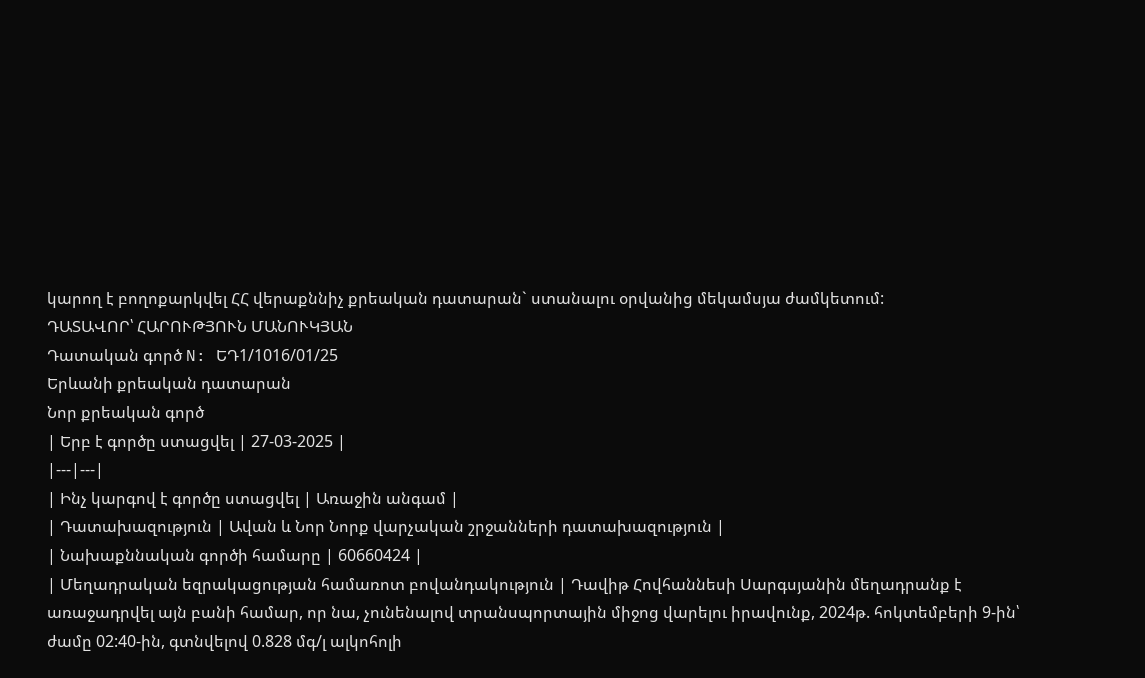կարող է բողոքարկվել ՀՀ վերաքննիչ քրեական դատարան` ստանալու օրվանից մեկամսյա ժամկետում:
ԴԱՏԱՎՈՐ՝ ՀԱՐՈՒԹՅՈՒՆ ՄԱՆՈՒԿՅԱՆ
Դատական գործ N: ԵԴ1/1016/01/25
Երևանի քրեական դատարան
Նոր քրեական գործ
| Երբ է գործը ստացվել | 27-03-2025 |
|---|---|
| Ինչ կարգով է գործը ստացվել | Առաջին անգամ |
| Դատախազություն | Ավան և Նոր Նորք վարչական շրջանների դատախազություն |
| Նախաքննական գործի համարը | 60660424 |
| Մեղադրական եզրակացության համառոտ բովանդակություն | Դավիթ Հովհաննեսի Սարգսյանին մեղադրանք է առաջադրվել այն բանի համար, որ նա, չունենալով տրանսպորտային միջոց վարելու իրավունք, 2024թ. հոկտեմբերի 9-ին՝ ժամը 02:40-ին, գտնվելով 0.828 մգ/լ ալկոհոլի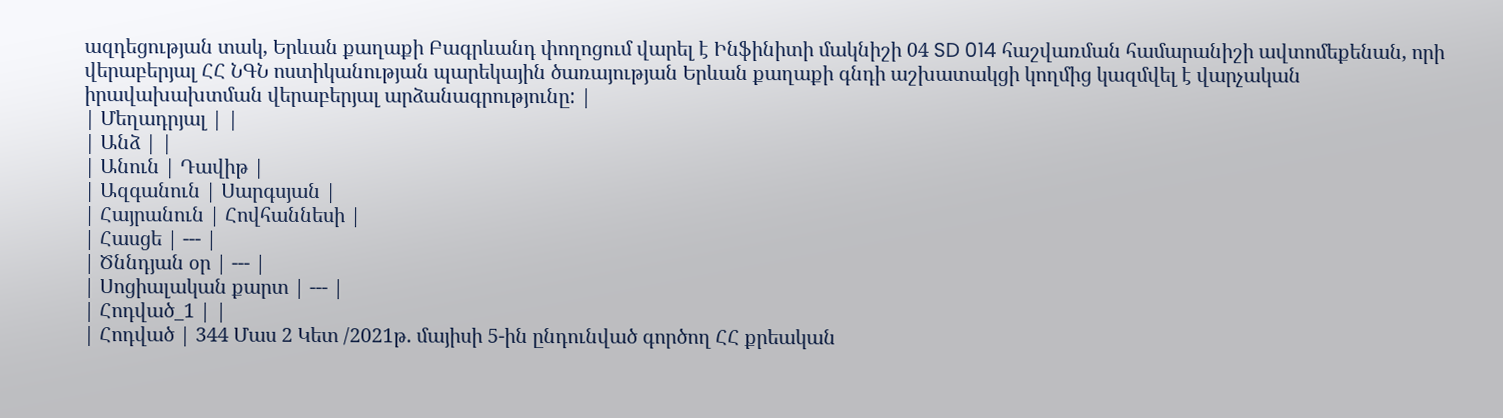ազդեցության տակ, Երևան քաղաքի Բագրևանդ փողոցում վարել է Ինֆինիտի մակնիշի 04 SD 014 հաշվառման համարանիշի ավտոմեքենան, որի վերաբերյալ ՀՀ ՆԳՆ ոստիկանության պարեկային ծառայության Երևան քաղաքի գնդի աշխատակցի կողմից կազմվել է վարչական իրավախախտման վերաբերյալ արձանագրությունը: |
| Մեղադրյալ | |
| Անձ | |
| Անուն | Դավիթ |
| Ազգանուն | Սարգսյան |
| Հայրանուն | Հովհաննեսի |
| Հասցե | --- |
| Ծննդյան օր | --- |
| Սոցիալական քարտ | --- |
| Հոդված_1 | |
| Հոդված | 344 Մաս 2 Կետ /2021թ. մայիսի 5-ին ընդունված գործող ՀՀ քրեական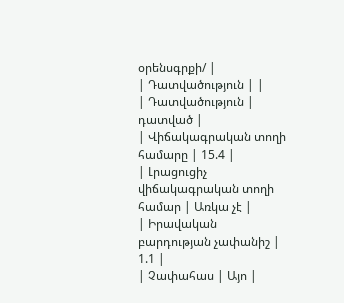օրենսգրքի/ |
| Դատվածություն | |
| Դատվածություն | դատված |
| Վիճակագրական տողի համարը | 15.4 |
| Լրացուցիչ վիճակագրական տողի համար | Առկա չէ |
| Իրավական բարդության չափանիշ | 1.1 |
| Չափահաս | Այո |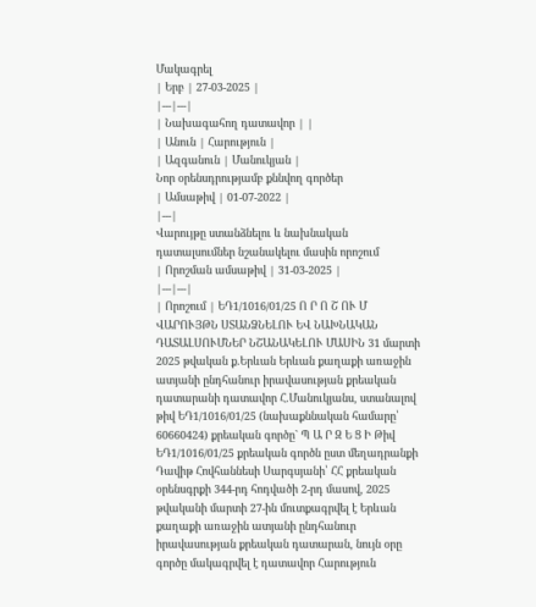Մակագրել
| Երբ | 27-03-2025 |
|---|---|
| Նախագահող դատավոր | |
| Անուն | Հարություն |
| Ազգանուն | Մանուկյան |
Նոր օրենսդրությամբ քննվող գործեր
| Ամսաթիվ | 01-07-2022 |
|---|
Վարույթը ստանձնելու և նախնական դատալսումներ նշանակելու մասին որոշում
| Որոշման ամսաթիվ | 31-03-2025 |
|---|---|
| Որոշում | ԵԴ1/1016/01/25 Ո Ր Ո Շ ՈՒ Մ ՎԱՐՈՒՅԹՆ ՍՏԱՆՁՆԵԼՈՒ ԵՎ ՆԱԽՆԱԿԱՆ ԴԱՏԱԼՍՈՒՄՆԵՐ ՆՇԱՆԱԿԵԼՈՒ ՄԱՍԻՆ 31 մարտի 2025 թվական ք.Երևան Երևան քաղաքի առաջին ատյանի ընդհանուր իրավասության քրեական դատարանի դատավոր Հ.Մանուկյանս, ստանալով թիվ ԵԴ1/1016/01/25 (նախաքննական համարը՝ 60660424) քրեական գործը` Պ Ա Ր Զ Ե Ց Ի Թիվ ԵԴ1/1016/01/25 քրեական գործն ըստ մեղադրանքի Դավիթ Հովհաննեսի Սարգսյանի՝ ՀՀ քրեական օրենսգրքի 344-րդ հոդվածի 2-րդ մասով, 2025 թվականի մարտի 27-ին մուտքագրվել է Երևան քաղաքի առաջին ատյանի ընդհանուր իրավասության քրեական դատարան, նույն օրը գործը մակագրվել է դատավոր Հարություն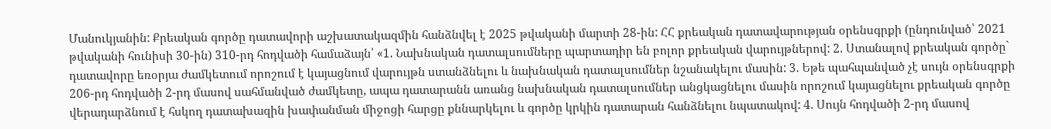Մանուկյանին: Քրեական գործը դատավորի աշխատակազմին հանձնվել է 2025 թվականի մարտի 28-ին: ՀՀ քրեական դատավարության օրենսգրքի (ընդունված՝ 2021 թվականի հունիսի 30-ին) 310-րդ հոդվածի համաձայն՝ «1. Նախնական դատալսումները պարտադիր են բոլոր քրեական վարույթներով: 2. Ստանալով քրեական գործը` դատավորը եռօրյա ժամկետում որոշում է կայացնում վարույթն ստանձնելու և նախնական դատալսումներ նշանակելու մասին: 3. Եթե պահպանված չէ սույն օրենսգրքի 206-րդ հոդվածի 2-րդ մասով սահմանված ժամկետը, ապա դատարանն առանց նախնական դատալսումներ անցկացնելու մասին որոշում կայացնելու քրեական գործը վերադարձնում է հսկող դատախազին խափանման միջոցի հարցը քննարկելու և գործը կրկին դատարան հանձնելու նպատակով: 4. Սույն հոդվածի 2-րդ մասով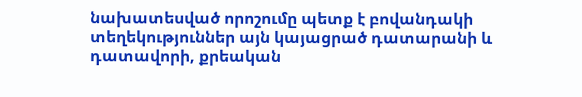նախատեսված որոշումը պետք է բովանդակի տեղեկություններ այն կայացրած դատարանի և դատավորի, քրեական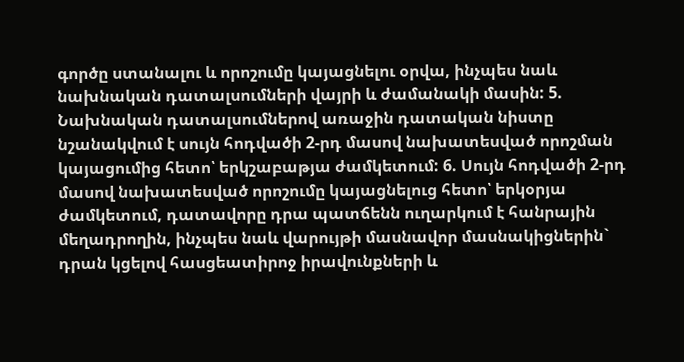գործը ստանալու և որոշումը կայացնելու օրվա, ինչպես նաև նախնական դատալսումների վայրի և ժամանակի մասին: 5. Նախնական դատալսումներով առաջին դատական նիստը նշանակվում է սույն հոդվածի 2-րդ մասով նախատեսված որոշման կայացումից հետո՝ երկշաբաթյա ժամկետում: 6. Սույն հոդվածի 2-րդ մասով նախատեսված որոշումը կայացնելուց հետո՝ երկօրյա ժամկետում, դատավորը դրա պատճենն ուղարկում է հանրային մեղադրողին, ինչպես նաև վարույթի մասնավոր մասնակիցներին` դրան կցելով հասցեատիրոջ իրավունքների և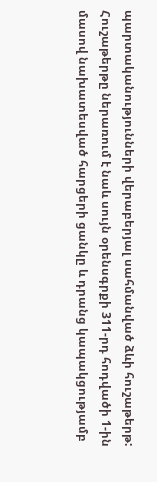պարտականությունների վերաբերյալ սահմանված ձևի հուշաթերթ: Հուշաթերթը ներառում է նաև սույն օրենսգրքի 311-րդ հոդվածի 1-ին մասով նախատեսված հարցերի ցանկը և դրանց կապակցությամբ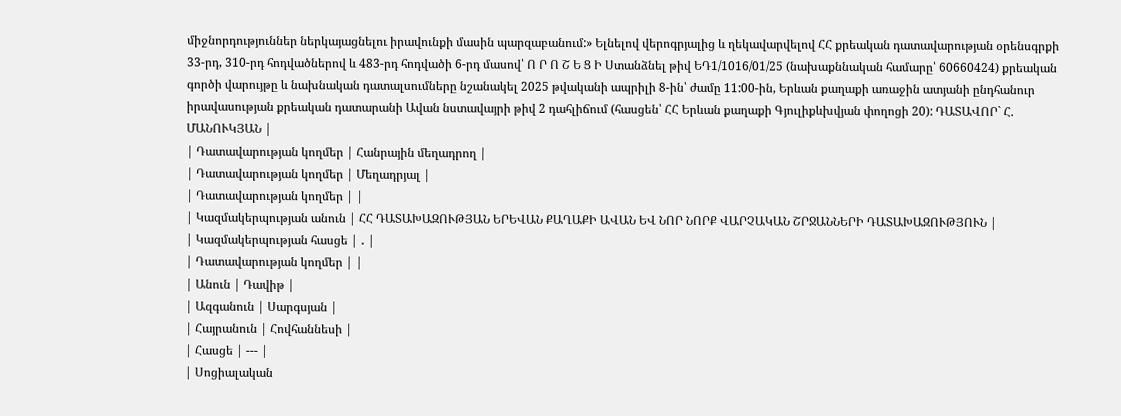միջնորդություններ ներկայացնելու իրավունքի մասին պարզաբանում:» Ելնելով վերոգրյալից և ղեկավարվելով ՀՀ քրեական դատավարության օրենսգրքի 33-րդ, 310-րդ հոդվածներով և 483-րդ հոդվածի 6-րդ մասով՝ Ո Ր Ո Շ Ե Ց Ի Ստանձնել թիվ ԵԴ1/1016/01/25 (նախաքննական համարը՝ 60660424) քրեական գործի վարույթը և նախնական դատալսումները նշանակել 2025 թվականի ապրիլի 8-ին՝ ժամը 11:00-ին, Երևան քաղաքի առաջին ատյանի ընդհանուր իրավասության քրեական դատարանի Ավան նստավայրի թիվ 2 դահլիճում (հասցեն՝ ՀՀ Երևան քաղաքի Գյուլիքևխվյան փողոցի 20): ԴԱՏԱՎՈՐ` Հ. ՄԱՆՈՒԿՅԱՆ |
| Դատավարության կողմեր | Հանրային մեղադրող |
| Դատավարության կողմեր | Մեղադրյալ |
| Դատավարության կողմեր | |
| Կազմակերպության անուն | ՀՀ ԴԱՏԱԽԱԶՈՒԹՅԱՆ ԵՐԵՎԱՆ ՔԱՂԱՔԻ ԱՎԱՆ ԵՎ ՆՈՐ ՆՈՐՔ ՎԱՐՉԱԿԱՆ ՇՐՋԱՆՆԵՐԻ ԴԱՏԱԽԱԶՈՒԹՅՈՒՆ |
| Կազմակերպության հասցե | ․ |
| Դատավարության կողմեր | |
| Անուն | Դավիթ |
| Ազգանուն | Սարգսյան |
| Հայրանուն | Հովհաննեսի |
| Հասցե | --- |
| Սոցիալական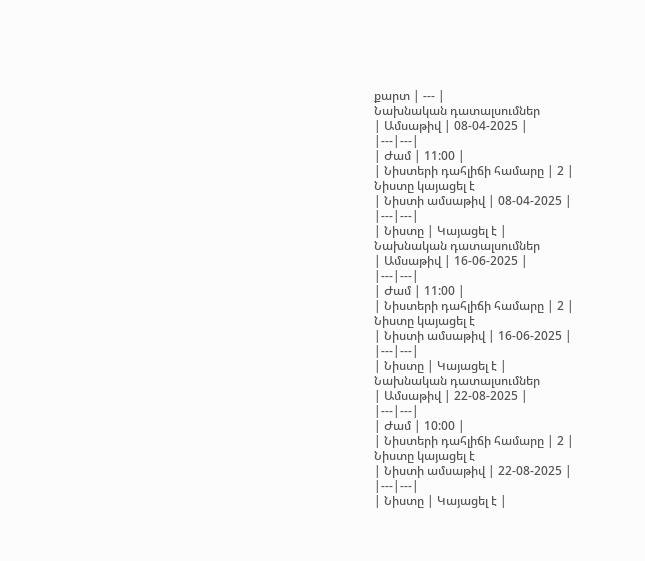քարտ | --- |
Նախնական դատալսումներ
| Ամսաթիվ | 08-04-2025 |
|---|---|
| Ժամ | 11:00 |
| Նիստերի դահլիճի համարը | 2 |
Նիստը կայացել է
| Նիստի ամսաթիվ | 08-04-2025 |
|---|---|
| Նիստը | Կայացել է |
Նախնական դատալսումներ
| Ամսաթիվ | 16-06-2025 |
|---|---|
| Ժամ | 11:00 |
| Նիստերի դահլիճի համարը | 2 |
Նիստը կայացել է
| Նիստի ամսաթիվ | 16-06-2025 |
|---|---|
| Նիստը | Կայացել է |
Նախնական դատալսումներ
| Ամսաթիվ | 22-08-2025 |
|---|---|
| Ժամ | 10:00 |
| Նիստերի դահլիճի համարը | 2 |
Նիստը կայացել է
| Նիստի ամսաթիվ | 22-08-2025 |
|---|---|
| Նիստը | Կայացել է |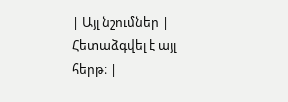| Այլ նշումներ | Հետաձգվել է այլ հերթ։ |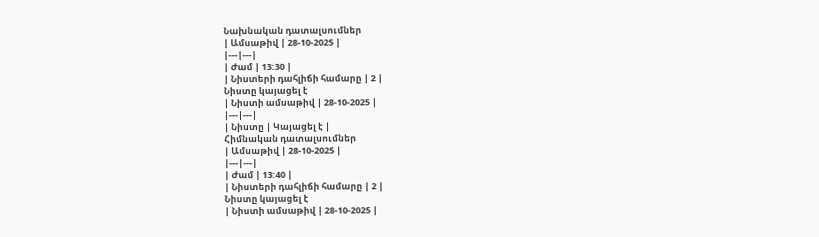Նախնական դատալսումներ
| Ամսաթիվ | 28-10-2025 |
|---|---|
| Ժամ | 13:30 |
| Նիստերի դահլիճի համարը | 2 |
Նիստը կայացել է
| Նիստի ամսաթիվ | 28-10-2025 |
|---|---|
| Նիստը | Կայացել է |
Հիմնական դատալսումներ
| Ամսաթիվ | 28-10-2025 |
|---|---|
| Ժամ | 13:40 |
| Նիստերի դահլիճի համարը | 2 |
Նիստը կայացել է
| Նիստի ամսաթիվ | 28-10-2025 |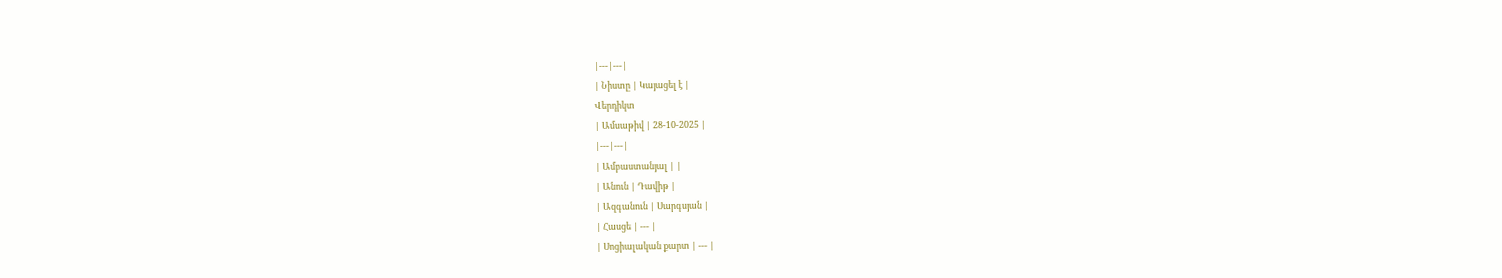|---|---|
| Նիստը | Կայացել է |
Վերդիկտ
| Ամսաթիվ | 28-10-2025 |
|---|---|
| Ամբաստանյալ | |
| Անուն | Դավիթ |
| Ազգանուն | Սարգսյան |
| Հասցե | --- |
| Սոցիալական քարտ | --- |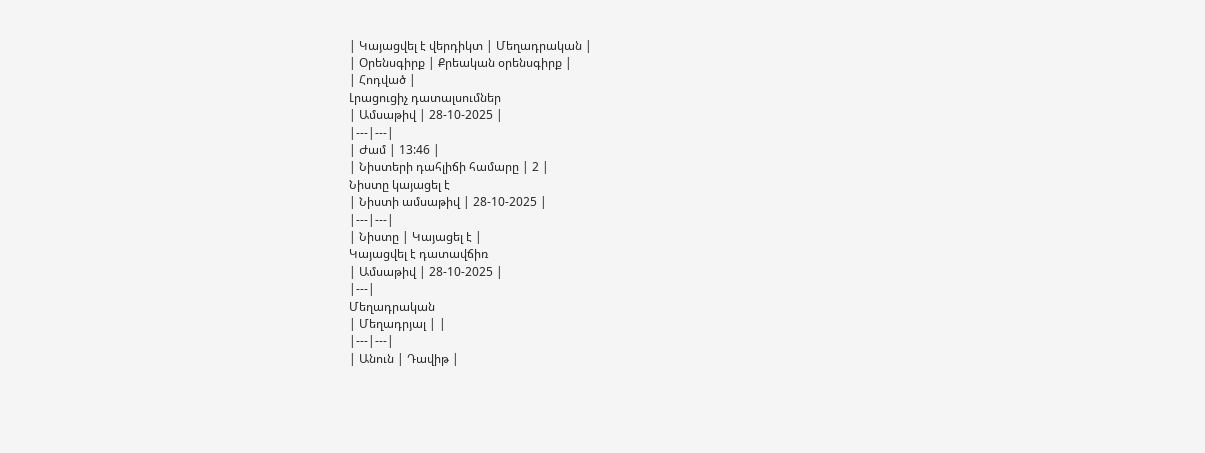| Կայացվել է վերդիկտ | Մեղադրական |
| Օրենսգիրք | Քրեական օրենսգիրք |
| Հոդված |
Լրացուցիչ դատալսումներ
| Ամսաթիվ | 28-10-2025 |
|---|---|
| Ժամ | 13:46 |
| Նիստերի դահլիճի համարը | 2 |
Նիստը կայացել է
| Նիստի ամսաթիվ | 28-10-2025 |
|---|---|
| Նիստը | Կայացել է |
Կայացվել է դատավճիռ
| Ամսաթիվ | 28-10-2025 |
|---|
Մեղադրական
| Մեղադրյալ | |
|---|---|
| Անուն | Դավիթ |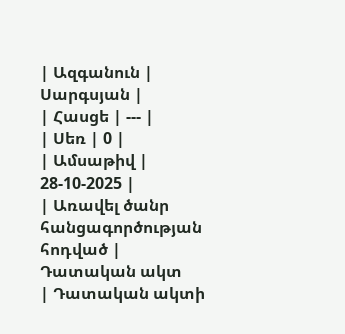| Ազգանուն | Սարգսյան |
| Հասցե | --- |
| Սեռ | 0 |
| Ամսաթիվ | 28-10-2025 |
| Առավել ծանր հանցագործության հոդված |
Դատական ակտ
| Դատական ակտի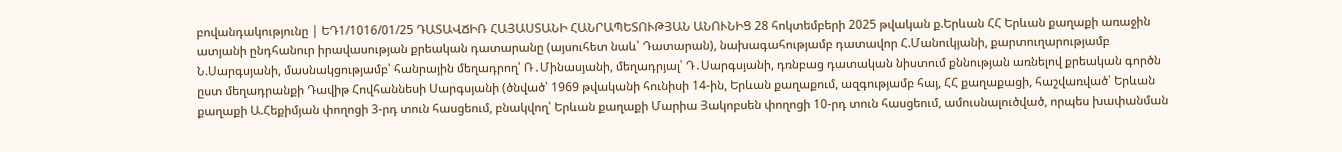բովանդակությունը | ԵԴ1/1016/01/25 ԴԱՏԱՎՃԻՌ ՀԱՅԱՍՏԱՆԻ ՀԱՆՐԱՊԵՏՈՒԹՅԱՆ ԱՆՈՒՆԻՑ 28 հոկտեմբերի 2025 թվական ք.Երևան ՀՀ Երևան քաղաքի առաջին ատյանի ընդհանուր իրավասության քրեական դատարանը (այսուհետ նաև՝ Դատարան), նախագահությամբ դատավոր Հ.Մանուկյանի, քարտուղարությամբ Ն.Սարգսյանի, մասնակցությամբ՝ հանրային մեղադրող՝ Ռ․Մինասյանի, մեղադրյալ՝ Դ․Սարգսյանի, դռնբաց դատական նիստում քննության առնելով քրեական գործն ըստ մեղադրանքի Դավիթ Հովհաննեսի Սարգսյանի (ծնված՝ 1969 թվականի հունիսի 14-ին, Երևան քաղաքում, ազգությամբ հայ, ՀՀ քաղաքացի, հաշվառված՝ Երևան քաղաքի Ա.Հեքիմյան փողոցի 3-րդ տուն հասցեում, բնակվող՝ Երևան քաղաքի Մարիա Յակոբսեն փողոցի 10-րդ տուն հասցեում, ամուսնալուծված, որպես խափանման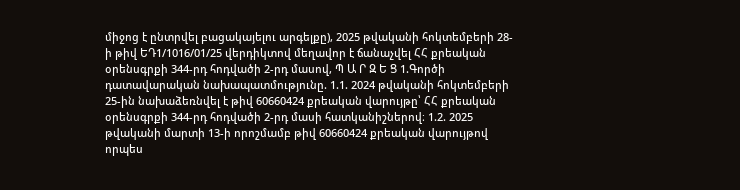միջոց է ընտրվել բացակայելու արգելքը), 2025 թվականի հոկտեմբերի 28-ի թիվ ԵԴ1/1016/01/25 վերդիկտով մեղավոր է ճանաչվել ՀՀ քրեական օրենսգրքի 344-րդ հոդվածի 2-րդ մասով, Պ Ա Ր Զ Ե Ց 1.Գործի դատավարական նախապատմությունը. 1.1. 2024 թվականի հոկտեմբերի 25-ին նախաձեռնվել է թիվ 60660424 քրեական վարույթը՝ ՀՀ քրեական օրենսգրքի 344-րդ հոդվածի 2-րդ մասի հատկանիշներով։ 1.2. 2025 թվականի մարտի 13-ի որոշմամբ թիվ 60660424 քրեական վարույթով որպես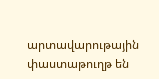արտավարութային փաստաթուղթ են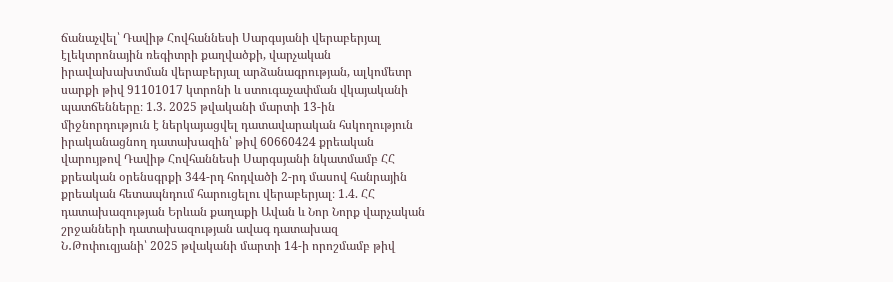ճանաչվել՝ Դավիթ Հովհաննեսի Սարգսյանի վերաբերյալ էլեկտրոնային ռեգիտրի քաղվածքի, վարչական իրավախախտման վերաբերյալ արձանագրության, ալկոմետր սարքի թիվ 91101017 կտրոնի և ստուգաչափման վկայականի պատճենները։ 1.3. 2025 թվականի մարտի 13-ին միջնորդություն է ներկայացվել դատավարական հսկողություն իրականացնող դատախազին՝ թիվ 60660424 քրեական վարույթով Դավիթ Հովհաննեսի Սարգսյանի նկատմամբ ՀՀ քրեական օրենսգրքի 344-րդ հոդվածի 2-րդ մասով հանրային քրեական հետապնդում հարուցելու վերաբերյալ։ 1.4. ՀՀ դատախազության Երևան քաղաքի Ավան և Նոր Նորք վարչական շրջանների դատախազության ավագ դատախազ Ն․Թոփուզյանի՝ 2025 թվականի մարտի 14-ի որոշմամբ թիվ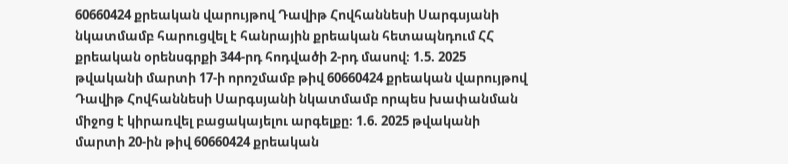60660424 քրեական վարույթով Դավիթ Հովհաննեսի Սարգսյանի նկատմամբ հարուցվել է հանրային քրեական հետապնդում ՀՀ քրեական օրենսգրքի 344-րդ հոդվածի 2-րդ մասով։ 1.5. 2025 թվականի մարտի 17-ի որոշմամբ թիվ 60660424 քրեական վարույթով Դավիթ Հովհաննեսի Սարգսյանի նկատմամբ որպես խափանման միջոց է կիրառվել բացակայելու արգելքը։ 1.6. 2025 թվականի մարտի 20-ին թիվ 60660424 քրեական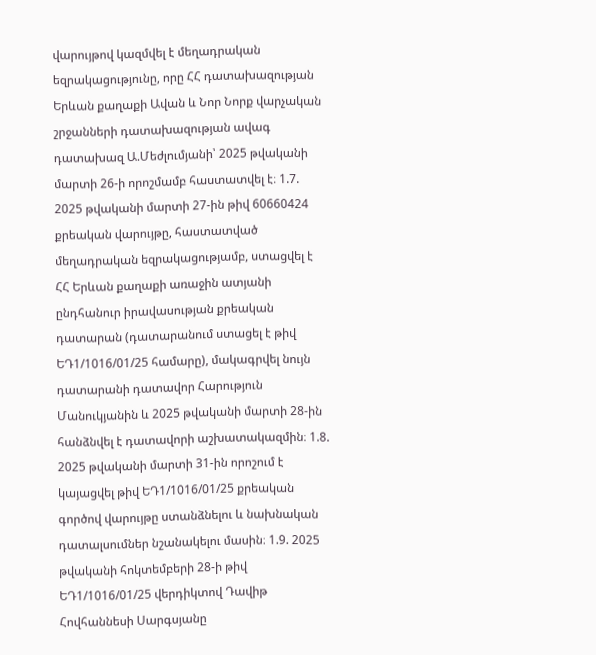վարույթով կազմվել է մեղադրական եզրակացությունը, որը ՀՀ դատախազության Երևան քաղաքի Ավան և Նոր Նորք վարչական շրջանների դատախազության ավագ դատախազ Ա.Մեժլումյանի՝ 2025 թվականի մարտի 26-ի որոշմամբ հաստատվել է։ 1.7. 2025 թվականի մարտի 27-ին թիվ 60660424 քրեական վարույթը, հաստատված մեղադրական եզրակացությամբ, ստացվել է ՀՀ Երևան քաղաքի առաջին ատյանի ընդհանուր իրավասության քրեական դատարան (դատարանում ստացել է թիվ ԵԴ1/1016/01/25 համարը), մակագրվել նույն դատարանի դատավոր Հարություն Մանուկյանին և 2025 թվականի մարտի 28-ին հանձնվել է դատավորի աշխատակազմին։ 1.8. 2025 թվականի մարտի 31-ին որոշում է կայացվել թիվ ԵԴ1/1016/01/25 քրեական գործով վարույթը ստանձնելու և նախնական դատալսումներ նշանակելու մասին։ 1.9. 2025 թվականի հոկտեմբերի 28-ի թիվ ԵԴ1/1016/01/25 վերդիկտով Դավիթ Հովհաննեսի Սարգսյանը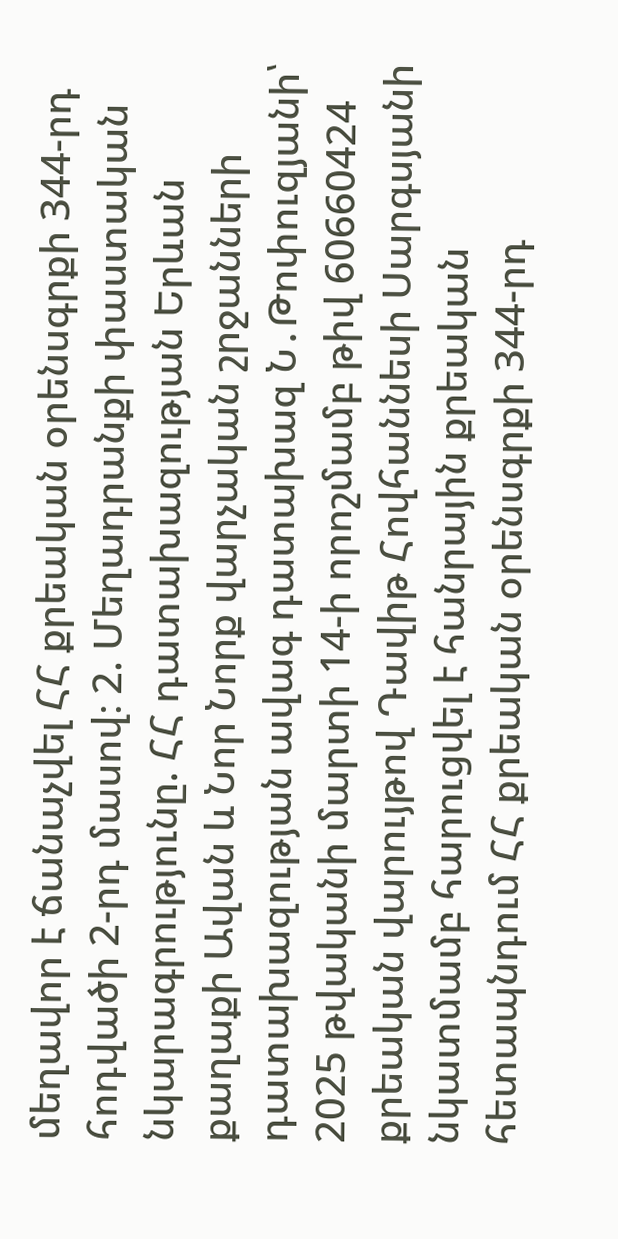մեղավոր է ճանաչվել ՀՀ քրեական օրենսգրքի 344-րդ հոդվածի 2-րդ մասով։ 2. Մեղադրանքի փաստական նկարագրությունը. ՀՀ դատախազության Երևան քաղաքի Ավան և Նոր Նորք վարչական շրջանների դատախազության ավագ դատախազ Ն․Թոփուզյանի՝ 2025 թվականի մարտի 14-ի որոշմամբ թիվ 60660424 քրեական վարույթով Դավիթ Հովհաննեսի Սարգսյանի նկատմամբ հարուցվել է հանրային քրեական հետապնդում ՀՀ քրեական օրենսգրքի 344-րդ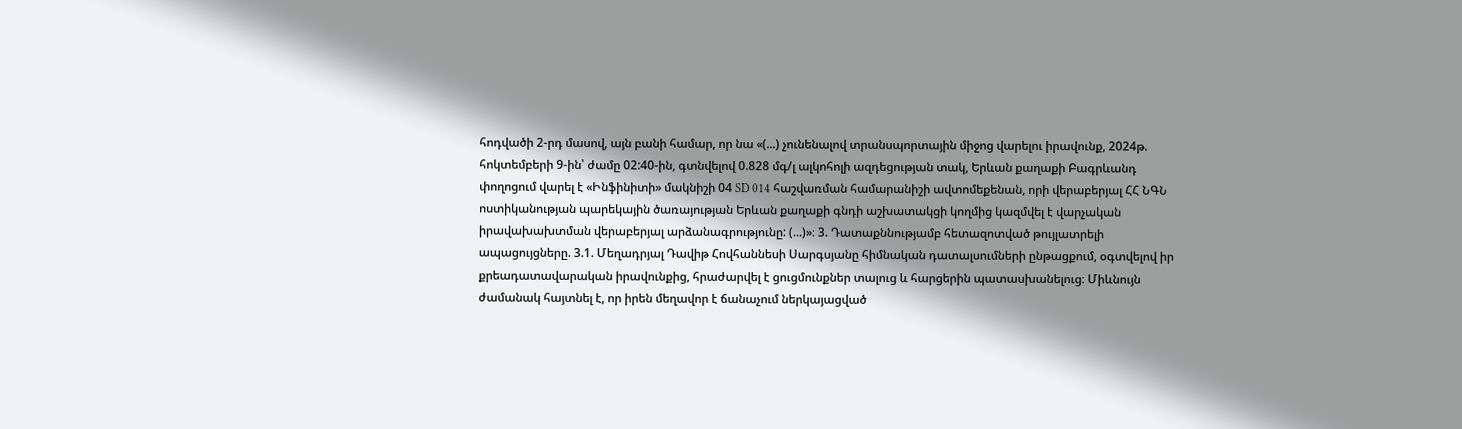հոդվածի 2-րդ մասով, այն բանի համար, որ նա «(...) չունենալով տրանսպորտային միջոց վարելու իրավունք, 2024թ. հոկտեմբերի 9-ին՝ ժամը 02:40-ին, գտնվելով 0.828 մգ/լ ալկոհոլի ազդեցության տակ, Երևան քաղաքի Բագրևանդ փողոցում վարել է «Ինֆինիտի» մակնիշի 04 SD 014 հաշվառման համարանիշի ավտոմեքենան, որի վերաբերյալ ՀՀ ՆԳՆ ոստիկանության պարեկային ծառայության Երևան քաղաքի գնդի աշխատակցի կողմից կազմվել է վարչական իրավախախտման վերաբերյալ արձանագրությունը: (...)»։ 3. Դատաքննությամբ հետազոտված թույլատրելի ապացույցները. 3.1. Մեղադրյալ Դավիթ Հովհաննեսի Սարգսյանը հիմնական դատալսումների ընթացքում, օգտվելով իր քրեադատավարական իրավունքից, հրաժարվել է ցուցմունքներ տալուց և հարցերին պատասխանելուց։ Միևնույն ժամանակ հայտնել է, որ իրեն մեղավոր է ճանաչում ներկայացված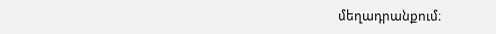մեղադրանքում։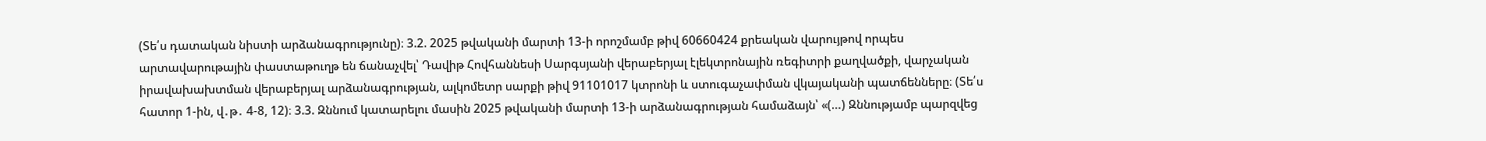(Տե՛ս դատական նիստի արձանագրությունը)։ 3.2. 2025 թվականի մարտի 13-ի որոշմամբ թիվ 60660424 քրեական վարույթով որպես արտավարութային փաստաթուղթ են ճանաչվել՝ Դավիթ Հովհաննեսի Սարգսյանի վերաբերյալ էլեկտրոնային ռեգիտրի քաղվածքի, վարչական իրավախախտման վերաբերյալ արձանագրության, ալկոմետր սարքի թիվ 91101017 կտրոնի և ստուգաչափման վկայականի պատճենները։ (Տե՛ս հատոր 1-ին, վ․թ․ 4-8, 12)։ 3.3. Զննում կատարելու մասին 2025 թվականի մարտի 13-ի արձանագրության համաձայն՝ «(…) Զննությամբ պարզվեց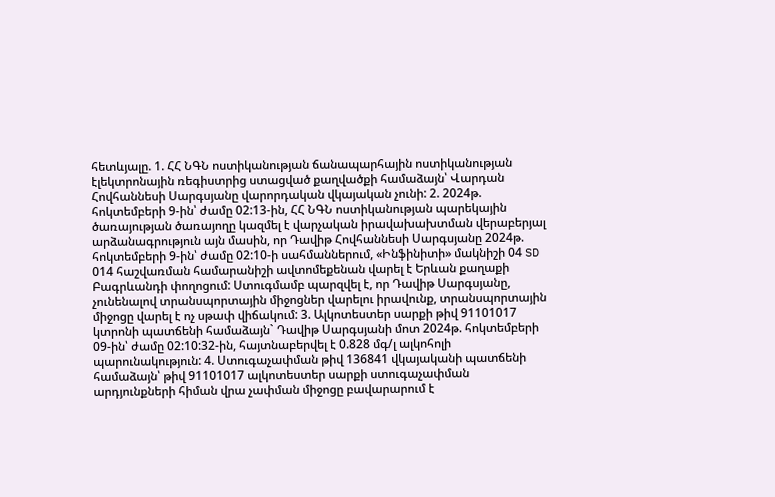հետևյալը. 1. ՀՀ ՆԳՆ ոստիկանության ճանապարհային ոստիկանության էլեկտրոնային ռեգիստրից ստացված քաղվածքի համաձայն՝ Վարդան Հովհաննեսի Սարգսյանը վարորդական վկայական չունի: 2. 2024թ. հոկտեմբերի 9-ին՝ ժամը 02:13-ին, ՀՀ ՆԳՆ ոստիկանության պարեկային ծառայության ծառայողը կազմել է վարչական իրավախախտման վերաբերյալ արձանագրություն այն մասին, որ Դավիթ Հովհաննեսի Սարգսյանը 2024թ. հոկտեմբերի 9-ին՝ ժամը 02:10-ի սահմաններում, «Ինֆինիտի» մակնիշի 04 SD 014 հաշվառման համարանիշի ավտոմեքենան վարել է Երևան քաղաքի Բագրևանդի փողոցում: Ստուգմամբ պարզվել է, որ Դավիթ Սարգսյանը, չունենալով տրանսպորտային միջոցներ վարելու իրավունք, տրանսպորտային միջոցը վարել է ոչ սթափ վիճակում: 3. Ալկոտեստեր սարքի թիվ 91101017 կտրոնի պատճենի համաձայն` Դավիթ Սարգսյանի մոտ 2024թ. հոկտեմբերի 09-ին՝ ժամը 02:10:32-ին, հայտնաբերվել է 0.828 մգ/լ ալկոհոլի պարունակություն: 4. Ստուգաչափման թիվ 136841 վկայականի պատճենի համաձայն՝ թիվ 91101017 ալկոտեստեր սարքի ստուգաչափման արդյունքների հիման վրա չափման միջոցը բավարարում է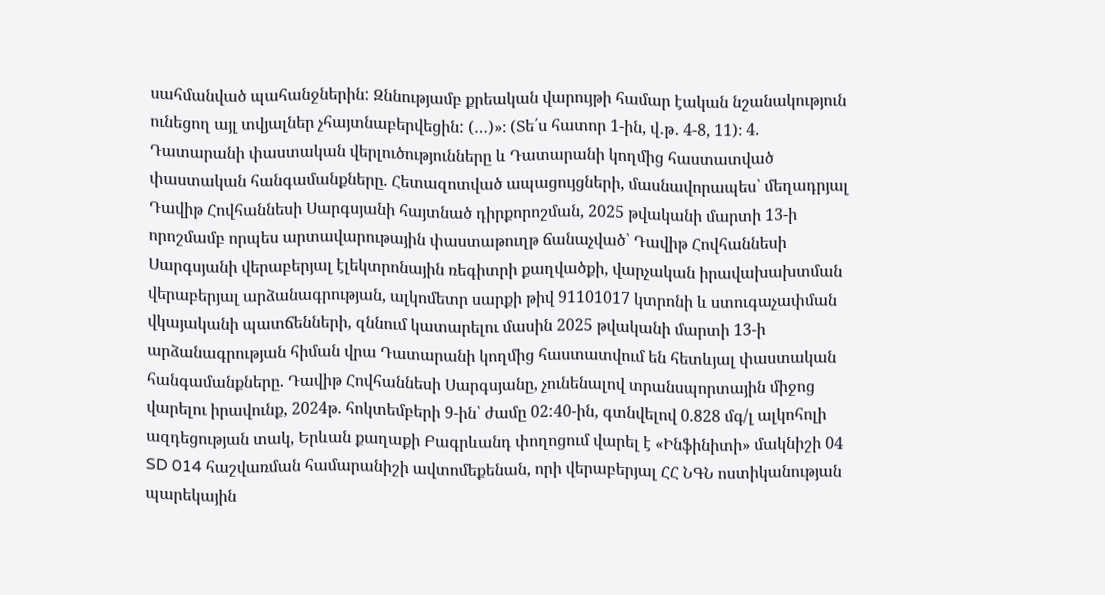սահմանված պահանջներին: Զննությամբ քրեական վարույթի համար էական նշանակություն ունեցող այլ տվյալներ չհայտնաբերվեցին: (…)»։ (Տե՛ս հատոր 1-ին, վ․թ․ 4-8, 11)։ 4. Դատարանի փաստական վերլուծությունները և Դատարանի կողմից հաստատված փաստական հանգամանքները. Հետազոտված ապացույցների, մասնավորապես՝ մեղադրյալ Դավիթ Հովհաննեսի Սարգսյանի հայտնած դիրքորոշման, 2025 թվականի մարտի 13-ի որոշմամբ որպես արտավարութային փաստաթուղթ ճանաչված՝ Դավիթ Հովհաննեսի Սարգսյանի վերաբերյալ էլեկտրոնային ռեգիտրի քաղվածքի, վարչական իրավախախտման վերաբերյալ արձանագրության, ալկոմետր սարքի թիվ 91101017 կտրոնի և ստուգաչափման վկայականի պատճենների, զննում կատարելու մասին 2025 թվականի մարտի 13-ի արձանագրության հիման վրա Դատարանի կողմից հաստատվում են հետևյալ փաստական հանգամանքները. Դավիթ Հովհաննեսի Սարգսյանը, չունենալով տրանսպորտային միջոց վարելու իրավունք, 2024թ. հոկտեմբերի 9-ին՝ ժամը 02:40-ին, գտնվելով 0.828 մգ/լ ալկոհոլի ազդեցության տակ, Երևան քաղաքի Բագրևանդ փողոցում վարել է «Ինֆինիտի» մակնիշի 04 SD 014 հաշվառման համարանիշի ավտոմեքենան, որի վերաբերյալ ՀՀ ՆԳՆ ոստիկանության պարեկային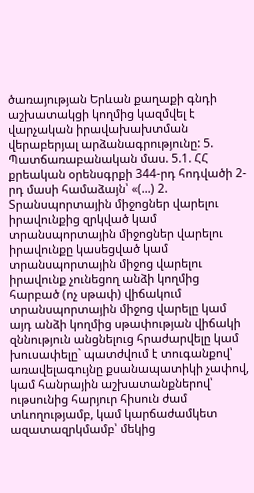ծառայության Երևան քաղաքի գնդի աշխատակցի կողմից կազմվել է վարչական իրավախախտման վերաբերյալ արձանագրությունը: 5. Պատճառաբանական մաս. 5.1. ՀՀ քրեական օրենսգրքի 344-րդ հոդվածի 2-րդ մասի համաձայն՝ «(...) 2. Տրանսպորտային միջոցներ վարելու իրավունքից զրկված կամ տրանսպորտային միջոցներ վարելու իրավունքը կասեցված կամ տրանսպորտային միջոց վարելու իրավունք չունեցող անձի կողմից հարբած (ոչ սթափ) վիճակում տրանսպորտային միջոց վարելը կամ այդ անձի կողմից սթափության վիճակի զննություն անցնելուց հրաժարվելը կամ խուսափելը` պատժվում է տուգանքով՝ առավելագույնը քսանապատիկի չափով, կամ հանրային աշխատանքներով՝ ութսունից հարյուր հիսուն ժամ տևողությամբ, կամ կարճաժամկետ ազատազրկմամբ՝ մեկից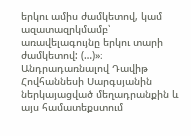երկու ամիս ժամկետով, կամ ազատազրկմամբ՝ առավելագույնը երկու տարի ժամկետով: (…)»։ Անդրադառնալով Դավիթ Հովհաննեսի Սարգսյանին ներկայացված մեղադրանքին և այս համատեքստում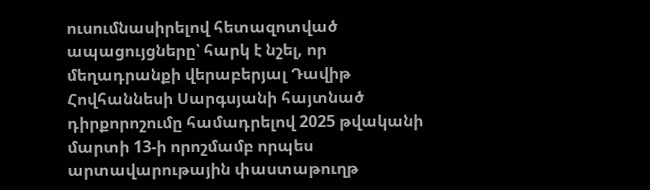ուսումնասիրելով հետազոտված ապացույցները՝ հարկ է նշել, որ մեղադրանքի վերաբերյալ Դավիթ Հովհաննեսի Սարգսյանի հայտնած դիրքորոշումը համադրելով 2025 թվականի մարտի 13-ի որոշմամբ որպես արտավարութային փաստաթուղթ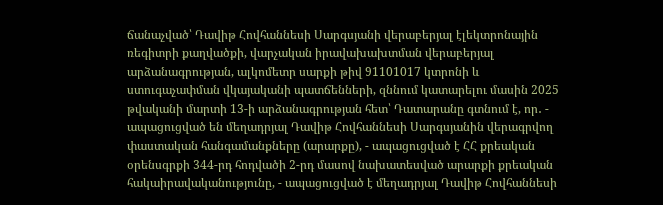ճանաչված՝ Դավիթ Հովհաննեսի Սարգսյանի վերաբերյալ էլեկտրոնային ռեգիտրի քաղվածքի, վարչական իրավախախտման վերաբերյալ արձանագրության, ալկոմետր սարքի թիվ 91101017 կտրոնի և ստուգաչափման վկայականի պատճենների, զննում կատարելու մասին 2025 թվականի մարտի 13-ի արձանագրության հետ՝ Դատարանը գտնում է, որ․ - ապացուցված են մեղադրյալ Դավիթ Հովհաննեսի Սարգսյանին վերագրվող փաստական հանգամանքները (արարքը), - ապացուցված է ՀՀ քրեական օրենսգրքի 344-րդ հոդվածի 2-րդ մասով նախատեսված արարքի քրեական հակաիրավականությունը, - ապացուցված է մեղադրյալ Դավիթ Հովհաննեսի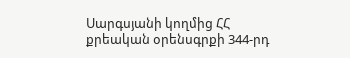Սարգսյանի կողմից ՀՀ քրեական օրենսգրքի 344-րդ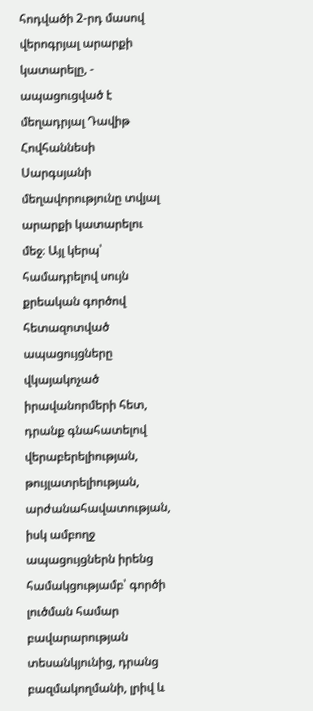հոդվածի 2-րդ մասով վերոգրյալ արարքի կատարելը, - ապացուցված է մեղադրյալ Դավիթ Հովհաննեսի Սարգսյանի մեղավորությունը տվյալ արարքի կատարելու մեջ։ Այլ կերպ՝ համադրելով սույն քրեական գործով հետազոտված ապացույցները վկայակոչած իրավանորմերի հետ, դրանք գնահատելով վերաբերելիության, թույլատրելիության, արժանահավատության, իսկ ամբողջ ապացույցներն իրենց համակցությամբ՝ գործի լուծման համար բավարարության տեսանկյունից, դրանց բազմակողմանի, լրիվ և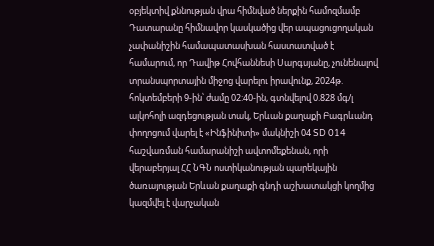օբյեկտիվ քննության վրա հիմնված ներքին համոզմամբ Դատարանը հիմնավոր կասկածից վեր ապացուցողական չափանիշին համապատասխան հաստատված է համարում, որ Դավիթ Հովհաննեսի Սարգսյանը, չունենալով տրանսպորտային միջոց վարելու իրավունք, 2024թ. հոկտեմբերի 9-ին՝ ժամը 02:40-ին, գտնվելով 0.828 մգ/լ ալկոհոլի ազդեցության տակ, Երևան քաղաքի Բագրևանդ փողոցում վարել է «Ինֆինիտի» մակնիշի 04 SD 014 հաշվառման համարանիշի ավտոմեքենան, որի վերաբերյալ ՀՀ ՆԳՆ ոստիկանության պարեկային ծառայության Երևան քաղաքի գնդի աշխատակցի կողմից կազմվել է վարչական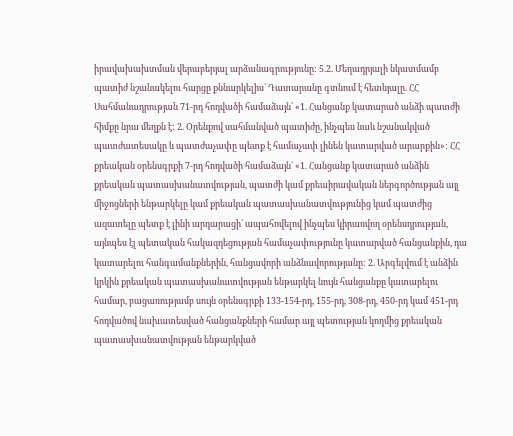իրավախախտման վերաբերյալ արձանագրությունը: 5.2. Մեղադրյալի նկատմամբ պատիժ նշանակելու հարցը քննարկելիս` Դատարանը գտնում է հետևյալը. ՀՀ Սահմանադրության 71-րդ հոդվածի համաձայն՝ «1. Հանցանք կատարած անձի պատժի հիմքը նրա մեղքն է: 2. Օրենքով սահմանված պատիժը, ինչպես նաև նշանակված պատժատեսակը և պատժաչափը պետք է համաչափ լինեն կատարված արարքին»: ՀՀ քրեական օրենսգրքի 7-րդ հոդվածի համաձայն` «1. Հանցանք կատարած անձին քրեական պատասխանատվության, պատժի կամ քրեաիրավական ներգործության այլ միջոցների ենթարկելը կամ քրեական պատասխանատվությունից կամ պատժից ազատելը պետք է լինի արդարացի՝ ապահովելով ինչպես կիրառվող օրենսդրության, այնպես էլ պետական հակազդեցության համաչափությունը կատարված հանցանքին, դա կատարելու հանգամանքներին, հանցավորի անձնավորությանը: 2. Արգելվում է անձին կրկին քրեական պատասխանատվության ենթարկել նույն հանցանքը կատարելու համար, բացառությամբ սույն օրենսգրքի 133-154-րդ, 155-րդ, 308-րդ, 450-րդ կամ 451-րդ հոդվածով նախատեսված հանցանքների համար այլ պետության կողմից քրեական պատասխանատվության ենթարկված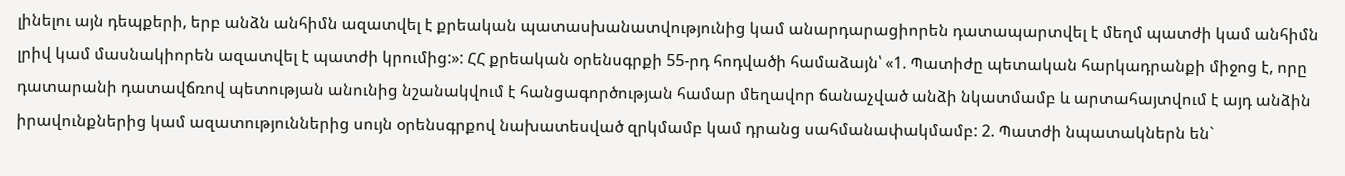լինելու այն դեպքերի, երբ անձն անհիմն ազատվել է քրեական պատասխանատվությունից կամ անարդարացիորեն դատապարտվել է մեղմ պատժի կամ անհիմն լրիվ կամ մասնակիորեն ազատվել է պատժի կրումից:»: ՀՀ քրեական օրենսգրքի 55-րդ հոդվածի համաձայն՝ «1. Պատիժը պետական հարկադրանքի միջոց է, որը դատարանի դատավճռով պետության անունից նշանակվում է հանցագործության համար մեղավոր ճանաչված անձի նկատմամբ և արտահայտվում է այդ անձին իրավունքներից կամ ազատություններից սույն օրենսգրքով նախատեսված զրկմամբ կամ դրանց սահմանափակմամբ: 2. Պատժի նպատակներն են`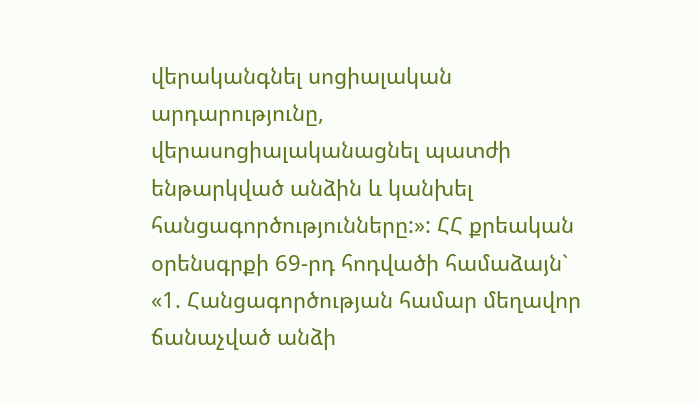վերականգնել սոցիալական արդարությունը, վերասոցիալականացնել պատժի ենթարկված անձին և կանխել հանցագործությունները:»: ՀՀ քրեական օրենսգրքի 69-րդ հոդվածի համաձայն` «1. Հանցագործության համար մեղավոր ճանաչված անձի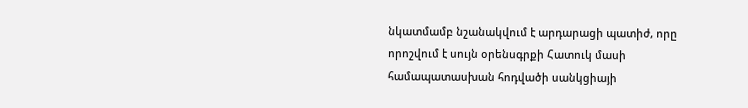նկատմամբ նշանակվում է արդարացի պատիժ, որը որոշվում է սույն օրենսգրքի Հատուկ մասի համապատասխան հոդվածի սանկցիայի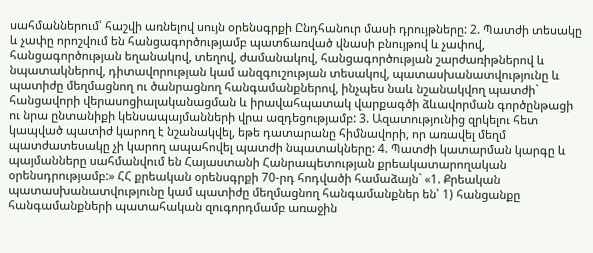սահմաններում՝ հաշվի առնելով սույն օրենսգրքի Ընդհանուր մասի դրույթները: 2. Պատժի տեսակը և չափը որոշվում են հանցագործությամբ պատճառված վնասի բնույթով և չափով, հանցագործության եղանակով, տեղով, ժամանակով, հանցագործության շարժառիթներով և նպատակներով, դիտավորության կամ անզգուշության տեսակով, պատասխանատվությունը և պատիժը մեղմացնող ու ծանրացնող հանգամանքներով, ինչպես նաև նշանակվող պատժի` հանցավորի վերասոցիալականացման և իրավահպատակ վարքագծի ձևավորման գործընթացի ու նրա ընտանիքի կենսապայմանների վրա ազդեցությամբ: 3. Ազատությունից զրկելու հետ կապված պատիժ կարող է նշանակվել, եթե դատարանը հիմնավորի, որ առավել մեղմ պատժատեսակը չի կարող ապահովել պատժի նպատակները: 4. Պատժի կատարման կարգը և պայմանները սահմանվում են Հայաստանի Հանրապետության քրեակատարողական օրենսդրությամբ:» ՀՀ քրեական օրենսգրքի 70-րդ հոդվածի համաձայն` «1. Քրեական պատասխանատվությունը կամ պատիժը մեղմացնող հանգամանքներ են՝ 1) հանցանքը հանգամանքների պատահական զուգորդմամբ առաջին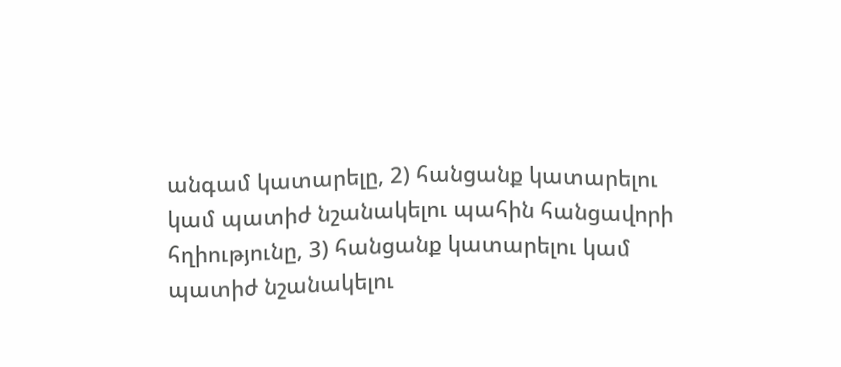անգամ կատարելը, 2) հանցանք կատարելու կամ պատիժ նշանակելու պահին հանցավորի հղիությունը, 3) հանցանք կատարելու կամ պատիժ նշանակելու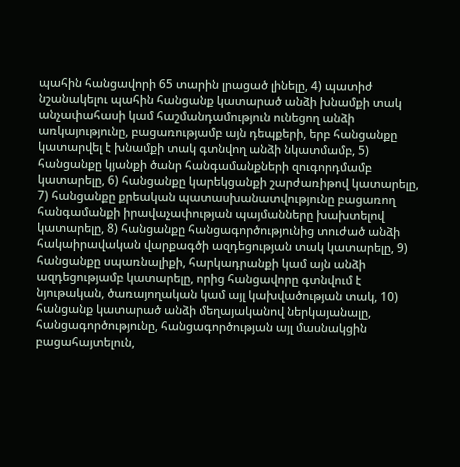պահին հանցավորի 65 տարին լրացած լինելը, 4) պատիժ նշանակելու պահին հանցանք կատարած անձի խնամքի տակ անչափահասի կամ հաշմանդամություն ունեցող անձի առկայությունը, բացառությամբ այն դեպքերի, երբ հանցանքը կատարվել է խնամքի տակ գտնվող անձի նկատմամբ, 5) հանցանքը կյանքի ծանր հանգամանքների զուգորդմամբ կատարելը, 6) հանցանքը կարեկցանքի շարժառիթով կատարելը, 7) հանցանքը քրեական պատասխանատվությունը բացառող հանգամանքի իրավաչափության պայմանները խախտելով կատարելը, 8) հանցանքը հանցագործությունից տուժած անձի հակաիրավական վարքագծի ազդեցության տակ կատարելը, 9) հանցանքը սպառնալիքի, հարկադրանքի կամ այն անձի ազդեցությամբ կատարելը, որից հանցավորը գտնվում է նյութական, ծառայողական կամ այլ կախվածության տակ, 10) հանցանք կատարած անձի մեղայականով ներկայանալը, հանցագործությունը, հանցագործության այլ մասնակցին բացահայտելուն,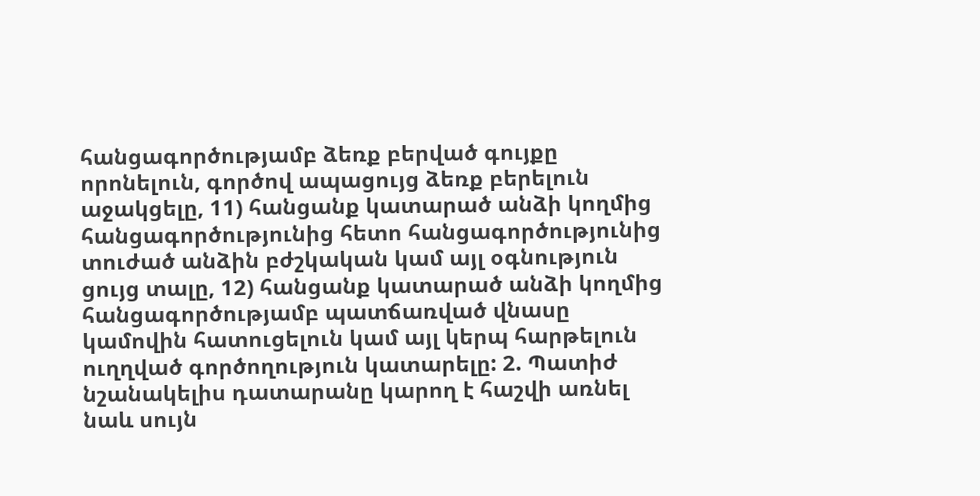հանցագործությամբ ձեռք բերված գույքը որոնելուն, գործով ապացույց ձեռք բերելուն աջակցելը, 11) հանցանք կատարած անձի կողմից հանցագործությունից հետո հանցագործությունից տուժած անձին բժշկական կամ այլ օգնություն ցույց տալը, 12) հանցանք կատարած անձի կողմից հանցագործությամբ պատճառված վնասը կամովին հատուցելուն կամ այլ կերպ հարթելուն ուղղված գործողություն կատարելը: 2. Պատիժ նշանակելիս դատարանը կարող է հաշվի առնել նաև սույն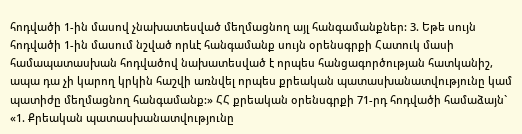հոդվածի 1-ին մասով չնախատեսված մեղմացնող այլ հանգամանքներ: 3. Եթե սույն հոդվածի 1-ին մասում նշված որևէ հանգամանք սույն օրենսգրքի Հատուկ մասի համապատասխան հոդվածով նախատեսված է որպես հանցագործության հատկանիշ, ապա դա չի կարող կրկին հաշվի առնվել որպես քրեական պատասխանատվությունը կամ պատիժը մեղմացնող հանգամանք:» ՀՀ քրեական օրենսգրքի 71-րդ հոդվածի համաձայն` «1. Քրեական պատասխանատվությունը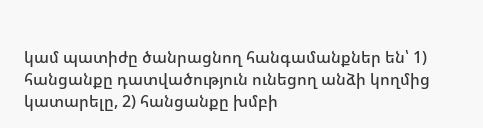կամ պատիժը ծանրացնող հանգամանքներ են՝ 1) հանցանքը դատվածություն ունեցող անձի կողմից կատարելը, 2) հանցանքը խմբի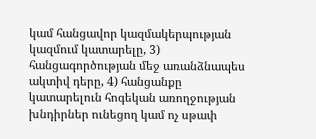կամ հանցավոր կազմակերպության կազմում կատարելը, 3) հանցագործության մեջ առանձնապես ակտիվ դերը, 4) հանցանքը կատարելուն հոգեկան առողջության խնդիրներ ունեցող կամ ոչ սթափ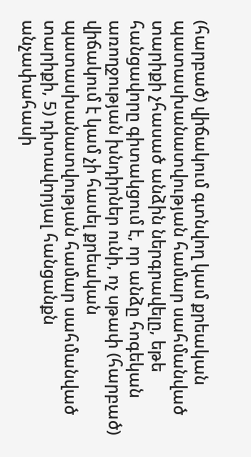(հարբած) վիճակում գտնվող կամ քրեական պատասխանատվության համար սահմանված տարիքի չհասած անձին ներգրավելը, եթե հանցավորը գիտակցում է, որ անձը հոգեկան առողջության խնդիրներ ունի, ոչ սթափ (հարբած) վիճակում է կամ չի հասել քրեական պատասխանատվության համար սահմանված տարիքի, 5) դիտավորյալ հանցանքն անչափահասի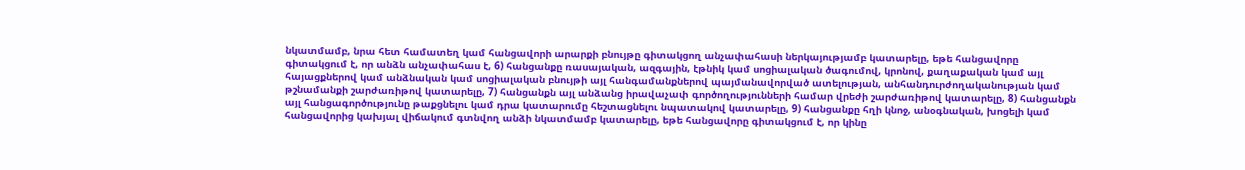նկատմամբ, նրա հետ համատեղ կամ հանցավորի արարքի բնույթը գիտակցող անչափահասի ներկայությամբ կատարելը, եթե հանցավորը գիտակցում է, որ անձն անչափահաս է, 6) հանցանքը ռասայական, ազգային, էթնիկ կամ սոցիալական ծագումով, կրոնով, քաղաքական կամ այլ հայացքներով կամ անձնական կամ սոցիալական բնույթի այլ հանգամանքներով պայմանավորված ատելության, անհանդուրժողականության կամ թշնամանքի շարժառիթով կատարելը, 7) հանցանքն այլ անձանց իրավաչափ գործողությունների համար վրեժի շարժառիթով կատարելը, 8) հանցանքն այլ հանցագործությունը թաքցնելու կամ դրա կատարումը հեշտացնելու նպատակով կատարելը, 9) հանցանքը հղի կնոջ, անօգնական, խոցելի կամ հանցավորից կախյալ վիճակում գտնվող անձի նկատմամբ կատարելը, եթե հանցավորը գիտակցում է, որ կինը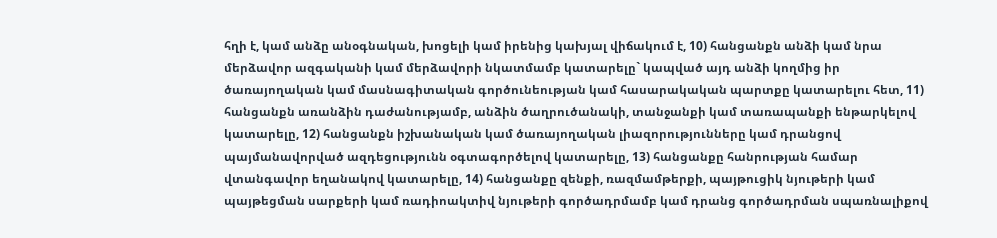հղի է, կամ անձը անօգնական, խոցելի կամ իրենից կախյալ վիճակում է, 10) հանցանքն անձի կամ նրա մերձավոր ազգականի կամ մերձավորի նկատմամբ կատարելը` կապված այդ անձի կողմից իր ծառայողական կամ մասնագիտական գործունեության կամ հասարակական պարտքը կատարելու հետ, 11) հանցանքն առանձին դաժանությամբ, անձին ծաղրուծանակի, տանջանքի կամ տառապանքի ենթարկելով կատարելը, 12) հանցանքն իշխանական կամ ծառայողական լիազորությունները կամ դրանցով պայմանավորված ազդեցությունն օգտագործելով կատարելը, 13) հանցանքը հանրության համար վտանգավոր եղանակով կատարելը, 14) հանցանքը զենքի, ռազմամթերքի, պայթուցիկ նյութերի կամ պայթեցման սարքերի կամ ռադիոակտիվ նյութերի գործադրմամբ կամ դրանց գործադրման սպառնալիքով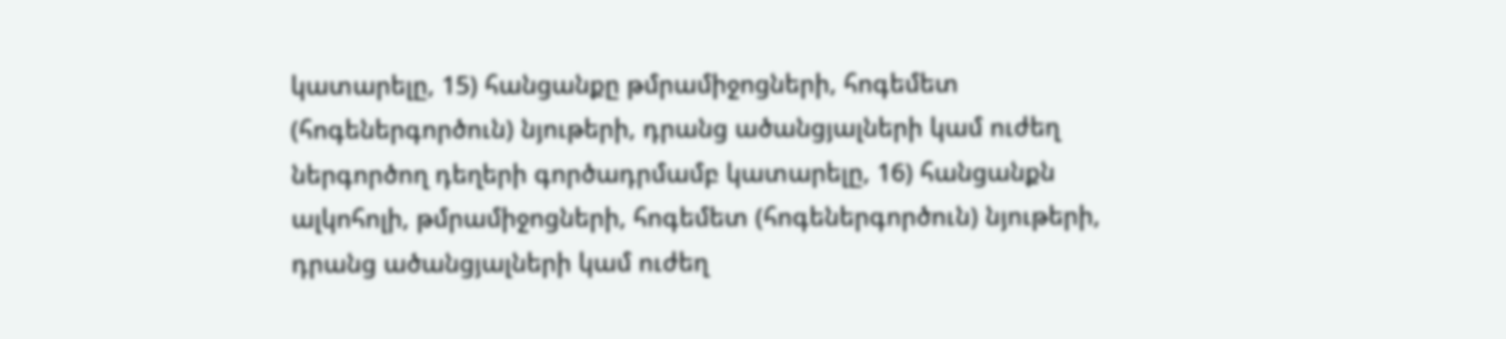կատարելը, 15) հանցանքը թմրամիջոցների, հոգեմետ (հոգեներգործուն) նյութերի, դրանց ածանցյալների կամ ուժեղ ներգործող դեղերի գործադրմամբ կատարելը, 16) հանցանքն ալկոհոլի, թմրամիջոցների, հոգեմետ (հոգեներգործուն) նյութերի, դրանց ածանցյալների կամ ուժեղ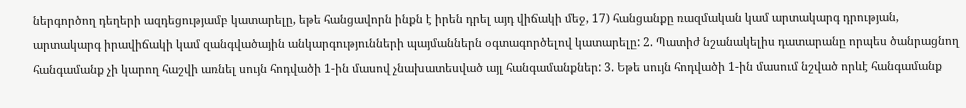ներգործող դեղերի ազդեցությամբ կատարելը, եթե հանցավորն ինքն է իրեն դրել այդ վիճակի մեջ, 17) հանցանքը ռազմական կամ արտակարգ դրության, արտակարգ իրավիճակի կամ զանգվածային անկարգությունների պայմաններն օգտագործելով կատարելը: 2. Պատիժ նշանակելիս դատարանը որպես ծանրացնող հանգամանք չի կարող հաշվի առնել սույն հոդվածի 1-ին մասով չնախատեսված այլ հանգամանքներ: 3. Եթե սույն հոդվածի 1-ին մասում նշված որևէ հանգամանք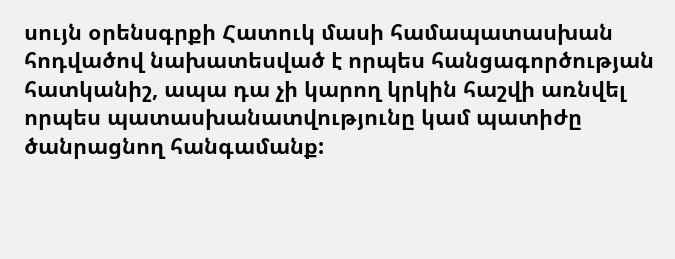սույն օրենսգրքի Հատուկ մասի համապատասխան հոդվածով նախատեսված է որպես հանցագործության հատկանիշ, ապա դա չի կարող կրկին հաշվի առնվել որպես պատասխանատվությունը կամ պատիժը ծանրացնող հանգամանք: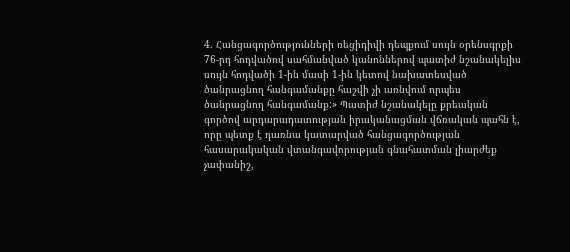4. Հանցագործությունների ռեցիդիվի դեպքում սույն օրենսգրքի 76-րդ հոդվածով սահմանված կանոններով պատիժ նշանակելիս սույն հոդվածի 1-ին մասի 1-ին կետով նախատեսված ծանրացնող հանգամանքը հաշվի չի առնվում որպես ծանրացնող հանգամանք:» Պատիժ նշանակելը քրեական գործով արդարադատության իրականացման վճռական պահն է, որը պետք է դառնա կատարված հանցագործության հասարակական վտանգավորության գնահատման լիարժեք չափանիշ,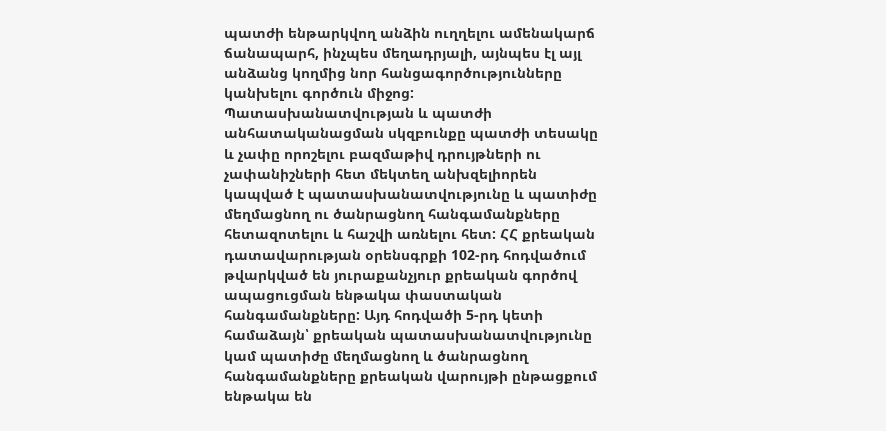պատժի ենթարկվող անձին ուղղելու ամենակարճ ճանապարհ, ինչպես մեղադրյալի, այնպես էլ այլ անձանց կողմից նոր հանցագործությունները կանխելու գործուն միջոց: Պատասխանատվության և պատժի անհատականացման սկզբունքը պատժի տեսակը և չափը որոշելու բազմաթիվ դրույթների ու չափանիշների հետ մեկտեղ անխզելիորեն կապված է պատասխանատվությունը և պատիժը մեղմացնող ու ծանրացնող հանգամանքները հետազոտելու և հաշվի առնելու հետ: ՀՀ քրեական դատավարության օրենսգրքի 102-րդ հոդվածում թվարկված են յուրաքանչյուր քրեական գործով ապացուցման ենթակա փաստական հանգամանքները: Այդ հոդվածի 5-րդ կետի համաձայն՝ քրեական պատասխանատվությունը կամ պատիժը մեղմացնող և ծանրացնող հանգամանքները քրեական վարույթի ընթացքում ենթակա են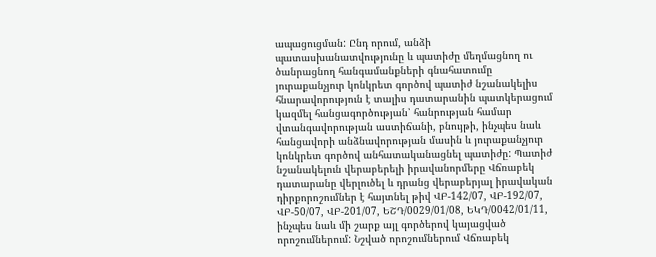ապացուցման: Ընդ որում, անձի պատասխանատվությունը և պատիժը մեղմացնող ու ծանրացնող հանգամանքների գնահատումը յուրաքանչյուր կոնկրետ գործով պատիժ նշանակելիս հնարավորություն է տալիս դատարանին պատկերացում կազմել հանցագործության՝ հանրության համար վտանգավորության աստիճանի, բնույթի, ինչպես նաև հանցավորի անձնավորության մասին և յուրաքանչյուր կոնկրետ գործով անհատականացնել պատիժը: Պատիժ նշանակելուն վերաբերելի իրավանորմերը Վճռաբեկ դատարանը վերլուծել և դրանց վերաբերյալ իրավական դիրքորոշումներ է հայտնել թիվ ՎԲ-142/07, ՎԲ-192/07, ՎԲ-50/07, ՎԲ-201/07, ԵՇԴ/0029/01/08, ԵԿԴ/0042/01/11, ինչպես նաև մի շարք այլ գործերով կայացված որոշումներում: Նշված որոշումներում Վճռաբեկ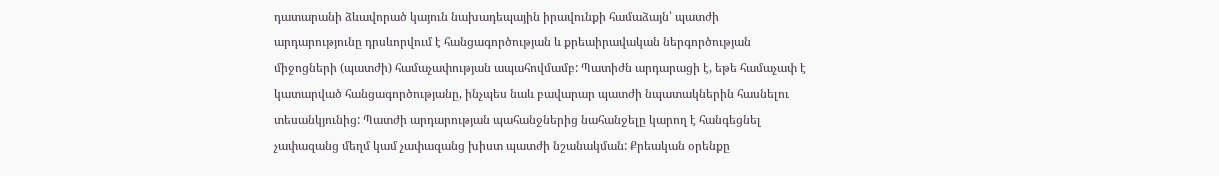դատարանի ձևավորած կայուն նախադեպային իրավունքի համաձայն՝ պատժի արդարությունը դրսևորվում է հանցագործության և քրեաիրավական ներգործության միջոցների (պատժի) համաչափության ապահովմամբ: Պատիժն արդարացի է, եթե համաչափ է կատարված հանցագործությանը, ինչպես նաև բավարար պատժի նպատակներին հասնելու տեսանկյունից: Պատժի արդարության պահանջներից նահանջելը կարող է հանգեցնել չափազանց մեղմ կամ չափազանց խիստ պատժի նշանակման: Քրեական օրենքը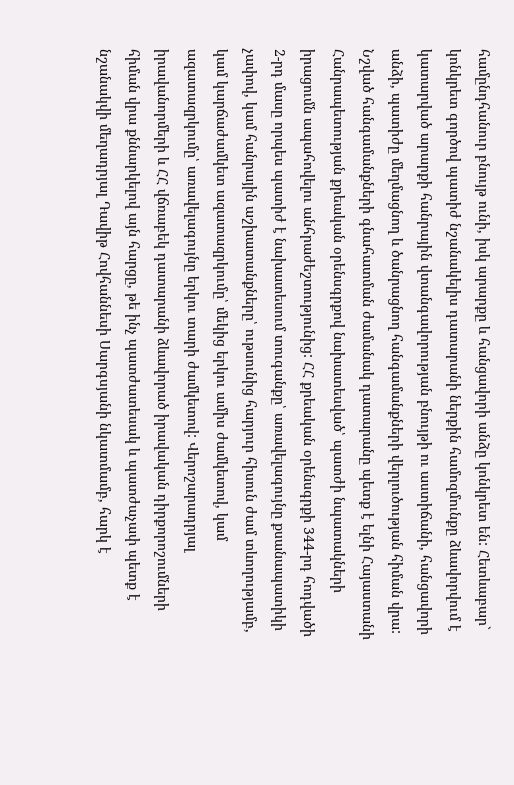համընդհանուր բնույթ ունի, իսկ արարքը և հանցավորի անձը կոնկրետ են: Հետևաբար` կոնկրետ գործով պատիժ նշանակելիս դատարանի ներքին համոզմունքը ձևավորվում է կատարված արարքի հանրային վտանգավորության բնույթի ու աստիճանի, հանցավորի անձի, պատիժը մեղմացնող և ծանրացնող հանգամանքների վերլուծության հիման վրա: Նշված հանգամանքների գնահատման ժամանակ դատարանը պետք է ելնի Հայաստանի Հանրապետության քրեական օրենսգրքով նախատեսված՝ պատժի նպատակների իրացումն ապահովելու անհրաժեշտությունից: ՀՀ քրեական օրենսգրքի 344-րդ հոդվածի 2-րդ մասը որպես պատիժ է նախատեսում տուգանքը՝ առավելագույնը քսանապատիկի չափով, կամ հանրային աշխատանքները՝ ութսունից հարյուր հիսուն ժամ տևողությամբ, կամ կարճաժամկետ ազատազրկումը՝ մեկից երկու ամիս ժամկետով, կամ ազատազրկումը՝ առավելագույնը երկու տարի ժամկետով: Վերոշարադրյալ իրավանորմերի և ՀՀ վճռաբեկ դատարանի ձևավորած իրավական դիրքորոշումների հիման վրա քննարկելով այն հարցը, թե ինչ պատժատեսակ և պատժաչափ պետք է նշանակվի մեղադրյալ Դավիթ Հովհաննեսի Սարգսյանի նկատմամբ, հարկ է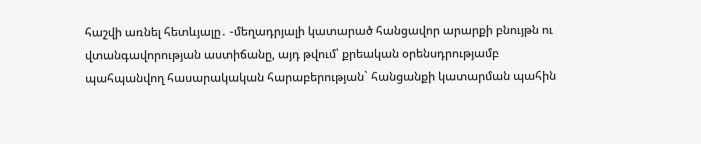հաշվի առնել հետևյալը․ -մեղադրյալի կատարած հանցավոր արարքի բնույթն ու վտանգավորության աստիճանը, այդ թվում՝ քրեական օրենսդրությամբ պահպանվող հասարակական հարաբերության` հանցանքի կատարման պահին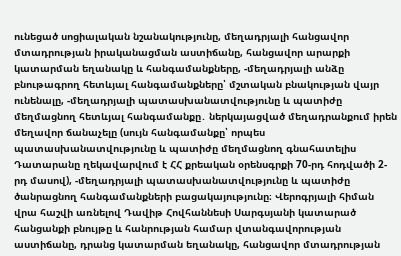ունեցած սոցիալական նշանակությունը, մեղադրյալի հանցավոր մտադրության իրականացման աստիճանը, հանցավոր արարքի կատարման եղանակը և հանգամանքները, -մեղադրյալի անձը բնութագրող հետևյալ հանգամանքները՝ մշտական բնակության վայր ունենալը, -մեղադրյալի պատասխանատվությունը և պատիժը մեղմացնող հետևյալ հանգամանքը․ ներկայացված մեղադրանքում իրեն մեղավոր ճանաչելը (սույն հանգամանքը՝ որպես պատասխանատվությունը և պատիժը մեղմացնող գնահատելիս Դատարանը ղեկավարվում է ՀՀ քրեական օրենսգրքի 70-րդ հոդվածի 2-րդ մասով), -մեղադրյալի պատասխանատվությունը և պատիժը ծանրացնող հանգամանքների բացակայությունը։ Վերոգրյալի հիման վրա հաշվի առնելով Դավիթ Հովհաննեսի Սարգսյանի կատարած հանցանքի բնույթը և հանրության համար վտանգավորության աստիճանը, դրանց կատարման եղանակը, հանցավոր մտադրության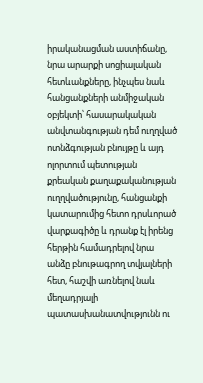իրականացման աստիճանը, նրա արարքի սոցիալական հետևանքները, ինչպես նաև հանցանքների անմիջական օբյեկտի՝ հասարակական անվտանգության դեմ ուղղված ոտնձգության բնույթը և այդ ոլորտում պետության քրեական քաղաքականության ուղղվածությունը, հանցանքի կատարումից հետո դրսևորած վարքագիծը և դրանք էլ իրենց հերթին համադրելով նրա անձը բնութագրող տվյալների հետ, հաշվի առնելով նաև մեղադրյալի պատասխանատվությունն ու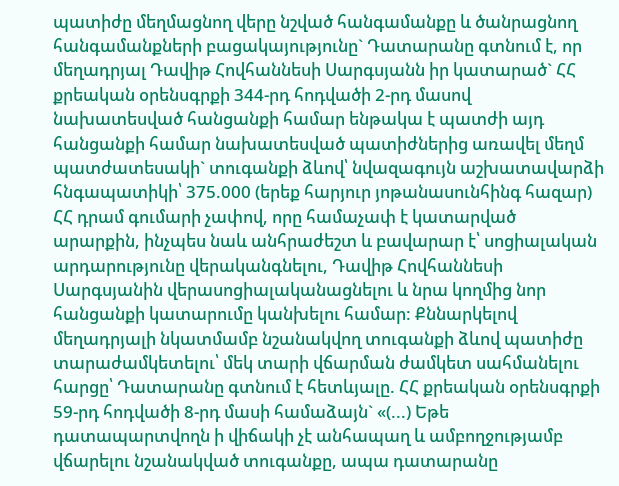պատիժը մեղմացնող վերը նշված հանգամանքը և ծանրացնող հանգամանքների բացակայությունը` Դատարանը գտնում է, որ մեղադրյալ Դավիթ Հովհաննեսի Սարգսյանն իր կատարած` ՀՀ քրեական օրենսգրքի 344-րդ հոդվածի 2-րդ մասով նախատեսված հանցանքի համար ենթակա է պատժի այդ հանցանքի համար նախատեսված պատիժներից առավել մեղմ պատժատեսակի` տուգանքի ձևով՝ նվազագույն աշխատավարձի հնգապատիկի՝ 375.000 (երեք հարյուր յոթանասունհինգ հազար) ՀՀ դրամ գումարի չափով, որը համաչափ է կատարված արարքին, ինչպես նաև անհրաժեշտ և բավարար է՝ սոցիալական արդարությունը վերականգնելու, Դավիթ Հովհաննեսի Սարգսյանին վերասոցիալականացնելու և նրա կողմից նոր հանցանքի կատարումը կանխելու համար: Քննարկելով մեղադրյալի նկատմամբ նշանակվող տուգանքի ձևով պատիժը տարաժամկետելու՝ մեկ տարի վճարման ժամկետ սահմանելու հարցը՝ Դատարանը գտնում է հետևյալը. ՀՀ քրեական օրենսգրքի 59-րդ հոդվածի 8-րդ մասի համաձայն` «(...) Եթե դատապարտվողն ի վիճակի չէ անհապաղ և ամբողջությամբ վճարելու նշանակված տուգանքը, ապա դատարանը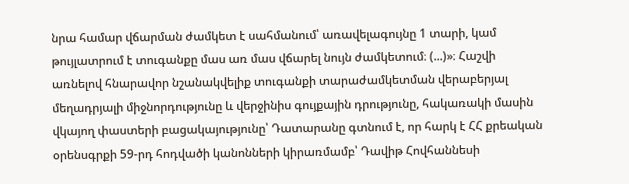նրա համար վճարման ժամկետ է սահմանում՝ առավելագույնը 1 տարի, կամ թույլատրում է տուգանքը մաս առ մաս վճարել նույն ժամկետում։ (...)»։ Հաշվի առնելով հնարավոր նշանակվելիք տուգանքի տարաժամկետման վերաբերյալ մեղադրյալի միջնորդությունը և վերջինիս գույքային դրությունը, հակառակի մասին վկայող փաստերի բացակայությունը՝ Դատարանը գտնում է, որ հարկ է ՀՀ քրեական օրենսգրքի 59-րդ հոդվածի կանոնների կիրառմամբ՝ Դավիթ Հովհաննեսի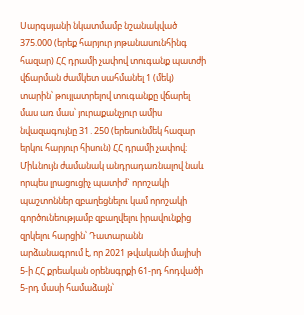Սարգսյանի նկատմամբ նշանակված 375.000 (երեք հարյուր յոթանասունհինգ հազար) ՀՀ դրամի չափով տուգանք պատժի վճարման ժամկետ սահմանել 1 (մեկ) տարին՝ թույլատրելով տուգանքը վճարել մաս առ մաս՝ յուրաքանչյուր ամիս նվազագույնը 31․250 (երեսունմեկ հազար երկու հարյուր հիսուն) ՀՀ դրամի չափով։ Միևնույն ժամանակ անդրադառնալով նաև որպես լրացուցիչ պատիժ` որոշակի պաշտոններ զբաղեցնելու կամ որոշակի գործունեությամբ զբաղվելու իրավունքից զրկելու հարցին՝ Դատարանն արձանագրում է, որ 2021 թվականի մայիսի 5-ի ՀՀ քրեական օրենսգրքի 61-րդ հոդվածի 5-րդ մասի համաձայն՝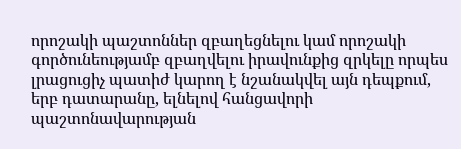որոշակի պաշտոններ զբաղեցնելու կամ որոշակի գործունեությամբ զբաղվելու իրավունքից զրկելը որպես լրացուցիչ պատիժ կարող է նշանակվել այն դեպքում, երբ դատարանը, ելնելով հանցավորի պաշտոնավարության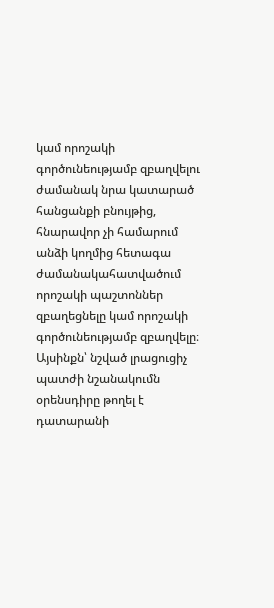կամ որոշակի գործունեությամբ զբաղվելու ժամանակ նրա կատարած հանցանքի բնույթից, հնարավոր չի համարում անձի կողմից հետագա ժամանակահատվածում որոշակի պաշտոններ զբաղեցնելը կամ որոշակի գործունեությամբ զբաղվելը։ Այսինքն՝ նշված լրացուցիչ պատժի նշանակումն օրենսդիրը թողել է դատարանի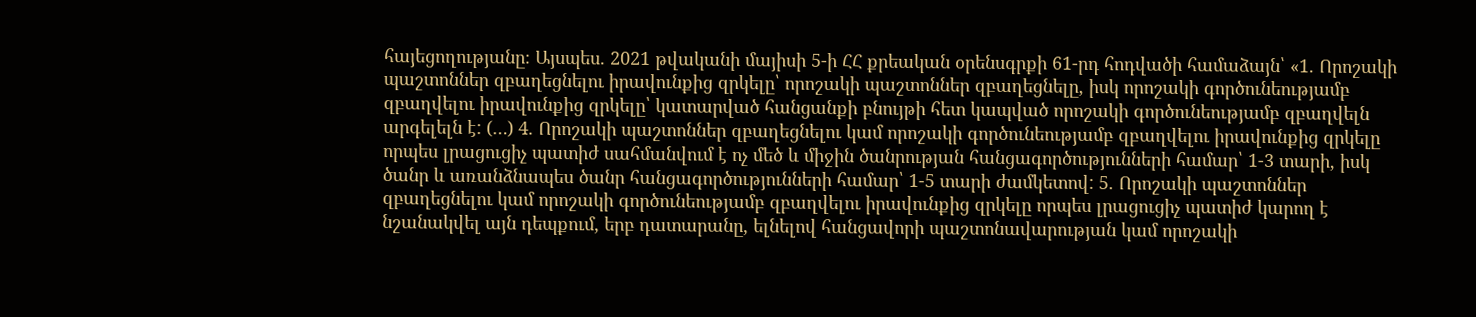հայեցողությանը։ Այսպես. 2021 թվականի մայիսի 5-ի ՀՀ քրեական օրենսգրքի 61-րդ հոդվածի համաձայն՝ «1. Որոշակի պաշտոններ զբաղեցնելու իրավունքից զրկելը՝ որոշակի պաշտոններ զբաղեցնելը, իսկ որոշակի գործունեությամբ զբաղվելու իրավունքից զրկելը՝ կատարված հանցանքի բնույթի հետ կապված որոշակի գործունեությամբ զբաղվելն արգելելն է: (…) 4. Որոշակի պաշտոններ զբաղեցնելու կամ որոշակի գործունեությամբ զբաղվելու իրավունքից զրկելը որպես լրացուցիչ պատիժ սահմանվում է ոչ մեծ և միջին ծանրության հանցագործությունների համար՝ 1-3 տարի, իսկ ծանր և առանձնապես ծանր հանցագործությունների համար՝ 1-5 տարի ժամկետով: 5. Որոշակի պաշտոններ զբաղեցնելու կամ որոշակի գործունեությամբ զբաղվելու իրավունքից զրկելը որպես լրացուցիչ պատիժ կարող է նշանակվել այն դեպքում, երբ դատարանը, ելնելով հանցավորի պաշտոնավարության կամ որոշակի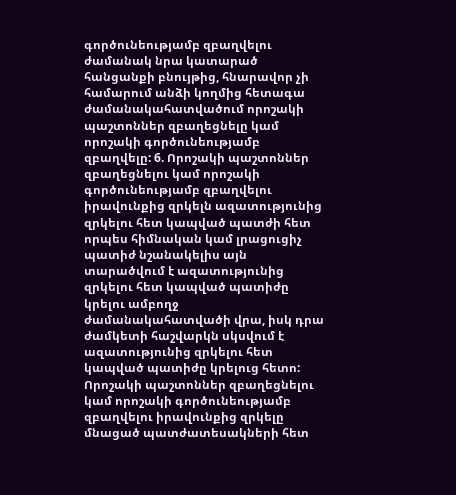գործունեությամբ զբաղվելու ժամանակ նրա կատարած հանցանքի բնույթից, հնարավոր չի համարում անձի կողմից հետագա ժամանակահատվածում որոշակի պաշտոններ զբաղեցնելը կամ որոշակի գործունեությամբ զբաղվելը: 6. Որոշակի պաշտոններ զբաղեցնելու կամ որոշակի գործունեությամբ զբաղվելու իրավունքից զրկելն ազատությունից զրկելու հետ կապված պատժի հետ որպես հիմնական կամ լրացուցիչ պատիժ նշանակելիս այն տարածվում է ազատությունից զրկելու հետ կապված պատիժը կրելու ամբողջ ժամանակահատվածի վրա, իսկ դրա ժամկետի հաշվարկն սկսվում է ազատությունից զրկելու հետ կապված պատիժը կրելուց հետո: Որոշակի պաշտոններ զբաղեցնելու կամ որոշակի գործունեությամբ զբաղվելու իրավունքից զրկելը մնացած պատժատեսակների հետ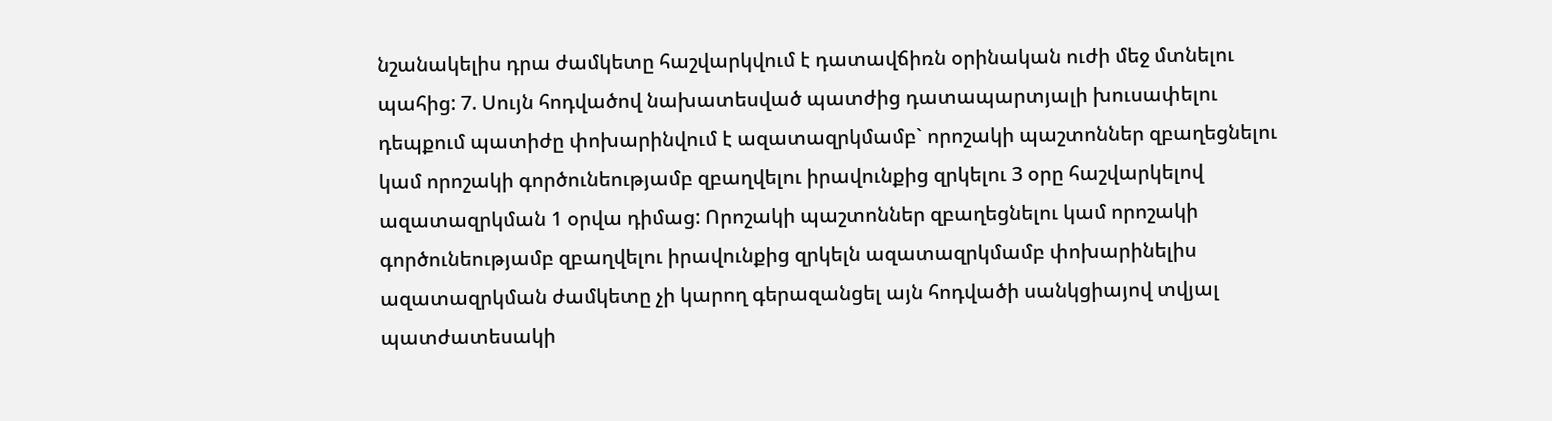նշանակելիս դրա ժամկետը հաշվարկվում է դատավճիռն օրինական ուժի մեջ մտնելու պահից: 7. Սույն հոդվածով նախատեսված պատժից դատապարտյալի խուսափելու դեպքում պատիժը փոխարինվում է ազատազրկմամբ` որոշակի պաշտոններ զբաղեցնելու կամ որոշակի գործունեությամբ զբաղվելու իրավունքից զրկելու 3 օրը հաշվարկելով ազատազրկման 1 օրվա դիմաց: Որոշակի պաշտոններ զբաղեցնելու կամ որոշակի գործունեությամբ զբաղվելու իրավունքից զրկելն ազատազրկմամբ փոխարինելիս ազատազրկման ժամկետը չի կարող գերազանցել այն հոդվածի սանկցիայով տվյալ պատժատեսակի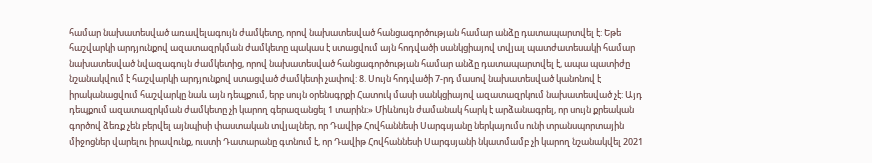համար նախատեսված առավելագույն ժամկետը, որով նախատեսված հանցագործության համար անձը դատապարտվել է: Եթե հաշվարկի արդյունքով ազատազրկման ժամկետը պակաս է ստացվում այն հոդվածի սանկցիայով տվյալ պատժատեսակի համար նախատեսված նվազագույն ժամկետից, որով նախատեսված հանցագործության համար անձը դատապարտվել է, ապա պատիժը նշանակվում է հաշվարկի արդյունքով ստացված ժամկետի չափով: 8. Սույն հոդվածի 7-րդ մասով նախատեսված կանոնով է իրականացվում հաշվարկը նաև այն դեպքում, երբ սույն օրենսգրքի Հատուկ մասի սանկցիայով ազատազրկում նախատեսված չէ: Այդ դեպքում ազատազրկման ժամկետը չի կարող գերազանցել 1 տարին:» Միևնույն ժամանակ հարկ է արձանագրել, որ սույն քրեական գործով ձեռք չեն բերվել այնպիսի փաստական տվյալներ, որ Դավիթ Հովհաննեսի Սարգսյանը ներկայումս ունի տրանսպորտային միջոցներ վարելու իրավունք, ուստի Դատարանը գտնում է, որ Դավիթ Հովհաննեսի Սարգսյանի նկատմամբ չի կարող նշանակվել 2021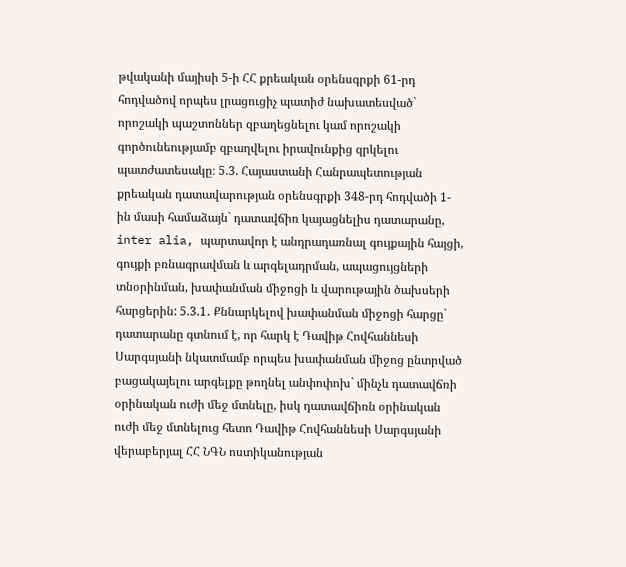թվականի մայիսի 5-ի ՀՀ քրեական օրենսգրքի 61-րդ հոդվածով որպես լրացուցիչ պատիժ նախատեսված` որոշակի պաշտոններ զբաղեցնելու կամ որոշակի գործունեությամբ զբաղվելու իրավունքից զրկելու պատժատեսակը։ 5.3. Հայաստանի Հանրապետության քրեական դատավարության օրենսգրքի 348-րդ հոդվածի 1-ին մասի համաձայն` դատավճիռ կայացնելիս դատարանը, inter alia, պարտավոր է անդրադառնալ գույքային հայցի, գույքի բռնագրավման և արգելադրման, ապացույցների տնօրինման, խափանման միջոցի և վարութային ծախսերի հարցերին: 5.3.1․ Քննարկելով խափանման միջոցի հարցը` դատարանը գտնում է, որ հարկ է Դավիթ Հովհաննեսի Սարգսյանի նկատմամբ որպես խափանման միջոց ընտրված բացակայելու արգելքը թողնել անփոփոխ` մինչև դատավճռի օրինական ուժի մեջ մտնելը, իսկ դատավճիռն օրինական ուժի մեջ մտնելուց հետո Դավիթ Հովհաննեսի Սարգսյանի վերաբերյալ ՀՀ ՆԳՆ ոստիկանության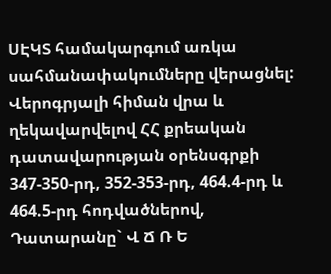ՍԷԿՏ համակարգում առկա սահմանափակումները վերացնել: Վերոգրյալի հիման վրա և ղեկավարվելով ՀՀ քրեական դատավարության օրենսգրքի 347-350-րդ, 352-353-րդ, 464.4-րդ և 464.5-րդ հոդվածներով, Դատարանը` Վ Ճ Ռ Ե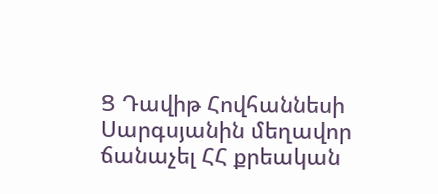Ց Դավիթ Հովհաննեսի Սարգսյանին մեղավոր ճանաչել ՀՀ քրեական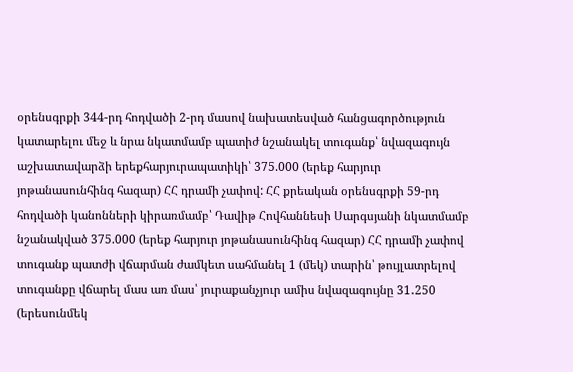օրենսգրքի 344-րդ հոդվածի 2-րդ մասով նախատեսված հանցագործություն կատարելու մեջ և նրա նկատմամբ պատիժ նշանակել տուգանք՝ նվազագույն աշխատավարձի երեքհարյուրապատիկի՝ 375.000 (երեք հարյուր յոթանասունհինգ հազար) ՀՀ դրամի չափով: ՀՀ քրեական օրենսգրքի 59-րդ հոդվածի կանոնների կիրառմամբ՝ Դավիթ Հովհաննեսի Սարգսյանի նկատմամբ նշանակված 375.000 (երեք հարյուր յոթանասունհինգ հազար) ՀՀ դրամի չափով տուգանք պատժի վճարման ժամկետ սահմանել 1 (մեկ) տարին՝ թույլատրելով տուգանքը վճարել մաս առ մաս՝ յուրաքանչյուր ամիս նվազագույնը 31․250 (երեսունմեկ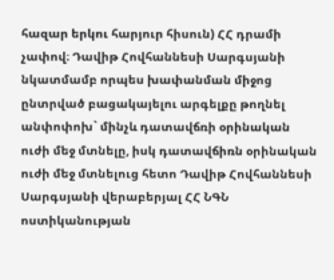հազար երկու հարյուր հիսուն) ՀՀ դրամի չափով։ Դավիթ Հովհաննեսի Սարգսյանի նկատմամբ որպես խափանման միջոց ընտրված բացակայելու արգելքը թողնել անփոփոխ` մինչև դատավճռի օրինական ուժի մեջ մտնելը, իսկ դատավճիռն օրինական ուժի մեջ մտնելուց հետո Դավիթ Հովհաննեսի Սարգսյանի վերաբերյալ ՀՀ ՆԳՆ ոստիկանության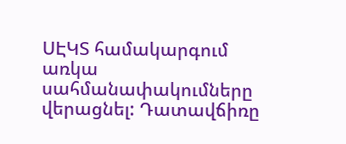ՍԷԿՏ համակարգում առկա սահմանափակումները վերացնել: Դատավճիռը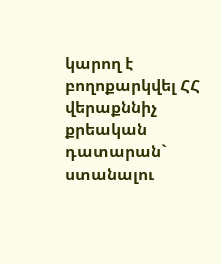կարող է բողոքարկվել ՀՀ վերաքննիչ քրեական դատարան` ստանալու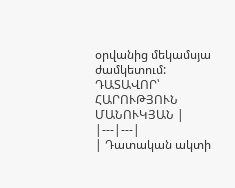օրվանից մեկամսյա ժամկետում: ԴԱՏԱՎՈՐ՝ ՀԱՐՈՒԹՅՈՒՆ ՄԱՆՈՒԿՅԱՆ |
|---|---|
| Դատական ակտի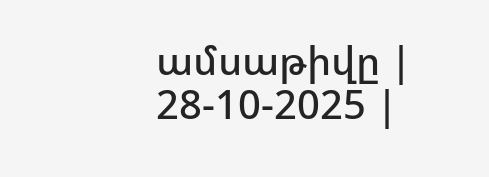ամսաթիվը | 28-10-2025 |